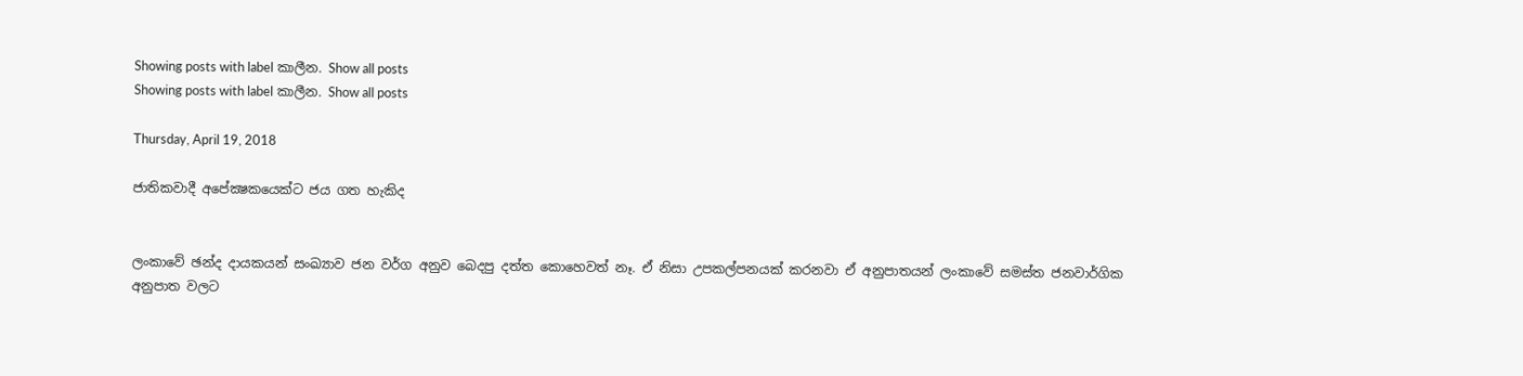Showing posts with label කාලීන. Show all posts
Showing posts with label කාලීන. Show all posts

Thursday, April 19, 2018

ජාතිකවාදී අපේක්‍ෂකයෙක්ට ජය ගත හැකිද


ලංකාවේ ඡන්ද දායකයන් සංඛ්‍යාව ජන වර්ග අනුව බෙදපු දත්ත කොහෙවත් නෑ. ඒ නිසා උපකල්පනයක් කරනවා ඒ අනුපාතයන් ලංකාවේ සමස්ත ජනවාර්ගික අනුපාත වලට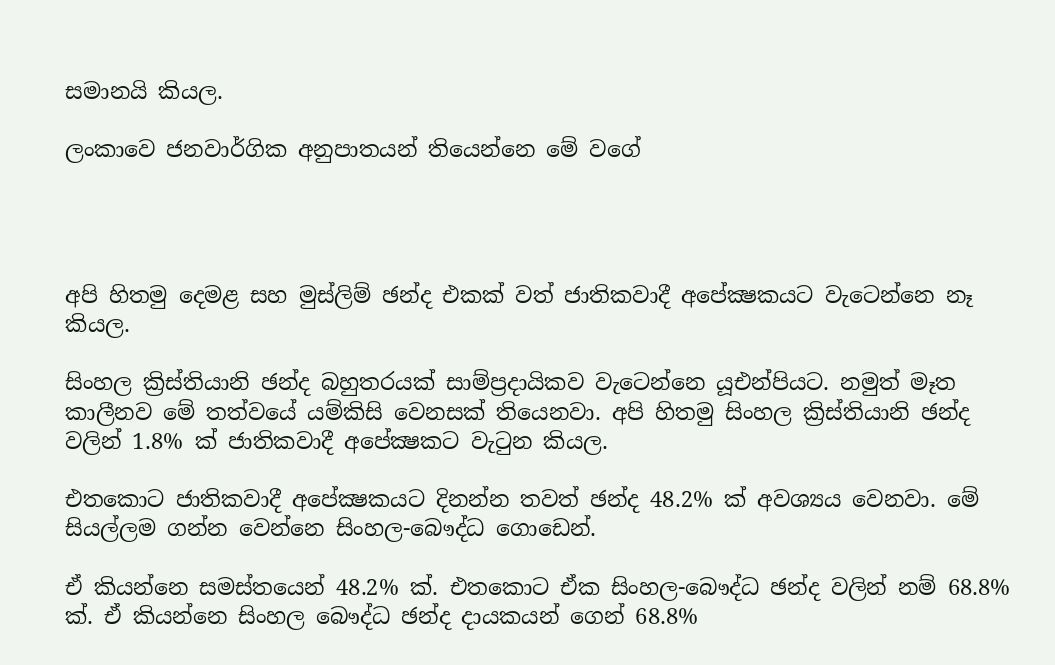සමානයි කියල.

ලංකාවෙ ජනවාර්ගික අනුපාතයන් තියෙන්නෙ මේ වගේ




අපි හිතමු දෙමළ සහ මුස්ලිම් ඡන්ද එකක් වත් ජාතිකවාදී අපේක්‍ෂකයට වැටෙන්නෙ නෑ කියල.

සිංහල ක්‍රිස්තියානි ඡන්ද බහුතරයක් සාම්ප්‍රදායිකව වැටෙන්නෙ යූඑන්පියට. නමුත් මෑත කාලීනව මේ තත්වයේ යම්කිසි වෙනසක් තියෙනවා. අපි හිතමු සිංහල ක්‍රිස්තියානි ඡන්ද වලින් 1.8% ක් ජාතිකවාදී අපේක්‍ෂකට වැටුන කියල.

එතකොට ජාතිකවාදී අපේක්‍ෂකයට දිනන්න තවත් ඡන්ද 48.2% ක් අවශ්‍යය වෙනවා. මේ සියල්ලම ගන්න වෙන්නෙ සිංහල-බෞද්ධ ගොඩෙන්.

ඒ කියන්නෙ සමස්තයෙන් 48.2% ක්. එතකොට ඒක සිංහල-බෞද්ධ ඡන්ද වලින් නම් 68.8% ක්. ඒ කියන්නෙ සිංහල බෞද්ධ ඡන්ද දායකයන් ගෙන් 68.8%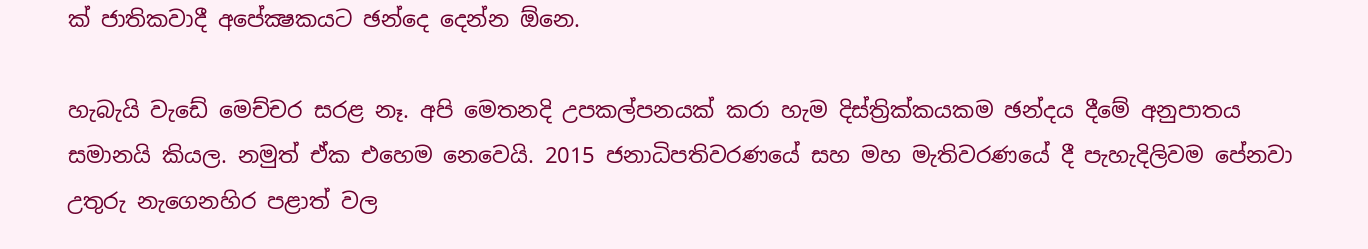ක් ජාතිකවාදී අපේක්‍ෂකයට ඡන්දෙ දෙන්න ඕනෙ.

හැබැයි වැඩේ මෙච්චර සරළ නෑ. අපි මෙතනදි උපකල්පනයක් කරා හැම දිස්ත්‍රික්කයකම ඡන්දය දීමේ අනුපාතය සමානයි කියල. නමුත් ඒක එහෙම නෙවෙයි. 2015 ජනාධිපතිවරණයේ සහ මහ මැතිවරණයේ දී පැහැදිලිවම පේනවා උතුරු නැගෙනහිර පළාත් වල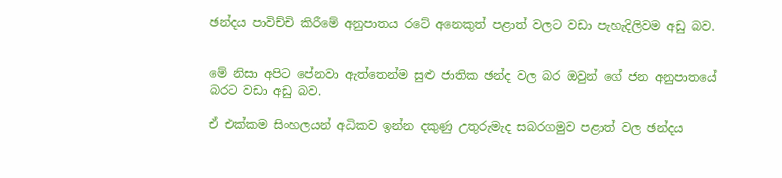ඡන්දය පාවිච්චි කිරීමේ අනුපාතය රටේ අනෙකුත් පළාත් වලට වඩා පැහැදිලිවම අඩු බව.


මේ නිසා අපිට පේනවා ඇත්තෙන්ම සුළු ජාතික ඡන්ද වල බර ඔවුන් ගේ ජන අනුපාතයේ බරට වඩා අඩු බව.

ඒ එක්කම සිංහලයන් අධිකව ඉන්න දකුණු උතුරුමැද සබරගමුව පළාත් වල ඡන්දය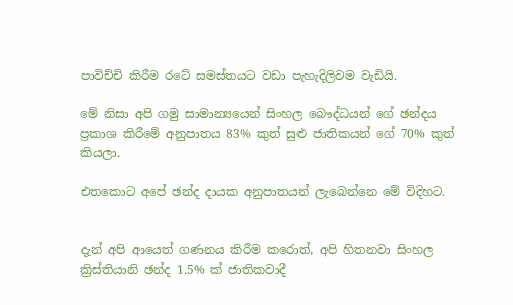පාවිච්චි කිරීම රටේ සමස්තයට වඩා පැහැදිලිවම වැඩියි.

මේ නිසා අපි ගමු සාමාන්‍යයෙන් සිංහල බෞද්ධයන් ගේ ඡන්දය ප්‍රකාශ කිරීමේ අනුපාතය 83% කුත් සුළු ජාතිකයන් ගේ 70% කුත් කියලා.

එතකොට අපේ ඡන්ද දායක අනුපාතයන් ලැබෙන්නෙ මේ විදිහට.


දැන් අපි ආයෙත් ගණනය කිරීම කරොත්, අපි හිතනවා සිංහල ක්‍රිස්තියානි ඡන්ද 1.5% ක් ජාතිකවාදී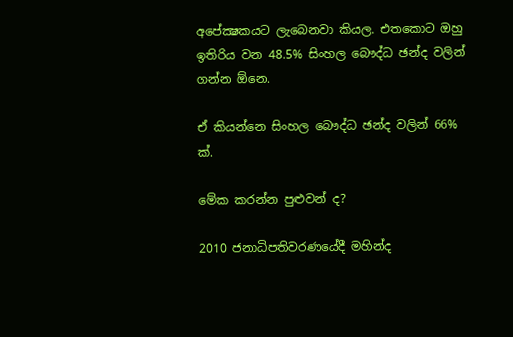අපේක්‍ෂකයට ලැබෙනවා කියල. එතකොට ඔහු ඉතිරිය වන 48.5% සිංහල බෞද්ධ ඡන්ද වලින් ගන්න ඕනෙ.

ඒ කියන්නෙ සිංහල බෞද්ධ ඡන්ද වලින් 66% ක්.

මේක කරන්න පුළුවන් ද?

2010 ජනාධිපතිවරණයේදී මහින්ද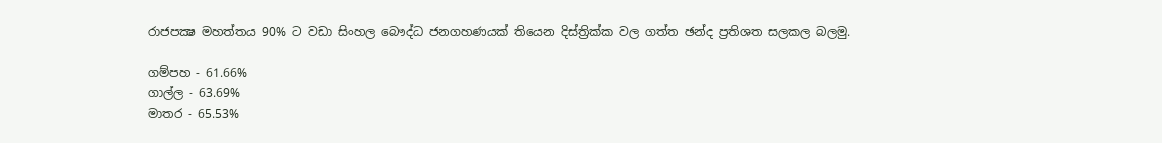රාජපක්‍ෂ මහත්තය 90% ට වඩා සිංහල බෞද්ධ ජනගහණයක් තියෙන දිස්ත්‍රික්ක වල ගත්ත ඡන්ද ප්‍රතිශත සලකල බලමු.

ගම්පහ - 61.66%
ගාල්ල - 63.69%
මාතර - 65.53%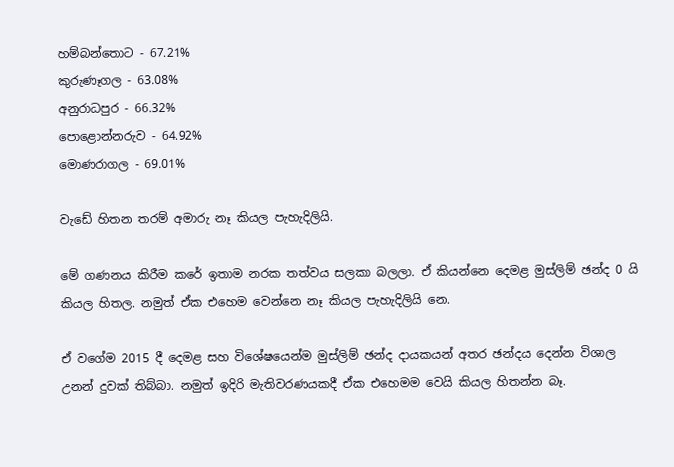හම්බන්තොට - 67.21%
කුරුණෑගල - 63.08%
අනුරාධපුර - 66.32%
පොළොන්නරුව - 64.92%
මොණරාගල - 69.01%

වැඩේ හිතන තරම් අමාරු නෑ කියල පැහැදිලියි.

මේ ගණනය කිරීම කරේ ඉතාම නරක තත්වය සලකා බලලා. ඒ කියන්නෙ දෙමළ මුස්ලිම් ඡන්ද 0 යි කියල හිතල. නමුත් ඒක එහෙම වෙන්නෙ නෑ කියල පැහැදිලියි නෙ.

ඒ වගේම 2015 දී දෙමළ සහ විශේෂයෙන්ම මුස්ලිම් ඡන්ද දායකයන් අතර ඡන්දය දෙන්න විශාල උනන් දුවක් තිබ්බා. නමුත් ඉදිරි මැතිවරණයකදී ඒක එහෙමම වෙයි කියල හිතන්න බෑ.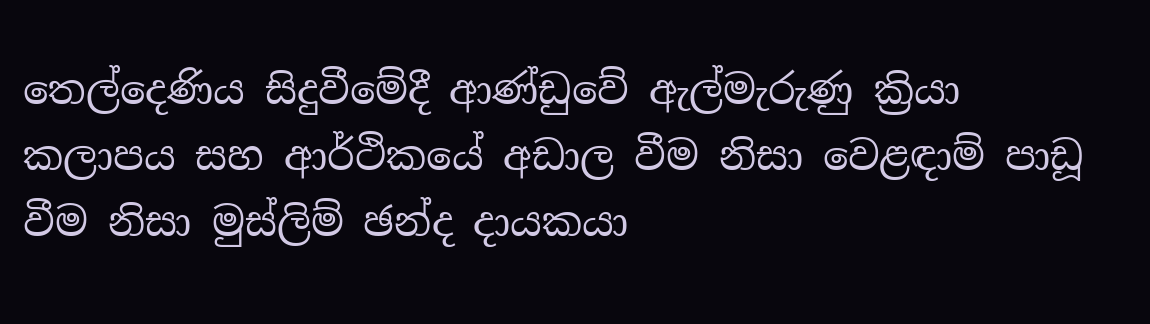තෙල්දෙණිය සිදුවීමේදී ආණ්ඩුවේ ඇල්මැරුණු ක්‍රියා කලාපය සහ ආර්ථිකයේ අඩාල වීම නිසා වෙළඳාම් පාඩූ වීම නිසා මුස්ලිම් ඡන්ද දායකයා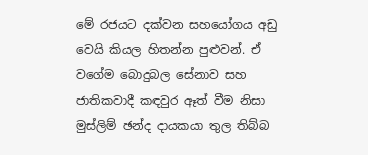මේ රජයට දක්වන සහයෝගය අඩු වෙයි කියල හිතන්න පුළුවන්. ඒ වගේම බොදුබල සේනාව සහ ජාතිකවාදී කඳවුර ඈත් වීම නිසා මුස්ලිම් ඡන්ද දායකයා තුල තිබ්බ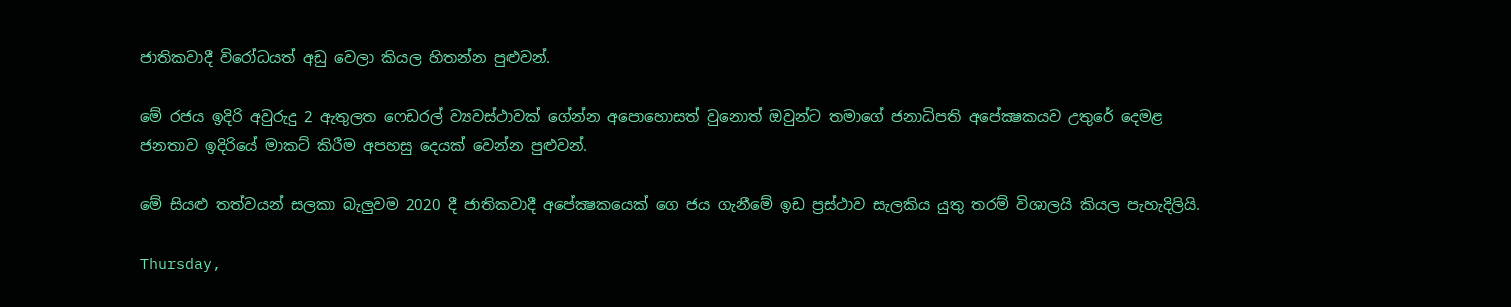ජාතිකවාදී විරෝධයත් අඩු වෙලා කියල හිතන්න පුළුවන්.

මේ රජය ඉදිරි අවුරුදු 2 ඇතුලත ෆෙඩරල් ව්‍යවස්ථාවක් ගේන්න අපොහොසත් වුනොත් ඔවුන්ට තමාගේ ජනාධිපති අපේක්‍ෂකයව උතුරේ දෙමළ ජනතාව ඉදිරියේ මාකට් කිරීම අපහසු දෙයක් වෙන්න පුළුවන්.

මේ සියළු තත්වයන් සලකා බැලුවම 2020 දී ජාතිකවාදී අපේක්‍ෂකයෙක් ගෙ ජය ගැනීමේ ඉඩ ප්‍රස්ථාව සැලකිය යුතු තරම් විශාලයි කියල පැහැදිලියි.

Thursday,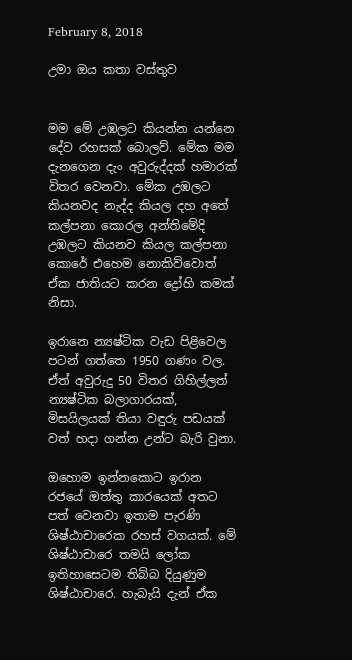February 8, 2018

උමා ඔය කතා වස්තුව


මම මේ උඹලට කියන්න යන්නෙ දේව රහසක් බොලව්. මේක මම දැනගෙන දැං අවුරුද්දක් හමාරක් විතර වෙනවා. මේක උඹලට කියනවද නැද්ද කියල දහ අතේ කල්පනා කොරල අන්තිමේදි උඹලට කියනව කියල කල්පනා කොරේ එහෙම නොකිව්වොත් ඒක ජාතියට කරන ද්‍රෝහි කමක් නිසා.

ඉරානෙ න්‍යෂ්ටික වැඩ පිළිවෙල පටන් ගත්තෙ 1950 ගණං වල. ඒත් අවුරුදු 50 විතර ගිහිල්ලත් න්‍යෂ්ටික බලාගාරයක්, මිසයිලයක් තියා වඳුරු පඩයක් වත් හදා ගන්න උන්ට බැරි වුනා.

ඔහොම ඉන්නකොට ඉරාන රජයේ ඔත්තු කාරයෙක් අතට පත් වෙනවා ඉතාම පැරණි ශිෂ්ඨාචාරෙක රහස් වගයක්. මේ ශිෂ්ඨාචාරෙ තමයි ලෝක ඉතිහාසෙටම තිබ්බ දියුණුම ශිෂ්ඨාචාරෙ. හැබැයි දැන් ඒක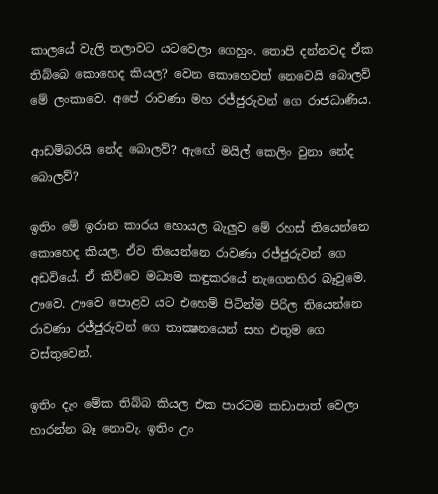කාලයේ වැලි තලාවට යටවෙලා ගෙහුං. තොපි දන්නවද ඒක තිබ්බෙ කොහෙද කියල? වෙන කොහෙවත් නෙවෙයි බොලව් මේ ලංකාවෙ. අපේ රාවණා මහ රජ්ජුරුවන් ගෙ රාජධාණිය.

ආඩම්බරයි නේද බොලව්? ඇඟේ මයිල් කෙලිං වුනා නේද බොලව්?

ඉතිං මේ ඉරාන කාරය හොයල බැලුව මේ රහස් තියෙන්නෙ කොහෙද කියල. ඒව තියෙන්නෙ රාවණා රජ්ජුරුවන් ගෙ අඩවියේ. ඒ කිව්වෙ මධ්‍යම කඳුකරයේ නැගෙනහිර බෑවුමෙ. ඌවෙ. ඌවෙ පොළව යට එහෙම් පිටින්ම පිරිල තියෙන්නෙ රාවණා රජ්ජුරුවන් ගෙ තාක්‍ෂනයෙන් සහ එතුම ගෙ වස්තුවෙන්.

ඉතිං දැං මේක තිබ්බ කියල එක පාරටම කඩාපාත් වෙලා හාරන්න බෑ නොවැ. ඉතිං උං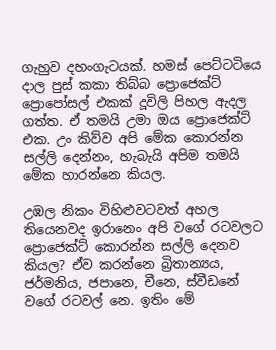ගැහුව දහංගැටයක්. හමස් පෙට්ටටියෙ දාල පුස් කකා තිබ්බ ප්‍රොජෙක්ට් ප්‍රොපෝසල් එකක් දූවිලි පිහල ඇදල ගත්ත. ඒ තමයි උමා ඔය ප්‍රොජෙක්ට් එක. උං කිව්ව අපි මේක කොරන්න සල්ලි දෙන්නං, හැබැයි අපිම තමයි මේක හාරන්නෙ කියල.

උඹල නිකං විහිළුවටවත් අහල තියෙනවද ඉරානෙං අපි වගේ රටවලට ප්‍රොජෙක්ට් කොරන්න සල්ලි දෙනව කියල? ඒව කරන්නෙ බ්‍රිතාන්‍යය, ජර්මනිය, ජපානෙ, චීනෙ, ස්වීඩනේ වගේ රටවල් නෙ. ඉතිං මේ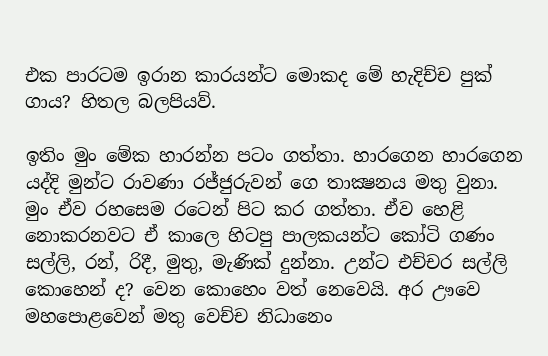එක පාරටම ඉරාන කාරයන්ට මොකද මේ හැදිච්ච පුක් ගාය? හිතල බලපියව්.

ඉතිං මුං මේක හාරන්න පටං ගත්තා. හාරගෙන හාරගෙන යද්දි මුන්ට රාවණා රජ්ජුරුවන් ගෙ තාක්‍ෂනය මතු වුනා. මුං ඒව රහසෙම රටෙන් පිට කර ගත්තා. ඒව හෙළි නොකරනවට ඒ කාලෙ හිටපු පාලකයන්ට කෝටි ගණං සල්ලි, රන්, රිදී, මුතු, මැණික් දුන්නා. උන්ට එච්චර සල්ලි කොහෙන් ද? වෙන කොහෙං වත් නෙවෙයි. අර ඌවෙ මහපොළවෙන් මතු වෙච්ච නිධානෙං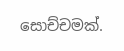සොච්චමක්.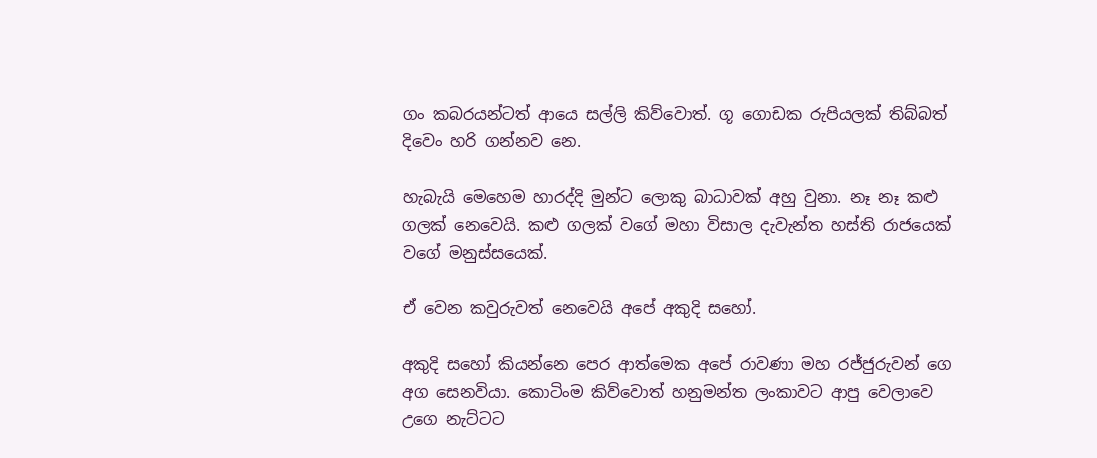ගං කබරයන්ටත් ආයෙ සල්ලි කිව්වොත්. ගූ ගොඩක රුපියලක් තිබ්බත් දිවෙං හරි ගන්නව නෙ.

හැබැයි මෙහෙම හාරද්දි මුන්ට ලොකු බාධාවක් අහු වුනා. නෑ නෑ කළු ගලක් නෙවෙයි. කළු ගලක් වගේ මහා විසාල දැවැන්ත හස්ති රාජයෙක් වගේ මනුස්සයෙක්.

ඒ වෙන කවුරුවත් නෙවෙයි අපේ අකුදි සහෝ.

අකුදි සහෝ කියන්නෙ පෙර ආත්මෙක අපේ රාවණා මහ රජ්ජුරුවන් ගෙ අග සෙනවියා. කොටිංම කිව්වොත් හනුමන්ත ලංකාවට ආපු වෙලාවෙ උගෙ නැට්ටට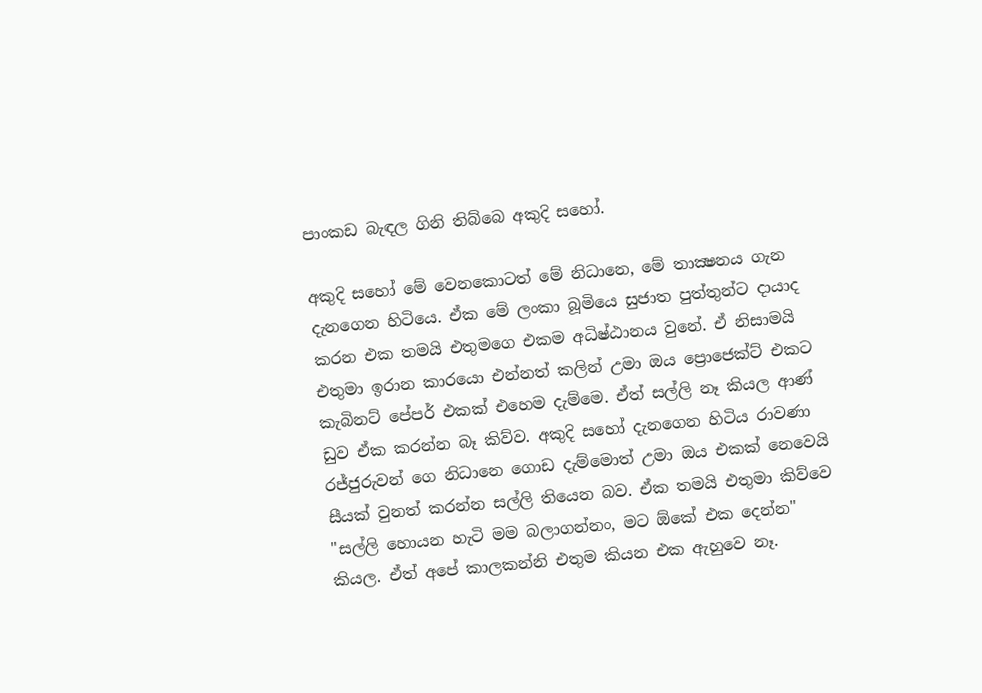පාංකඩ බැඳල ගිනි තිබ්බෙ අකුදි සහෝ.

අකුදි සහෝ මේ වෙනකොටත් මේ නිධානෙ, මේ තාක්‍ෂනය ගැන දැනගෙන හිටියෙ. ඒක මේ ලංකා බූමියෙ සුජාත පුත්තුන්ට දායාද කරන එක තමයි එතුමගෙ එකම අධිෂ්ඨානය වුනේ. ඒ නිසාමයි එතුමා ඉරාන කාරයො එන්නත් කලින් උමා ඔය ප්‍රොජෙක්ට් එකට කැබිනට් පේපර් එකක් එහෙම දැම්මෙ. ඒත් සල්ලි නෑ කියල ආණ් ඩුව ඒක කරන්න බෑ කිව්ව. අකුදි සහෝ දැනගෙන හිටිය රාවණා රජ්ජුරුවන් ගෙ නිධානෙ ගොඩ දැම්මොත් උමා ඔය එකක් නෙවෙයි සීයක් වුනත් කරන්න සල්ලි තියෙන බව. ඒක තමයි එතුමා කිව්වෙ "සල්ලි හොයන හැටි මම බලාගන්නං, මට ඕකේ එක දෙන්න" කියල. ඒත් අපේ කාලකන්නි එතුම කියන එක ඇහුවෙ නෑ.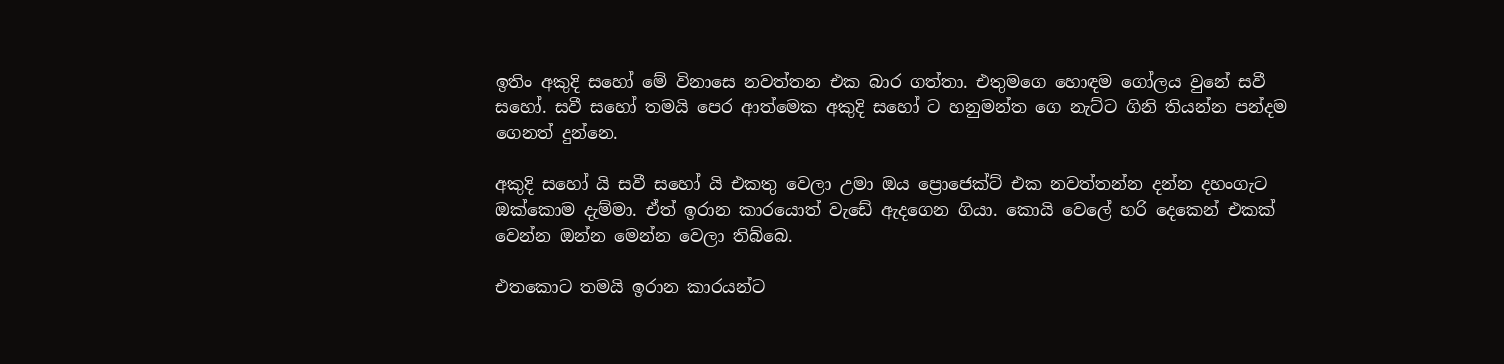ඉතිං අකුදි සහෝ මේ විනාසෙ නවත්තන එක බාර ගත්තා. එතුමගෙ හොඳම ගෝලය වුනේ සවී සහෝ. සවී සහෝ තමයි පෙර ආත්මෙක අකුදි සහෝ ට හනුමන්ත ගෙ නැට්ට ගිනි තියන්න පන්දම ගෙනත් දුන්නෙ.

අකුදි සහෝ යි සවී සහෝ යි එකතු වෙලා උමා ඔය ප්‍රොජෙක්ට් එක නවත්තන්න දන්න දහංගැට ඔක්කොම දැම්මා. ඒත් ඉරාන කාරයොත් වැඩේ ඇදගෙන ගියා. කොයි වෙලේ හරි දෙකෙන් එකක් වෙන්න ඔන්න මෙන්න වෙලා තිබ්බෙ.

එතකොට තමයි ඉරාන කාරයන්ට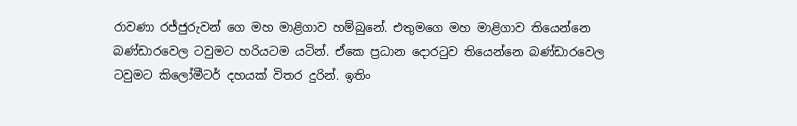රාවණා රජ්ජුරුවන් ගෙ මහ මාළිගාව හම්බුනේ. එතුමගෙ මහ මාළිගාව තියෙන්නෙ බණ්ඩාරවෙල ටවුමට හරියටම යටින්. ඒකෙ ප්‍රධාන දොරටුව තියෙන්නෙ බණ්ඩාරවෙල ටවුමට කිලෝමීටර් දහයක් විතර දුරින්. ඉතිං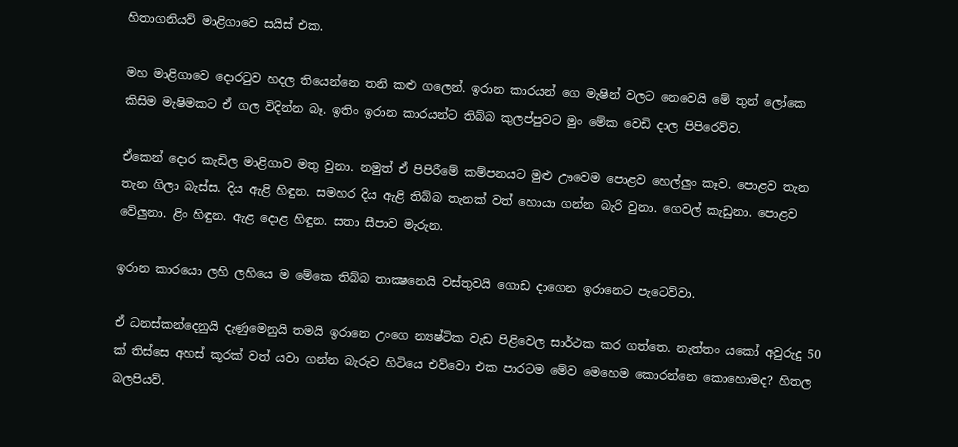හිතාගනියව් මාළිගාවෙ සයිස් එක.

මහ මාළිගාවෙ දොරටුව හදල තියෙන්නෙ තනි කළු ගලෙන්. ඉරාන කාරයන් ගෙ මැෂින් වලට නෙවෙයි මේ තුන් ලෝකෙ කිසිම මැෂිමකට ඒ ගල විදින්න බෑ. ඉතිං ඉරාන කාරයන්ට තිබ්බ කුලප්පුවට මුං මේක වෙඩි දාල පිපිරෙව්ව.

ඒකෙන් දොර කැඩිල මාළිගාව මතු වුනා. නමුත් ඒ පිපිරීමේ කම්පනයට මුළු ඌවෙම පොළව හෙල්ලුං කෑව. පොළව තැන තැන ගිලා බැස්ස. දිය ඇළි හිඳුන. සමහර දිය ඇළි තිබ්බ තැනක් වත් හොයා ගන්න බැරි වුනා. ගෙවල් කැඩුනා. පොළව වේලුනා. ළිං හිඳුන. ඇළ දොළ හිඳුන. සතා සීපාව මැරුන.

ඉරාන කාරයො ලහි ලහියෙ ම මේකෙ තිබ්බ තාක්‍ෂනෙයි වස්තුවයි ගොඩ දාගෙන ඉරානෙට පැටෙව්වා.

ඒ ධනස්කන්දෙනුයි දැණුමෙනුයි තමයි ඉරානෙ උංගෙ න්‍යෂ්ටික වැඩ පිළිවෙල සාර්ථක කර ගත්තෙ. නැත්තං යකෝ අවුරුදු 50 ක් තිස්සෙ අහස් කූරක් වත් යවා ගන්න බැරුව හිටියෙ එව්වො එක පාරටම මේව මෙහෙම කොරන්නෙ කොහොමද? හිතල බලපියව්.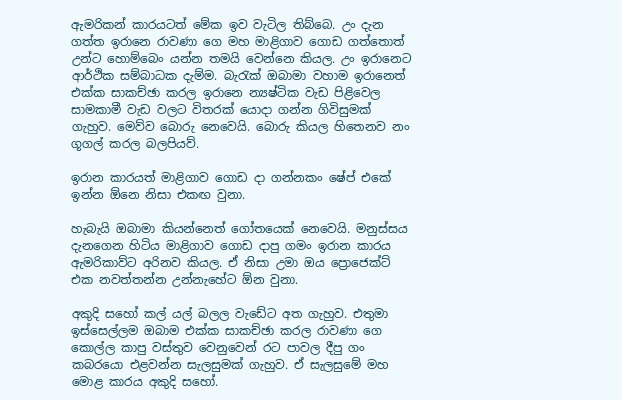ඇමරිකන් කාරයටත් මේක ඉව වැටිල තිබ්බෙ. උං දැන ගත්ත ඉරානෙ රාවණා ගෙ මහ මාළිගාව ගොඩ ගත්තොත් උන්ට හොම්බෙං යන්න තමයි වෙන්නෙ කියල. උං ඉරානෙට ආර්ථික සම්බාධක දැම්ම. බැරැක් ඔබාමා වහාම ඉරානෙත් එක්ක සාකච්ඡා කරල ඉරානෙ න්‍යෂ්ටික වැඩ පිළිවෙල සාමකාමී වැඩ වලට විතරක් යොදා ගන්න ගිවිසුමක් ගැහුව. මෙව්ව බොරු නෙවෙයි. බොරු කියල හිතෙනව නං ගූගල් කරල බලපියව්.

ඉරාන කාරයත් මාළිගාව ගොඩ දා ගන්නකං ෂේප් එකේ ඉන්න ඕනෙ නිසා එකඟ වුනා.

හැබැයි ඔබාමා කියන්නෙත් ගෝතයෙක් නෙවෙයි. මනුස්සය දැනගෙන හිටිය මාළිගාව ගොඩ දාපු ගමං ඉරාන කාරය ඇමරිකාව්ට අරිනව කියල. ඒ නිසා උමා ඔය ප්‍රොජෙක්ට් එක නවත්තන්න උන්නැහේට ඕන වුනා.

අකුදි සහෝ කල් යල් බලල වැඩේට අත ගැහුව. එතුමා ඉස්සෙල්ලම ඔබාම එක්ක සාකච්ඡා කරල රාවණා ගෙ කොල්ල කාපු වස්තුව වෙනුවෙන් රට පාවල දීපු ගං කබරයො එළවන්න සැලසුමක් ගැහුව. ඒ සැලසුමේ මහ මොළ කාරය අකුදි සහෝ.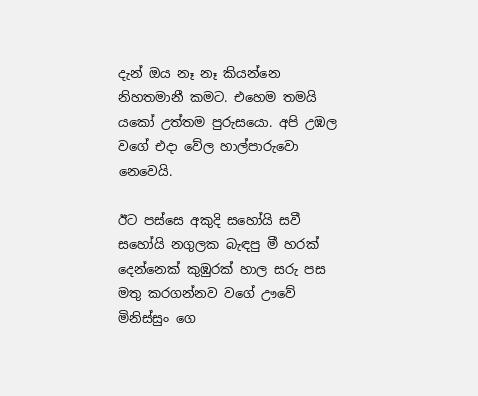දැන් ඔය නෑ නෑ කියන්නෙ නිහතමානී කමට. එහෙම තමයි යකෝ උත්තම පුරුසයො. අපි උඹල වගේ එදා වේල හාල්පාරුවො නෙවෙයි.

ඊට පස්සෙ අකුදි සහෝයි සවී සහෝයි නගුලක බැඳපු මී හරක් දෙන්නෙක් කුඹුරක් හාල සරු පස මතු කරගන්නව වගේ ඌවේ මිනිස්සුං ගෙ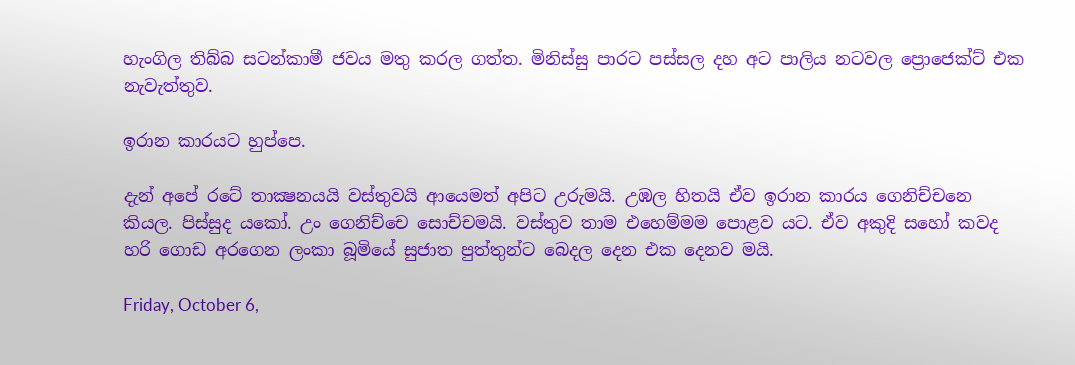හැංගිල තිබ්බ සටන්කාමී ජවය මතු කරල ගත්ත. මිනිස්සු පාරට පස්සල දහ අට පාලිය නටවල ප්‍රොජෙක්ට් එක නැවැත්තුව.

ඉරාන කාරයට හුප්පෙ.

දැන් අපේ රටේ තාක්‍ෂනයයි වස්තුවයි ආයෙමත් අපිට උරුමයි. උඹල හිතයි ඒව ඉරාන කාරය ගෙනිච්චනෙ කියල. පිස්සුද යකෝ. උං ගෙනිච්චෙ සොච්චමයි. වස්තුව තාම එහෙම්මම පොළව යට. ඒව අකුදි සහෝ කවද හරි ගොඩ අරගෙන ලංකා බූමියේ සුජාත පුත්තුන්ට බෙදල දෙන එක දෙනව මයි.

Friday, October 6,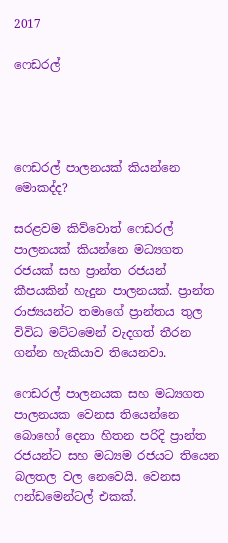2017

ෆෙඩරල්




ෆෙඩරල් පාලනයක් කියන්නෙ මොකද්ද?

සරළවම කිව්වොත් ෆෙඩරල් පාලනයක් කියන්නෙ මධ්‍යගත රජයක් සහ ප්‍රාන්ත රජයන් කීපයකින් හැදුන පාලනයක්. ප්‍රාන්ත රාජ්‍යයන්ට තමාගේ ප්‍රාන්තය තුල විවිධ මට්ටමෙන් වැදගත් තීරන ගන්න හැකියාව තියෙනවා.

ෆෙඩරල් පාලනයක සහ මධ්‍යගත පාලනයක වෙනස තියෙන්නෙ බොහෝ දෙනා හිතන පරිදි ප්‍රාන්ත රජයන්ට සහ මධ්‍යම රජයට තියෙන බලතල වල නෙවෙයි. වෙනස ෆන්ඩමෙන්ටල් එකක්.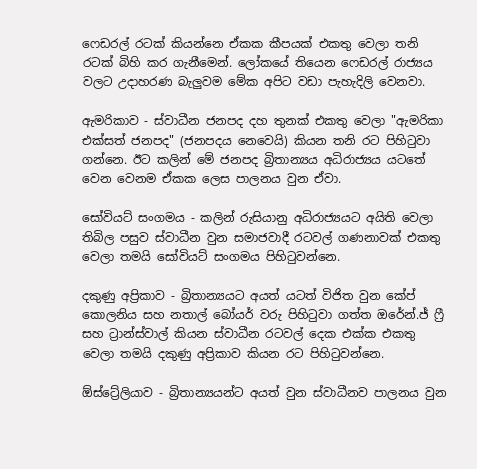ෆෙඩරල් රටක් කියන්නෙ ඒකක කීපයක් එකතු වෙලා තනි රටක් බිහි කර ගැනීමෙන්. ලෝකයේ තියෙන ෆෙඩරල් රාජ්‍යය වලට උදාහරණ බැලුවම මේක අපිට වඩා පැහැදිලි වෙනවා.

ඇමරිකාව - ස්වාධීන ජනපද දහ තුනක් එකතු වෙලා "ඇමරිකා එක්සත් ජනපද" (ජනපදය නෙවෙයි) කියන තනි රට පිහිටුවා ගන්නෙ. ඊට කලින් මේ ජනපද බ්‍රිතාන්‍යය අධිරාජ්‍යය යටතේ වෙන වෙනම ඒකක ලෙස පාලනය වුන ඒවා.

සෝවියට් සංගමය - කලින් රුසියානු අධිරාජ්‍යයට අයිති වෙලා තිබිල පසුව ස්වාධීන වුන සමාජවාදී රටවල් ගණනාවක් එකතු වෙලා තමයි සෝවියට් සංගමය පිහිටුවන්නෙ.

දකුණු අප්‍රිකාව - බ්‍රිතාන්‍යයට අයත් යටත් විජිත වුන කේප් කොලනිය සහ නතාල් බෝයර් වරු පිහිටුවා ගත්ත ඔරේන්.ජ් ෆ්‍රී සහ ට්‍රාන්ස්වාල් කියන ස්වාධීන රටවල් දෙක එක්ක එකතු වෙලා තමයි දකුණු අප්‍රිකාව කියන රට පිහිටුවන්නෙ.

ඕස්ට්‍රේලියාව - බ්‍රිතාන්‍යයන්ට අයත් වුන ස්වාධීනව පාලනය වුන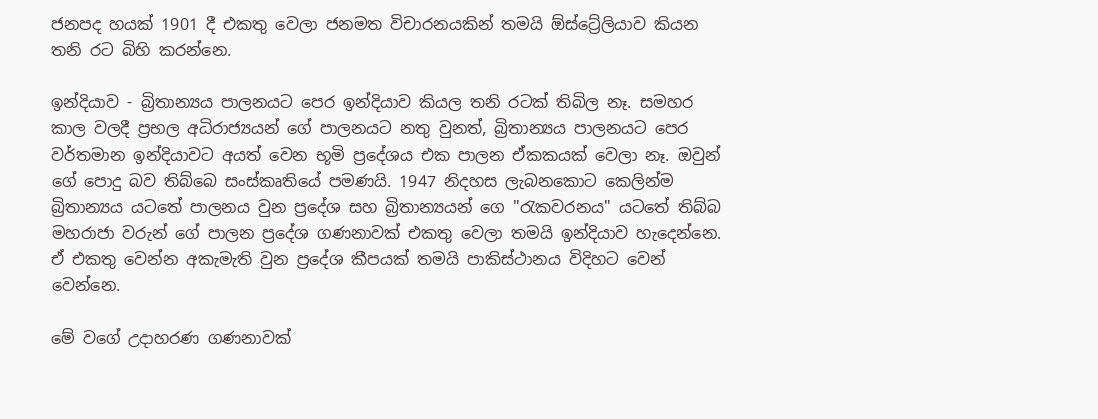ජනපද හයක් 1901 දී එකතු වෙලා ජනමත විචාරනයකින් තමයි ඕස්ට්‍රේලියාව කියන තනි රට බිහි කරන්නෙ.

ඉන්දියාව - බ්‍රිතාන්‍යය පාලනයට පෙර ඉන්දියාව කියල තනි රටක් තිබිල නෑ. සමහර කාල වලදී ප්‍රභල අධිරාජ්‍යයන් ගේ පාලනයට නතු වුනත්, බ්‍රිතාන්‍යය පාලනයට පෙර වර්තමාන ඉන්දියාවට අයත් වෙන භූමි ප්‍රදේශය එක පාලන ඒකකයක් වෙලා නෑ. ඔවුන් ගේ පොදු බව තිබ්බෙ සංස්කෘතියේ පමණයි. 1947 නිදහස ලැබනකොට කෙලින්ම බ්‍රිතාන්‍යය යටතේ පාලනය වුන ප්‍රදේශ සහ බ්‍රිතාන්‍යයන් ගෙ "රැකවරනය" යටතේ තිබ්බ මහරාජා වරුන් ගේ පාලන ප්‍රදේශ ගණනාවක් එකතු වෙලා තමයි ඉන්දියාව හැදෙන්නෙ. ඒ එකතු වෙන්න අකැමැති වුන ප්‍රදේශ කීපයක් තමයි පාකිස්ථානය විදිහට වෙන් වෙන්නෙ.

මේ වගේ උදාහරණ ගණනාවක්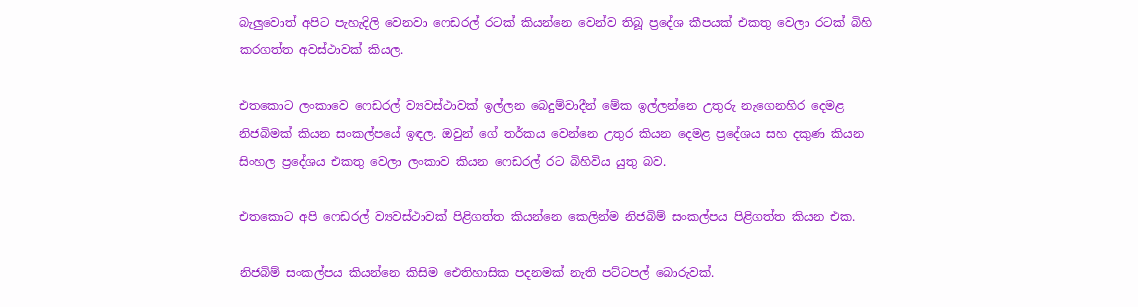බැලුවොත් අපිට පැහැදිලි වෙනවා ෆෙඩරල් රටක් කියන්නෙ වෙන්ව තිබූ ප්‍රදේශ කීපයක් එකතු වෙලා රටක් බිහි කරගත්ත අවස්ථාවක් කියල.

එතකොට ලංකාවෙ ෆෙඩරල් ව්‍යවස්ථාවක් ඉල්ලන බෙදුම්වාදීන් මේක ඉල්ලන්නෙ උතුරු නැගෙනහිර දෙමළ නිජබිමක් කියන සංකල්පයේ ඉඳල. ඔවුන් ගේ තර්කය වෙන්නෙ උතුර කියන දෙමළ ප්‍රදේශය සහ දකුණ කියන සිංහල ප්‍රදේශය එකතු වෙලා ලංකාව කියන ෆෙඩරල් රට බිහිවිය යුතු බව.

එතකොට අපි ෆෙඩරල් ව්‍යවස්ථාවක් පිළිගත්ත කියන්නෙ කෙලින්ම නිජබිම් සංකල්පය පිළිගත්ත කියන එක.

නිජබිම් සංකල්පය කියන්නෙ කිසිම ඓතිහාසික පදනමක් නැති පට්ටපල් බොරුවක්.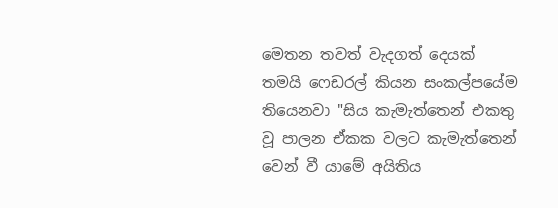මෙතන තවත් වැදගත් දෙයක් තමයි ෆෙඩරල් කියන සංකල්පයේම තියෙනවා "සිය කැමැත්තෙන් එකතු වූ පාලන ඒකක වලට කැමැත්තෙන් වෙන් වී යාමේ අයිතිය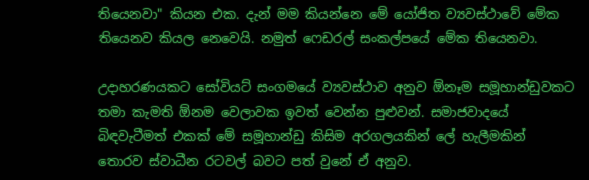තියෙනවා" කියන එක. දැන් මම කියන්නෙ මේ යෝජිත ව්‍යවස්ථාවේ මේක තියෙනව කියල නෙවෙයි. නමුත් ෆෙඩරල් සංකල්පයේ මේක තියෙනවා.

උදාහරණයකට සෝවියට් සංගමයේ ව්‍යවස්ථාව අනුව ඕනෑම සමූහාන්ඩුවකට තමා කැමති ඕනම වෙලාවක ඉවත් වෙන්න පුළුවන්. සමාජවාදයේ බිඳවැටීමත් එකක් මේ සමූහාන්ඩු කිසිම අරගලයකින් ලේ හැලීමකින් තොරව ස්වාධීන රටවල් බවට පත් වුනේ ඒ අනුව.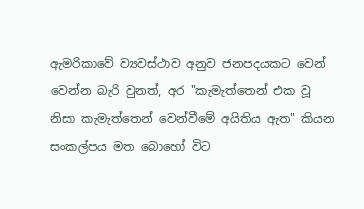ඇමරිකාවේ ව්‍යවස්ථාව අනුව ජනපදයකට වෙන් වෙන්න බැරි වුනත්, අර "කැමැත්තෙන් එක වූ නිසා කැමැත්තෙන් වෙන්වීමේ අයිතිය ඇත" කියන සංකල්පය මත බොහෝ විට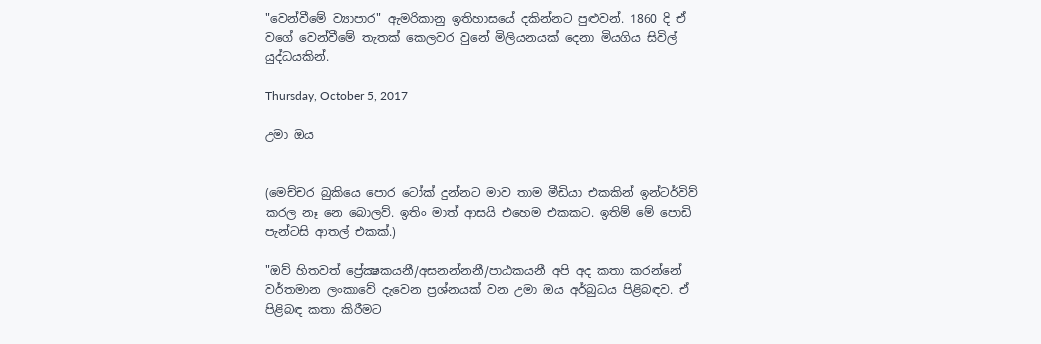"වෙන්වීමේ ව්‍යාපාර" ඇමරිකානු ඉතිහාසයේ දකින්නට පුළුවන්. 1860 දි ඒ වගේ වෙන්වීමේ තැතක් කෙලවර වුනේ මිලියනයක් දෙනා මියගිය සිවිල් යුද්ධයකින්.

Thursday, October 5, 2017

උමා ඔය


(මෙච්චර බුකියෙ පොර ටෝක් දුන්නට මාව තාම මීඩියා එකකින් ඉන්ටර්විව් කරල නෑ නෙ බොලව්. ඉතිං මාත් ආසයි එහෙම එකකට. ඉතිම් මේ පොඩි පැන්ටසි ආතල් එකක්.)

"ඔව් හිතවත් ප්‍රේක්‍ෂකයනී/අසනන්නනී/පාඨකයනී අපි අද කතා කරන්නේ වර්තමාන ලංකාවේ දැවෙන ප්‍රශ්නයක් වන උමා ඔය අර්බුධය පිළිබඳව. ඒ පිළිබඳ කතා කිරීමට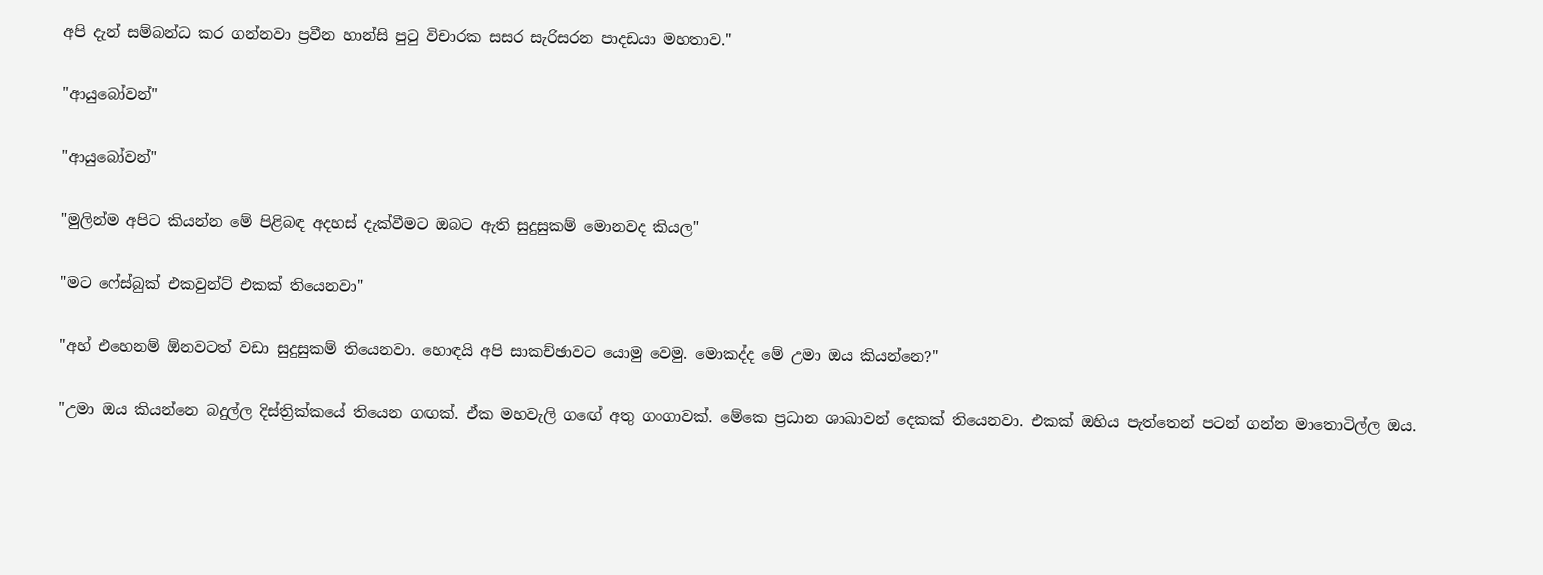අපි දැන් සම්බන්ධ කර ගන්නවා ප්‍රවීන හාන්සි පුටු විචාරක සසර සැරිසරන පාදඩයා මහතාව."

"ආයුබෝවන්"

"ආයුබෝවන්"

"මුලින්ම අපිට කියන්න මේ පිළිබඳ අදහස් දැක්වීමට ඔබට ඇති සුදුසුකම් මොනවද කියල"

"මට ෆේස්බුක් එකවුන්ට් එකක් තියෙනවා"

"අහ් එහෙනම් ඕනවටත් වඩා සුදුසුකම් තියෙනවා. හොඳයි අපි සාකච්ඡාවට යොමු වෙමු. මොකද්ද මේ උමා ඔය කියන්නෙ?"

"උමා ඔය කියන්නෙ බදුල්ල දිස්ත්‍රික්කයේ තියෙන ගඟක්. ඒක මහවැලි ගඟේ අතු ගංගාවක්. මේකෙ ප්‍රධාන ශාඛාවන් දෙකක් තියෙනවා. එකක් ඔහිය පැත්තෙන් පටන් ගන්න මාතොටිල්ල ඔය.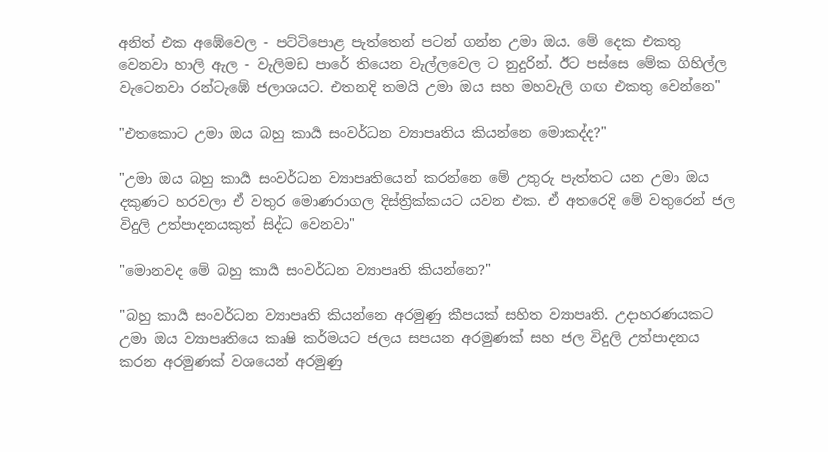අනිත් එක අඹේවෙල - පට්ටිපොළ පැත්තෙන් පටන් ගන්න උමා ඔය. මේ දෙක එකතු වෙනවා හාලි ඇල - වැලිමඩ පාරේ තියෙන වැල්ලවෙල ට නුදුරින්. ඊට පස්සෙ මේක ගිහිල්ල වැටෙනවා රන්ටැඹේ ජලාශයට. එතනදි තමයි උමා ඔය සහ මහවැලි ගඟ එකතු වෙන්නෙ"

"එතකොට උමා ඔය බහු කාර්‍ය සංවර්ධන ව්‍යාපෘතිය කියන්නෙ මොකද්ද?"

"උමා ඔය බහු කාර්‍ය සංවර්ධන ව්‍යාපෘතියෙන් කරන්නෙ මේ උතුරු පැත්තට යන උමා ඔය දකුණට හරවලා ඒ වතුර මොණරාගල දිස්ත්‍රික්කයට යවන එක. ඒ අතරෙදි මේ වතුරෙන් ජල විදුලි උත්පාදනයකුත් සිද්ධ වෙනවා"

"මොනවද මේ බහු කාර්‍ය සංවර්ධන ව්‍යාපෘති කියන්නෙ?"

"බහු කාර්‍ය සංවර්ධන ව්‍යාපෘති කියන්නෙ අරමුණු කීපයක් සහිත ව්‍යාපෘති. උදාහරණයකට උමා ඔය ව්‍යාපෘතියෙ කෘෂි කර්මයට ජලය සපයන අරමුණක් සහ ජල විදුලි උත්පාදනය කරන අරමුණක් වශයෙන් අරමුණු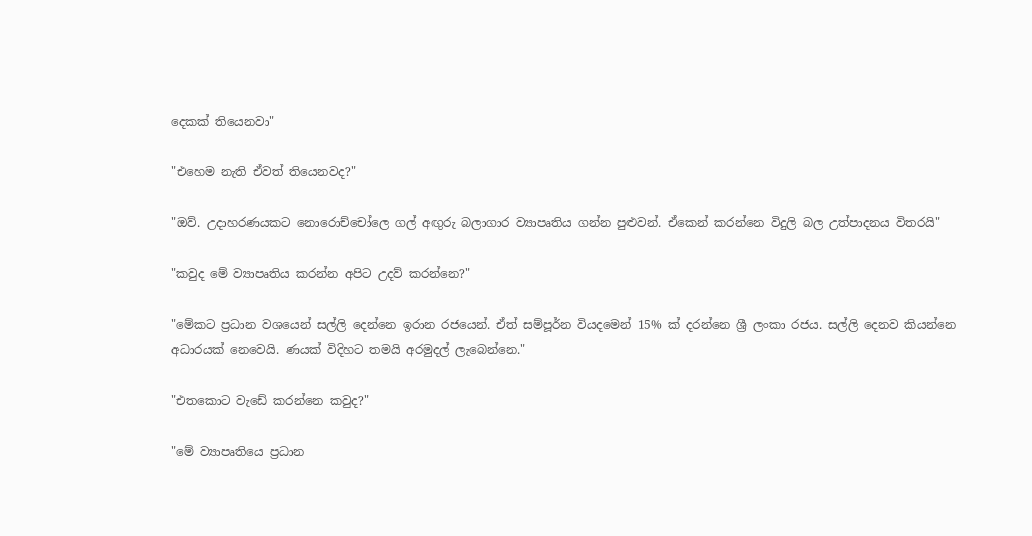දෙකක් තියෙනවා"

"එහෙම නැති ඒවත් තියෙනවද?"

"ඔව්. උදාහරණයකට නොරොච්චෝලෙ ගල් අඟුරු බලාගාර ව්‍යාපෘතිය ගන්න පුළුවන්. ඒකෙන් කරන්නෙ විදුලි බල උත්පාදනය විතරයි"

"කවුද මේ ව්‍යාපෘතිය කරන්න අපිට උදව් කරන්නෙ?"

"මේකට ප්‍රධාන වශයෙන් සල්ලි දෙන්නෙ ඉරාන රජයෙන්. ඒත් සම්පූර්න වියදමෙන් 15% ක් දරන්නෙ ශ්‍රී ලංකා රජය. සල්ලි දෙනව කියන්නෙ අධාරයක් නෙවෙයි. ණයක් විදිහට තමයි අරමුදල් ලැබෙන්නෙ."

"එතකොට වැඩේ කරන්නෙ කවුද?"

"මේ ව්‍යාපෘතියෙ ප්‍රධාන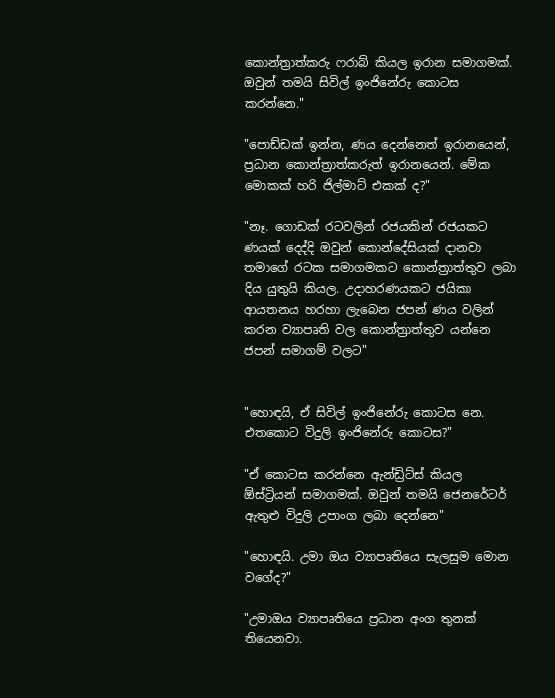කොන්ත්‍රාත්කරු ෆරාබ් කියල ඉරාන සමාගමක්. ඔවුන් තමයි සිවිල් ඉංජිනේරු කොටස කරන්නෙ."

"පොඩ්ඩක් ඉන්න, ණය දෙන්නෙත් ඉරානයෙන්, ප්‍රධාන කොන්ත්‍රාත්කරුත් ඉරානයෙන්. මේක මොකක් හරි ජිල්මාට් එකක් ද?"

"නෑ. ගොඩක් රටවලින් රජයකින් රජයකට ණයක් දෙද්දි ඔවුන් කොන්දේසියක් දානවා තමාගේ රටක සමාගමකට කොන්ත්‍රාත්තුව ලබා දිය යුතුයි කියල. උදාහරණයකට ජයිකා ආයතනය හරහා ලැබෙන ජපන් ණය වලින් කරන ව්‍යාපෘති වල කොන්ත්‍රාත්තුව යන්නෙ ජපන් සමාගම් වලට"


"හොඳයි, ඒ සිවිල් ඉංජිනේරු කොටස නෙ. එතකොට විදුලි ඉංජිනේරු කොටස?"

"ඒ කොටස කරන්නෙ ඇන්ඩ්‍රිට්ස් කියල ඕස්ට්‍රියන් සමාගමක්. ඔවුන් තමයි ජෙනරේටර් ඇතුළු විදුලි උපාංග ලබා දෙන්නෙ"

"හොඳයි. උමා ඔය ව්‍යාපෘතියෙ සැලසුම මොන වගේද?"

"උමාඔය ව්‍යාපෘතියෙ ප්‍රධාන අංග තුනක් තියෙනවා.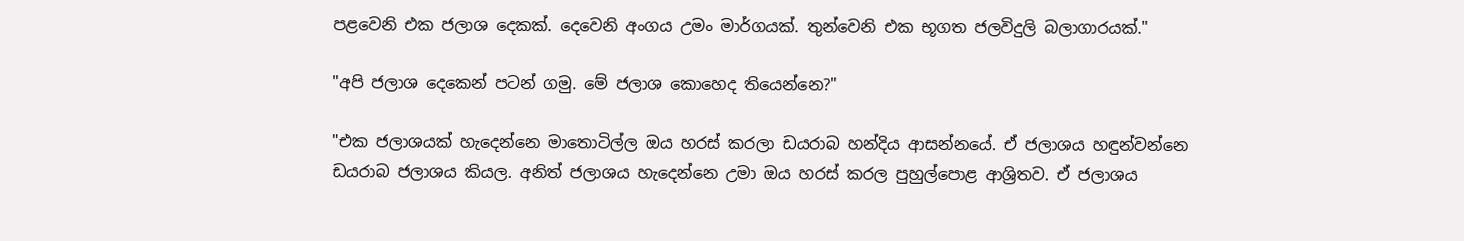පළවෙනි එක ජලාශ දෙකක්. දෙවෙනි අංගය උමං මාර්ගයක්. තුන්වෙනි එක භූගත ජලවිදුලි බලාගාරයක්."

"අපි ජලාශ දෙකෙන් පටන් ගමු. මේ ජලාශ කොහෙද තියෙන්නෙ?"

"එක ජලාශයක් හැදෙන්නෙ මාතොටිල්ල ඔය හරස් කරලා ඩයරාබ හන්දිය ආසන්නයේ. ඒ ජලාශය හඳුන්වන්නෙ ඩයරාබ ජලාශය කියල. අනිත් ජලාශය හැදෙන්නෙ උමා ඔය හරස් කරල පුහුල්පොළ ආශ්‍රිතව. ඒ ජලාශය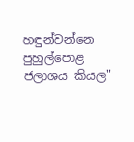හඳුන්වන්නෙ පුහුල්පොළ ජලාශය කියල"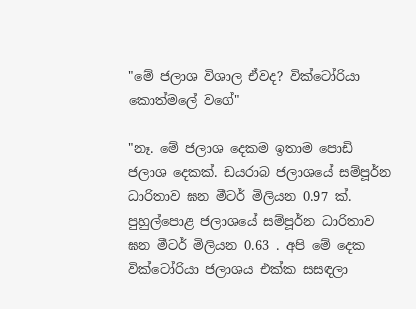"මේ ජලාශ විශාල ඒවද? වික්ටෝරියා කොත්මලේ වගේ"

"නෑ. මේ ජලාශ දෙකම ඉතාම පොඩි ජලාශ දෙකක්. ඩයරාබ ජලාශයේ සම්පූර්න ධාරිතාව ඝන මීටර් මිලියන 0.97 ක්. පුහුල්පොළ ජලාශයේ සම්පූර්න ධාරිතාව ඝන මීටර් මිලියන 0.63 . අපි මේ දෙක වික්ටෝරියා ජලාශය එක්ක සසඳලා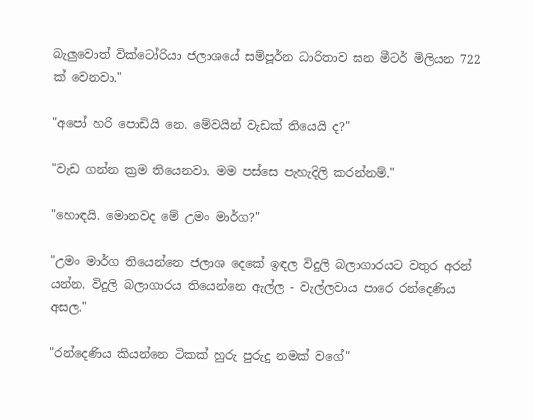බැලුවොත් වික්ටෝරියා ජලාශයේ සම්පූර්න ධාරිතාව ඝන මීටර් මිලියන 722 ක් වෙනවා."

"අපෝ හරි පොඩියි නෙ. මේවයින් වැඩක් තියෙයි ද?"

"වැඩ ගන්න ක්‍රම තියෙනවා. මම පස්සෙ පැහැදිලි කරන්නම්."

"හොඳයි. මොනවද මේ උමං මාර්ග?"

"උමං මාර්ග තියෙන්නෙ ජලාශ දෙකේ ඉඳල විදුලි බලාගාරයට වතුර අරන් යන්න. විදුලි බලාගාරය තියෙන්නෙ ඇල්ල - වැල්ලවාය පාරෙ රන්දෙණිය අසල."

"රන්දෙණිය කියන්නෙ ටිකක් හුරු පුරුදු නමක් වගේ"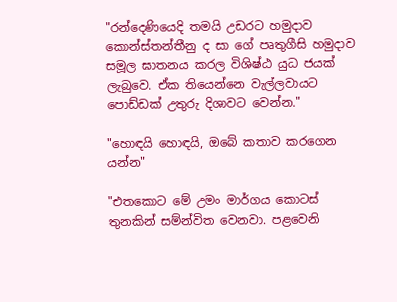"රන්දෙණියෙදි තමයි උඩරට හමුදාව කොන්ස්තන්තීනු ද සා ගේ පෘතුගීසි හමුදාව සමූල ඝාතනය කරල විශිෂ්ඨ යුධ ජයක් ලැබුවෙ. ඒක තියෙන්නෙ වැල්ලවායට පොඩ්ඩක් උතුරු දිශාවට වෙන්න."

"හොඳයි හොඳයි, ඔබේ කතාව කරගෙන යන්න"

"එතකොට මේ උමං මාර්ගය කොටස් තුනකින් සම්න්විත වෙනවා. පළවෙනි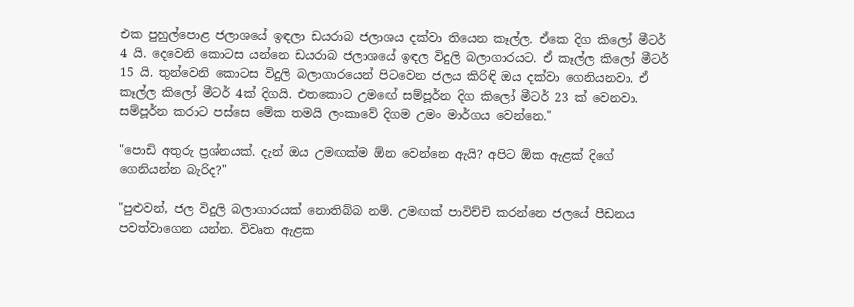එක පුහුල්පොළ ජලාශයේ ඉඳලා ඩයරාබ ජලාශය දක්වා තියෙන කෑල්ල. ඒකෙ දිග කිලෝ මීටර් 4 යි. දෙවෙනි කොටස යන්නෙ ඩයරාබ ජලාශයේ ඉඳල විදුලි බලාගාරයට. ඒ කෑල්ල කිලෝ මීටර් 15 යි. තුන්වෙනි කොටස විදුලි බලාගාරයෙන් පිටවෙන ජලය කිරිඳි ඔය දක්වා ගෙනියනවා. ඒ කෑල්ල කිලෝ මීටර් 4ක් දිගයි. එතකොට උමඟේ සම්පූර්න දිග කිලෝ මීටර් 23 ක් වෙනවා. සම්පූර්න කරාට පස්සෙ මේක තමයි ලංකාවේ දිගම උමං මාර්ගය වෙන්නෙ."

"පොඩි අතුරු ප්‍රශ්නයක්. දැන් ඔය උමඟක්ම ඕන වෙන්නෙ ඇයි? අපිට ඕක ඇළක් දිගේ ගෙනියන්න බැරිද?"

"පුළුවන්, ජල විදුලි බලාගාරයක් නොතිබ්බ නම්. උමඟක් පාවිච්චි කරන්නෙ ජලයේ පීඩනය පවත්වාගෙන යන්න. විවෘත ඇළක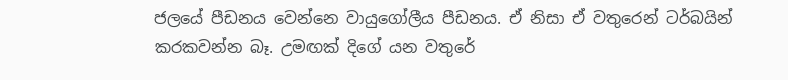ජලයේ පීඩනය වෙන්නෙ වායුගෝලීය පීඩනය. ඒ නිසා ඒ වතුරෙන් ටර්බයින් කරකවන්න බෑ. උමඟක් දිගේ යන වතුරේ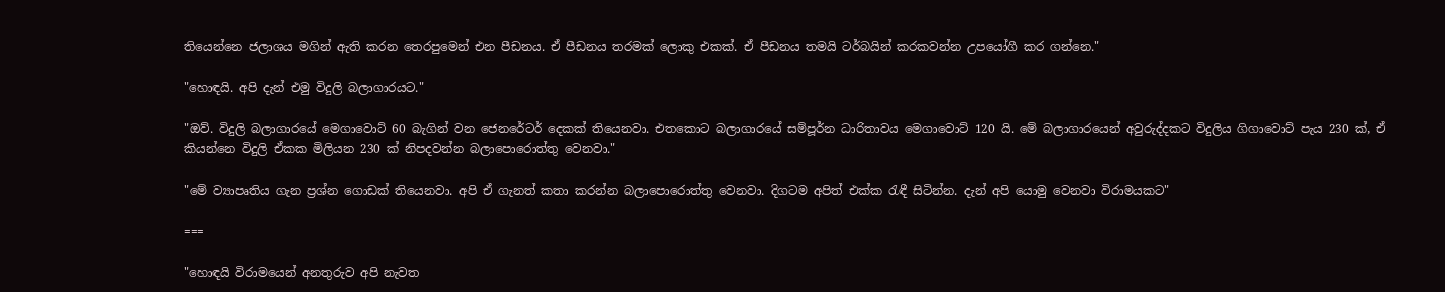තියෙන්නෙ ජලාශය මගින් ඇති කරන තෙරපුමෙන් එන පීඩනය. ඒ පීඩනය තරමක් ලොකු එකක්. ඒ පීඩනය තමයි ටර්බයින් කරකවන්න උපයෝගී කර ගන්නෙ."

"හොඳයි. අපි දැන් එමු විදුලි බලාගාරයට."

"ඔව්. විදුලි බලාගාරයේ මෙගාවොට් 60 බැගින් වන ජෙනරේටර් දෙකක් තියෙනවා. එතකොට බලාගාරයේ සම්පූර්න ධාරිතාවය මෙගාවොට් 120 යි. මේ බලාගාරයෙන් අවුරුද්දකට විදුලිය ගිගාවොට් පැය 230 ක්, ඒ කියන්නෙ විදුලි ඒකක මිලියන 230 ක් නිපදවන්න බලාපොරොත්තු වෙනවා."

"මේ ව්‍යාපෘතිය ගැන ප්‍රශ්න ගොඩක් තියෙනවා. අපි ඒ ගැනත් කතා කරන්න බලාපොරොත්තු වෙනවා. දිගටම අපිත් එක්ක රැඳී සිටින්න. දැන් අපි යොමු වෙනවා විරාමයකට"

===

"හොඳයි විරාමයෙන් අනතුරුව අපි නැවත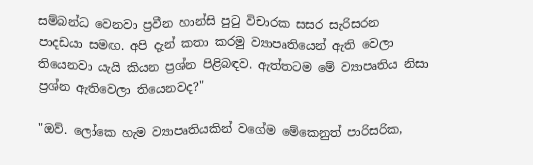සම්බන්ධ වෙනවා ප්‍රවීන හාන්සි පුටු විචාරක සසර සැරිසරන පාදඩයා සමඟ. අපි දැන් කතා කරමු ව්‍යාපෘතියෙන් ඇති වෙලා තියෙනවා යැයි කියන ප්‍රශ්න පිළිබඳව. ඇත්තටම මේ ව්‍යාපෘතිය නිසා ප්‍රශ්න ඇතිවෙලා තියෙනවද?"

"ඔව්. ලෝකෙ හැම ව්‍යාපෘතියකින් වගේම මේකෙනුත් පාරිසරික,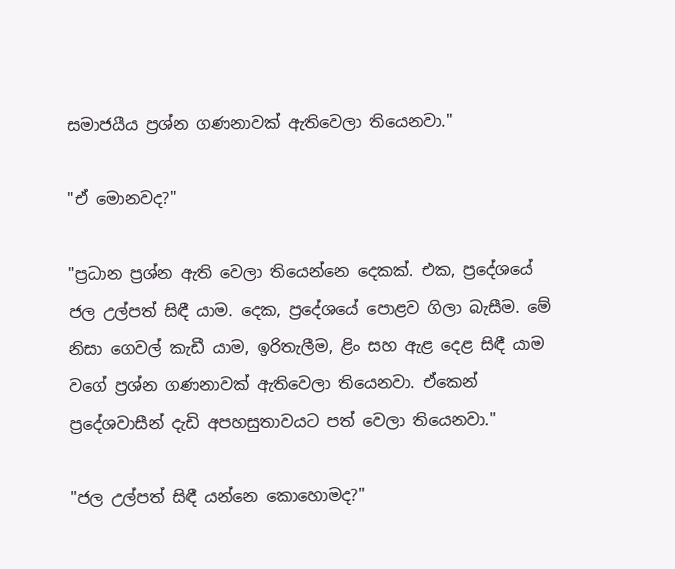සමාජයීය ප්‍රශ්න ගණනාවක් ඇතිවෙලා තියෙනවා."

"ඒ මොනවද?"

"ප්‍රධාන ප්‍රශ්න ඇති වෙලා තියෙන්නෙ දෙකක්. එක, ප්‍රදේශයේ ජල උල්පත් සිඳී යාම. දෙක, ප්‍රදේශයේ පොළව ගිලා බැසීම. මේ නිසා ගෙවල් කැඩී යාම, ඉරිතැලීම, ළිං සහ ඇළ දෙළ සිඳී යාම වගේ ප්‍රශ්න ගණනාවක් ඇතිවෙලා තියෙනවා. ඒකෙන් ප්‍රදේශවාසීන් දැඩි අපහසුතාවයට පත් වෙලා තියෙනවා."

"ජල උල්පත් සිඳී යන්නෙ කොහොමද?"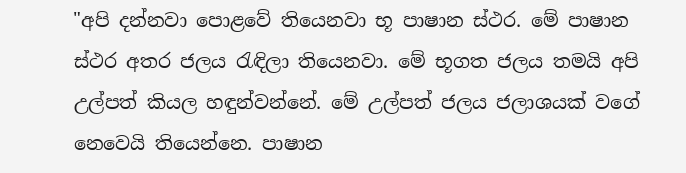"අපි දන්නවා පොළවේ තියෙනවා භූ පාෂාන ස්ථර. මේ පාෂාන ස්ථර අතර ජලය රැඳිලා තියෙනවා. මේ භූගත ජලය තමයි අපි උල්පත් කියල හඳුන්වන්නේ. මේ උල්පත් ජලය ජලාශයක් වගේ නෙවෙයි තියෙන්නෙ. පාෂාන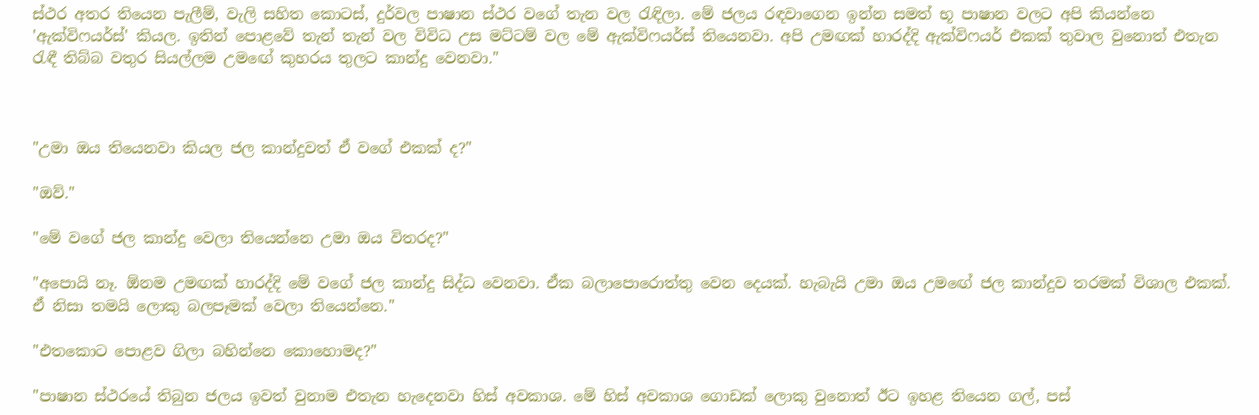ස්ථර අතර තියෙන පැලීම්, වැලි සහිත කොටස්, දුර්වල පාෂාන ස්ථර වගේ තැන වල රැඳිලා. මේ ජලය රඳවාගෙන ඉන්න සමත් භූ පාෂාන වලට අපි කියන්නෙ 'ඇක්විෆයර්ස්' කියල. ඉතින් පොළවේ තැන් තැන් වල විවිධ උස මට්ටම් වල මේ ඇක්විෆයර්ස් තියෙනවා. අපි උමඟක් හාරද්දි ඇක්විෆයර් එකක් තුවාල වුනොත් එතැන රැඳී තිබ්බ වතුර සියල්ලම උමඟේ කුහරය තුලට කාන්දු වෙනවා."



"උමා ඔය තියෙනවා කියල ජල කාන්දුවත් ඒ වගේ එකක් ද?"

"ඔව්."

"මේ වගේ ජල කාන්දු වෙලා තියෙන්නෙ උමා ඔය විතරද?"

"අපොයි නෑ. ඕනම උමඟක් හාරද්දි මේ වගේ ජල කාන්දු සිද්ධ වෙනවා. ඒක බලාපොරොත්තු වෙන දෙයක්. හැබැයි උමා ඔය උමඟේ ජල කාන්දුව තරමක් විශාල එකක්. ඒ නිසා තමයි ලොකු බලපෑමක් වෙලා තියෙන්නෙ."

"එතකොට පොළව ගිලා බහින්නෙ කොහොමද?"

"පාෂාන ස්ථරයේ තිබුන ජලය ඉවත් වුනාම එතැන හැදෙනවා හිස් අවකාශ. මේ හිස් අවකාශ ගොඩක් ලොකු වුනොත් ඊට ඉහළ තියෙන ගල්, පස්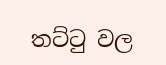තට්ටු වල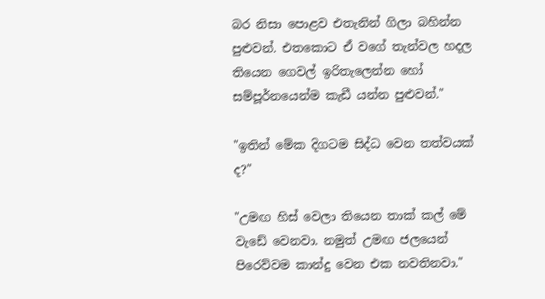බර නිසා පොළව එතැනින් ගිලා බහින්න පුළුවන්. එතකොට ඒ වගේ තැන්වල හදල තියෙන ගෙවල් ඉරිතැලෙන්න හෝ සම්පූර්නයෙන්ම කැඩී යන්න පුළුවන්."

"ඉතින් මේක දිගටම සිද්ධ වෙන තත්වයක් ද?"

"උමඟ හිස් වෙලා තියෙන තාක් කල් මේ වැඩේ වෙනවා. නමුත් උමඟ ජලයෙන් පිරෙව්වම කාන්දු වෙන එක නවතිනවා."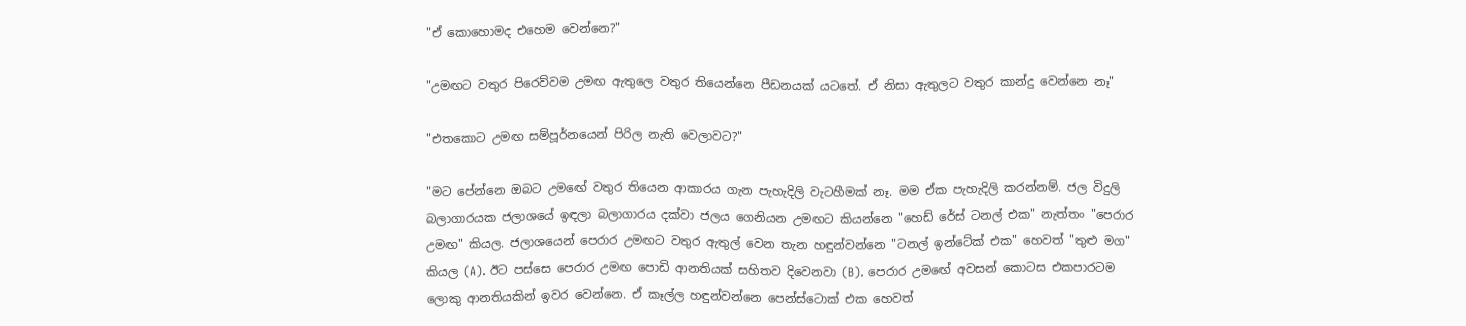"ඒ කොහොමද එහෙම වෙන්නෙ?"

"උමඟට වතුර පිරෙව්වම උමඟ ඇතුලෙ වතුර තියෙන්නෙ පීඩනයක් යටතේ. ඒ නිසා ඇතුලට වතුර කාන්දු වෙන්නෙ නෑ"

"එතකොට උමඟ සම්පූර්නයෙන් පිරිල නැති වෙලාවට?"

"මට පේන්නෙ ඔබට උමඟේ වතුර තියෙන ආකාරය ගැන පැහැදිලි වැටහීමක් නෑ. මම ඒක පැහැදිලි කරන්නම්. ජල විදුලි බලාගාරයක ජලාශයේ ඉඳලා බලාගාරය දක්වා ජලය ගෙනියන උමඟට කියන්නෙ "හෙඩ් රේස් ටනල් එක" නැත්තං "පෙරාර උමඟ" කියල. ජලාශයෙන් පෙරාර උමඟට වතුර ඇතුල් වෙන තැන හඳුන්වන්නෙ "ටනල් ඉන්ටේක් එක" හෙවත් "තුළු මග" කියල (A). ඊට පස්සෙ පෙරාර උමඟ පොඩි ආනතියක් සහිතව දිවෙනවා (B). පෙරාර උමඟේ අවසන් කොටස එකපාරටම ලොකු ආනතියකින් ඉවර වෙන්නෙ. ඒ කෑල්ල හඳුන්වන්නෙ පෙන්ස්ටොක් එක හෙවත්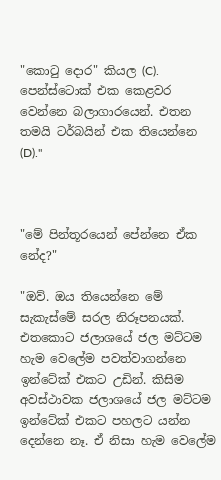"කොටු දොර" කියල (C). පෙන්ස්ටොක් එක කෙළවර වෙන්නෙ බලාගාරයෙන්. එතන තමයි ටර්බයින් එක තියෙන්නෙ (D)."



"මේ පින්තූරයෙන් පේන්නෙ ඒක නේද?"

"ඔව්. ඔය තියෙන්නෙ මේ සැකැස්මේ සරල නිරූපනයක්. එතකොට ජලාශයේ ජල මට්ටම හැම වෙලේම පවත්වාගන්නෙ ඉන්ටේක් එකට උඩින්. කිසිම අවස්ථාවක ජලාශයේ ජල මට්ටම ඉන්ටේක් එකට පහලට යන්න දෙන්නෙ නෑ. ඒ නිසා හැම වෙලේම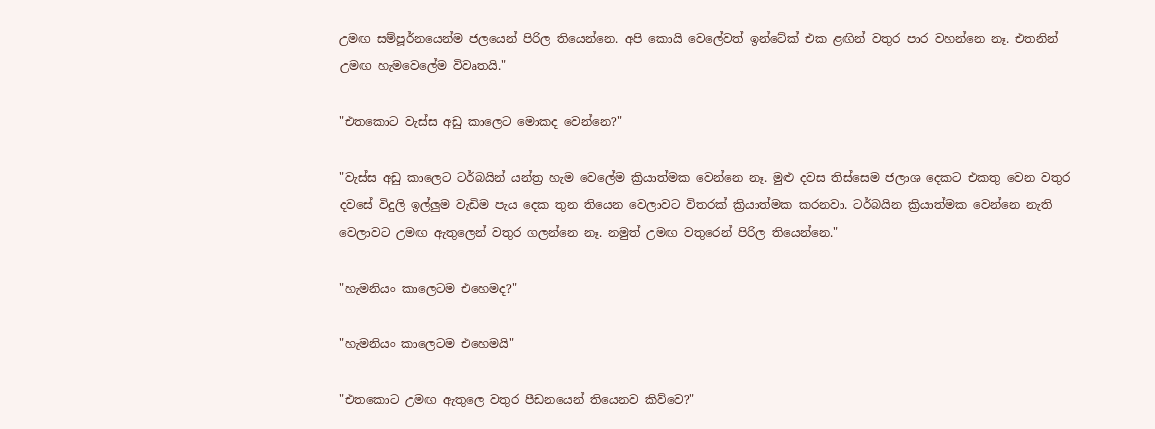උමඟ සම්පූර්නයෙන්ම ජලයෙන් පිරිල තියෙන්නෙ. අපි කොයි වෙලේවත් ඉන්ටේක් එක ළඟින් වතුර පාර වහන්නෙ නෑ. එතනින් උමඟ හැමවෙලේම විවෘතයි."

"එතකොට වැස්ස අඩු කාලෙට මොකද වෙන්නෙ?"

"වැස්ස අඩු කාලෙට ටර්බයින් යන්ත්‍ර හැම වෙලේම ක්‍රියාත්මක වෙන්නෙ නෑ. මුළු දවස තිස්සෙම ජලාශ දෙකට එකතු වෙන වතුර දවසේ විදුලි ඉල්ලුම වැඩිම පැය දෙක තුන තියෙන වෙලාවට විතරක් ක්‍රියාත්මක කරනවා. ටර්බයින ක්‍රියාත්මක වෙන්නෙ නැති වෙලාවට උමඟ ඇතුලෙන් වතුර ගලන්නෙ නෑ. නමුත් උමඟ වතුරෙන් පිරිල තියෙන්නෙ."

"හැමනියං කාලෙටම එහෙමද?"

"හැමනියං කාලෙටම එහෙමයි"

"එතකොට උමඟ ඇතුලෙ වතුර පීඩනයෙන් තියෙනව කිව්වෙ?"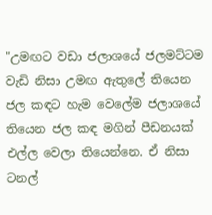"උමඟට වඩා ජලාශයේ ජලමට්ටම වැඩි නිසා උමඟ ඇතුලේ තියෙන ජල කඳට හැම වෙලේම ජලාශයේ තියෙන ජල කඳ මගින් පීඩනයක් එල්ල වෙලා තියෙන්නෙ. ඒ නිසා ටනල්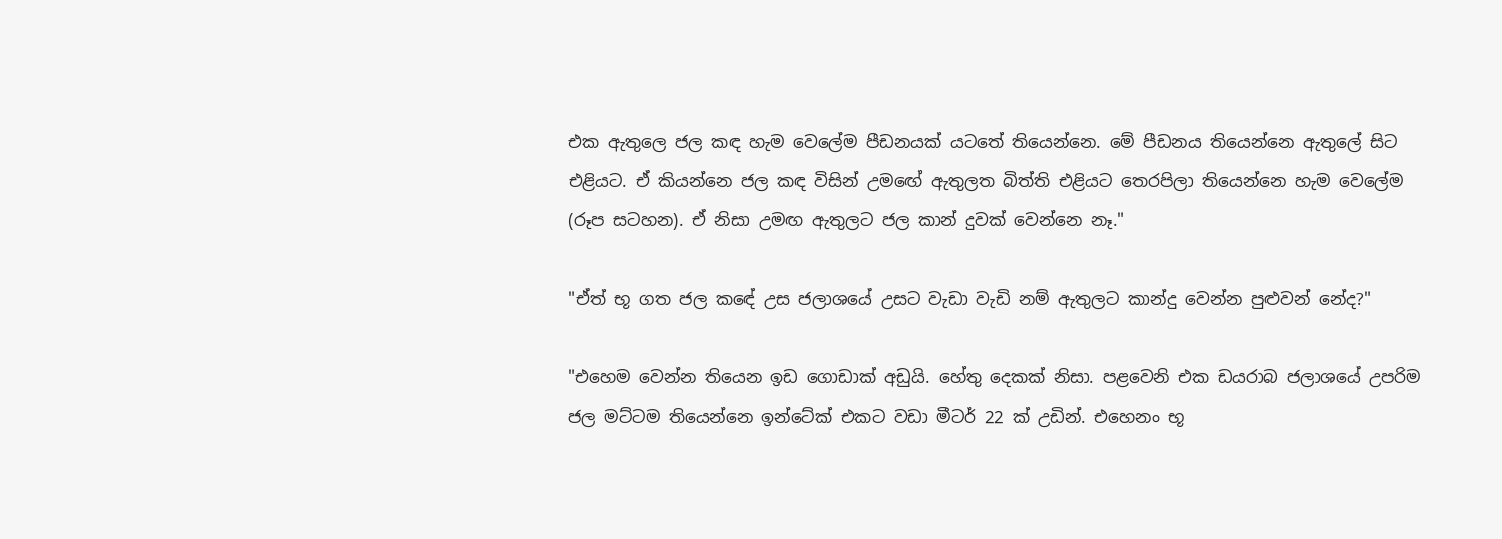එක ඇතුලෙ ජල කඳ හැම වෙලේම පීඩනයක් යටතේ තියෙන්නෙ. මේ පීඩනය තියෙන්නෙ ඇතුලේ සිට එළියට. ඒ කියන්නෙ ජල කඳ විසින් උමඟේ ඇතුලත බිත්ති එළියට තෙරපිලා තියෙන්නෙ හැම වෙලේම (රූප සටහන). ඒ නිසා උමඟ ඇතුලට ජල කාන් දුවක් වෙන්නෙ නෑ."

"ඒත් භූ ගත ජල කඳේ උස ජලාශයේ උසට වැඩා වැඩි නම් ඇතුලට කාන්දු වෙන්න පුළුවන් නේද?"

"එහෙම වෙන්න තියෙන ඉඩ ගොඩාක් අඩුයි. හේතු දෙකක් නිසා. පළවෙනි එක ඩයරාබ ජලාශයේ උපරිම ජල මට්ටම තියෙන්නෙ ඉන්ටේක් එකට වඩා මීටර් 22 ක් උඩින්. එහෙනං භූ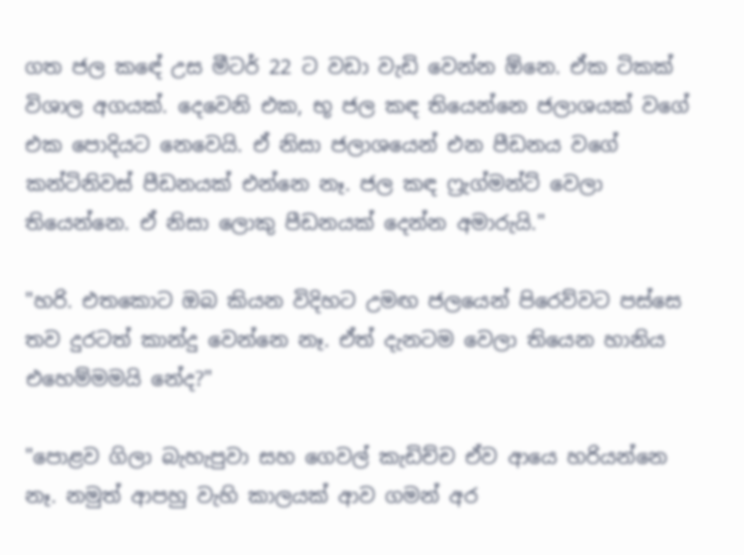ගත ජල කඳේ උස මීටර් 22 ට වඩා වැඩි වෙන්න ඕනෙ. ඒක ටිකක් විශාල අගයක්. දෙවෙනි එක, භූ ජල කඳ තියෙන්නෙ ජලාශයක් වගේ එක පොදියට නෙවෙයි. ඒ නිසා ජලාශයෙන් එන පීඩනය වගේ කන්ටිනිවස් පීඩනයක් එන්නෙ නෑ. ජල කඳ ෆ්‍රැග්මන්ට් වෙලා තියෙන්නෙ. ඒ නිසා ලොකු පීඩනයක් දෙන්න අමාරුයි."

"හරි. එතකොට ඔබ කියන විදිහට උමඟ ජලයෙන් පිරෙව්වට පස්සෙ තව දුරටත් කාන්දු වෙන්නෙ නෑ. ඒත් දැනටම වෙලා තියෙන හානිය එහෙම්මමයි නේද?"

"පොළව ගිලා බැහැපුවා සහ ගෙවල් කැඩිච්ච ඒව ආයෙ හරියන්නෙ නෑ. නමුත් ආපහු වැහි කාලයක් ආව ගමන් අර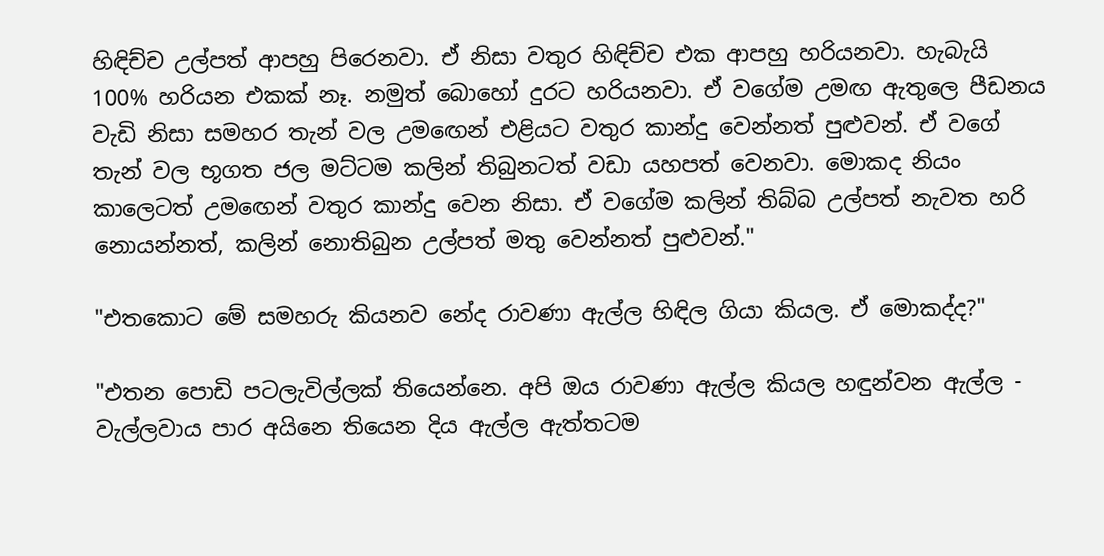හිඳිච්ච උල්පත් ආපහු පිරෙනවා. ඒ නිසා වතුර හිඳිච්ච එක ආපහු හරියනවා. හැබැයි 100% හරියන එකක් නෑ. නමුත් බොහෝ දුරට හරියනවා. ඒ වගේම උමඟ ඇතුලෙ පීඩනය වැඩි නිසා සමහර තැන් වල උමඟෙන් එළියට වතුර කාන්දු වෙන්නත් පුළුවන්. ඒ වගේ තැන් වල භූගත ජල මට්ටම කලින් තිබුනටත් වඩා යහපත් වෙනවා. මොකද නියං කාලෙටත් උමඟෙන් වතුර කාන්දු වෙන නිසා. ඒ වගේම කලින් තිබ්බ උල්පත් නැවත හරි නොයන්නත්, කලින් නොතිබුන උල්පත් මතු වෙන්නත් පුළුවන්."

"එතකොට මේ සමහරු කියනව නේද රාවණා ඇල්ල හිඳිල ගියා කියල. ඒ මොකද්ද?"

"එතන පොඩි පටලැවිල්ලක් තියෙන්නෙ. අපි ඔය රාවණා ඇල්ල කියල හඳුන්වන ඇල්ල - වැල්ලවාය පාර අයිනෙ තියෙන දිය ඇල්ල ඇත්තටම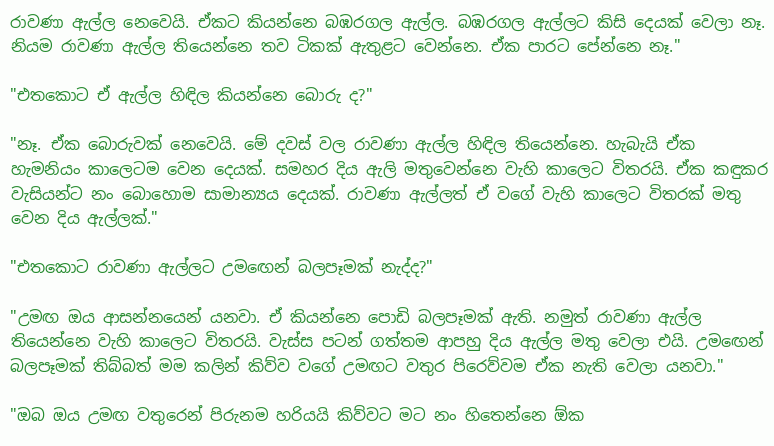රාවණා ඇල්ල නෙවෙයි. ඒකට කියන්නෙ බඹරගල ඇල්ල. බඹරගල ඇල්ලට කිසි දෙයක් වෙලා නෑ. නියම රාවණා ඇල්ල තියෙන්නෙ තව ටිකක් ඇතුළට වෙන්නෙ. ඒක පාරට පේන්නෙ නෑ."

"එතකොට ඒ ඇල්ල හිඳිල කියන්නෙ බොරු ද?"

"නෑ. ඒක බොරුවක් නෙවෙයි. මේ දවස් වල රාවණා ඇල්ල හිඳිල තියෙන්නෙ. හැබැයි ඒක හැමනියං කාලෙටම වෙන දෙයක්. සමහර දිය ඇලි මතුවෙන්නෙ වැහි කාලෙට විතරයි. ඒක කඳුකර වැසියන්ට නං බොහොම සාමාන්‍යය දෙයක්. රාවණා ඇල්ලත් ඒ වගේ වැහි කාලෙට විතරක් මතු වෙන දිය ඇල්ලක්."

"එතකොට රාවණා ඇල්ලට උමඟෙන් බලපෑමක් නැද්ද?"

"උමඟ ඔය ආසන්නයෙන් යනවා. ඒ කියන්නෙ පොඩි බලපෑමක් ඇති. නමුත් රාවණා ඇල්ල තියෙන්නෙ වැහි කාලෙට විතරයි. වැස්ස පටන් ගත්තම ආපහු දිය ඇල්ල මතු වෙලා එයි. උමඟෙන් බලපෑමක් තිබ්බත් මම කලින් කිව්ව වගේ උමඟට වතුර පිරෙව්වම ඒක නැති වෙලා යනවා."

"ඔබ ඔය උමඟ වතුරෙන් පිරුනම හරියයි කිව්වට මට නං හිතෙන්නෙ ඕක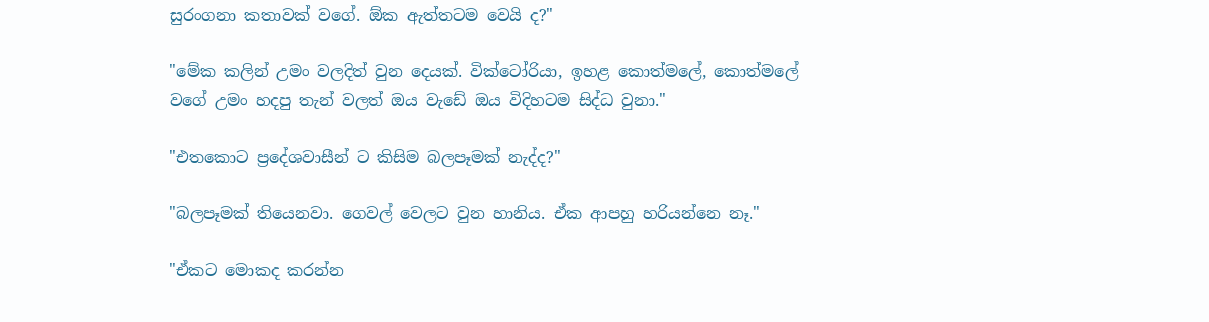සුරංගනා කතාවක් වගේ. ඕක ඇත්තටම වෙයි ද?"

"මේක කලින් උමං වලදිත් වුන දෙයක්. වික්ටෝරියා, ඉහළ කොත්මලේ, කොත්මලේ වගේ උමං හදපු තැන් වලත් ඔය වැඩේ ඔය විදිහටම සිද්ධ වුනා."

"එතකොට ප්‍රදේශවාසීන් ට කිසිම බලපෑමක් නැද්ද?"

"බලපෑමක් තියෙනවා. ගෙවල් වෙලට වුන හානිය. ඒක ආපහු හරියන්නෙ නෑ."

"ඒකට මොකද කරන්න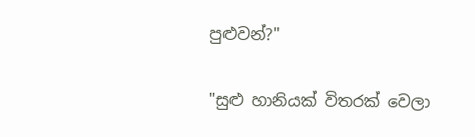පුළුවන්?"

"සුළු හානියක් විතරක් වෙලා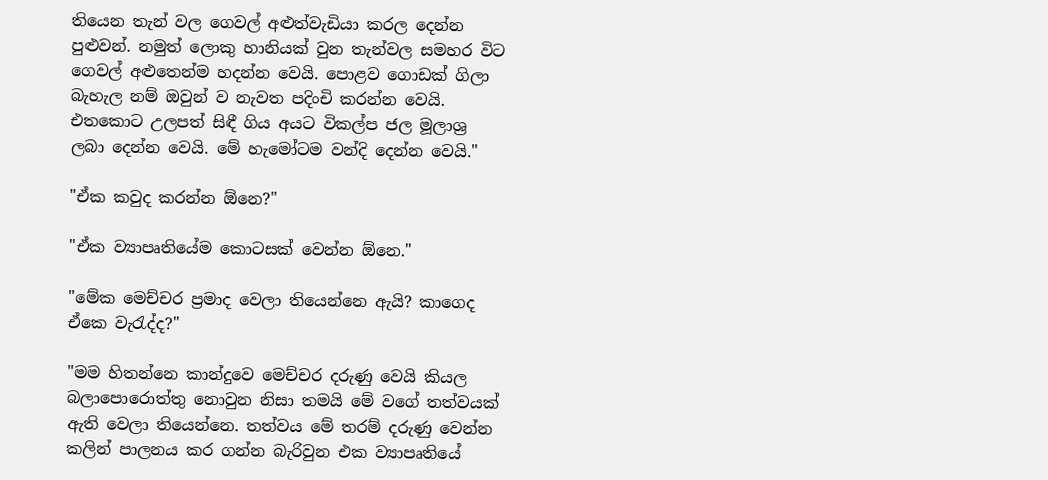තියෙන තැන් වල ගෙවල් අළුත්වැඩියා කරල දෙන්න පුළුවන්. නමුත් ලොකු හානියක් වුන තැන්වල සමහර විට ගෙවල් අළුතෙන්ම හදන්න වෙයි. පොළව ගොඩක් ගිලා බැහැල නම් ඔවුන් ව නැවත පදිංචි කරන්න වෙයි. එතකොට උලපත් සිඳී ගිය අයට විකල්ප ජල මූලාශ්‍ර ලබා දෙන්න වෙයි. මේ හැමෝටම වන්දි දෙන්න වෙයි."

"ඒක කවුද කරන්න ඕනෙ?"

"ඒක ව්‍යාපෘතියේම කොටසක් වෙන්න ඕනෙ."

"මේක මෙච්චර ප්‍රමාද වෙලා තියෙන්නෙ ඇයි? කාගෙද ඒකෙ වැරැද්ද?"

"මම හිතන්නෙ කාන්දුවෙ මෙච්චර දරුණු වෙයි කියල බලාපොරොත්තු නොවුන නිසා තමයි මේ වගේ තත්වයක් ඇති වෙලා තියෙන්නෙ. තත්වය මේ තරම් දරුණු වෙන්න කලින් පාලනය කර ගන්න බැරිවුන එක ව්‍යාපෘතියේ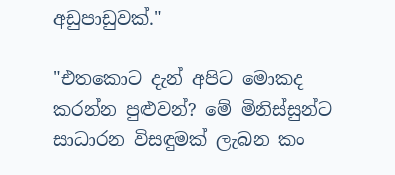අඩුපාඩුවක්."

"එතකොට දැන් අපිට මොකද කරන්න පුළුවන්? මේ මිනිස්සුන්ට සාධාරන විසඳුමක් ලැබන කං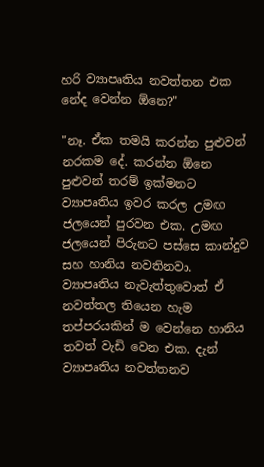හරි ව්‍යාපෘතිය නවත්තන එක නේද වෙන්න ඕනෙ?"

"නෑ. ඒක තමයි කරන්න පුළුවන් නරකම දේ. කරන්න ඕනෙ පුළුවන් තරම් ඉක්මනට ව්‍යාපෘතිය ඉවර කරල උමඟ ජලයෙන් පුරවන එක. උමඟ ජලයෙන් පිරුනට පස්සෙ කාන්දුව සහ හානිය නවතිනවා. ව්‍යාපෘතිය නැවැත්තුවොත් ඒ නවත්තල තියෙන හැම තප්පරයකින් ම වෙන්නෙ හානිය තවත් වැඩි වෙන එක. දැන් ව්‍යාපෘතිය නවත්තනව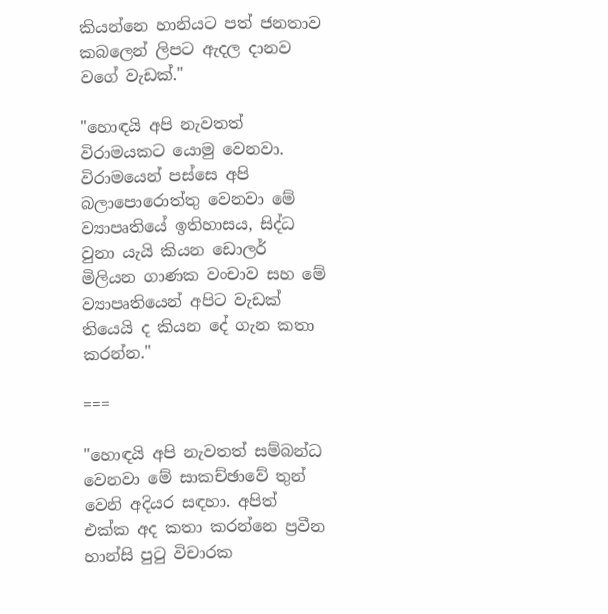කියන්නෙ හානියට පත් ජනතාව කබලෙන් ලිපට ඇදල දානව වගේ වැඩක්."

"හොඳයි අපි නැවතත් විරාමයකට යොමු වෙනවා. විරාමයෙන් පස්සෙ අපි බලාපොරොත්තු වෙනවා මේ ව්‍යාපෘතියේ ඉතිහාසය, සිද්ධ වුනා යැයි කියන ඩොලර් මිලියන ගාණක වංචාව සහ මේ ව්‍යාපෘතියෙන් අපිට වැඩක් තියෙයි ද කියන දේ ගැන කතා කරන්න."

===

"හොඳයි අපි නැවතත් සම්බන්ධ වෙනවා මේ සාකච්ඡාවේ තුන් වෙනි අදියර සඳහා. අපිත් එක්ක අද කතා කරන්නෙ ප්‍රවීන හාන්සි පුටු විචාරක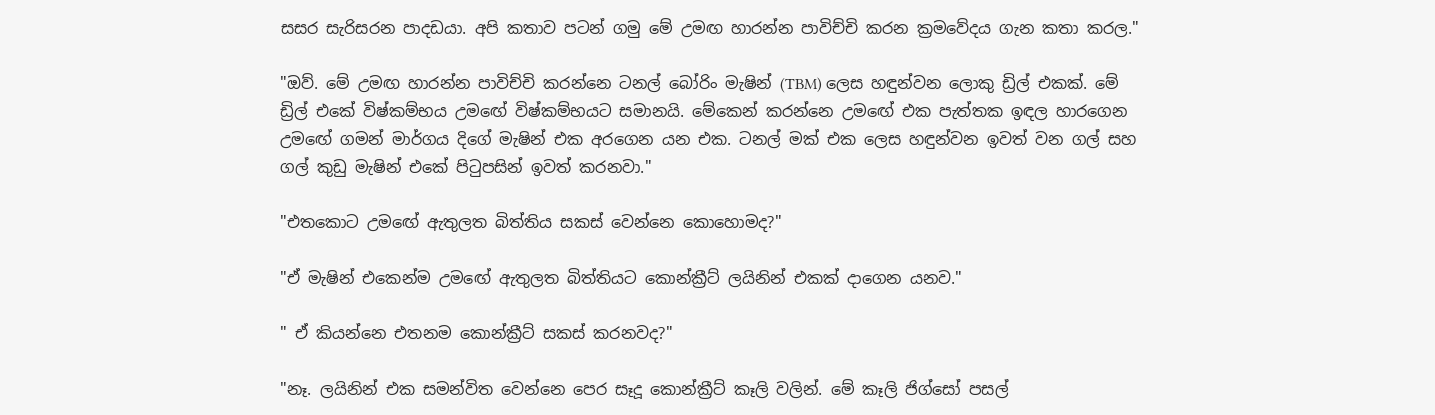සසර සැරිසරන පාදඩයා. අපි කතාව පටන් ගමු මේ උමඟ හාරන්න පාවිච්චි කරන ක්‍රමවේදය ගැන කතා කරල."

"ඔව්. මේ උමඟ හාරන්න පාවිච්චි කරන්නෙ ටනල් බෝරිං මැෂින් (TBM) ලෙස හඳුන්වන ලොකු ඩ්‍රිල් එකක්. මේ ඩ්‍රිල් එකේ විෂ්කම්භය උමඟේ විෂ්කම්භයට සමානයි. මේකෙන් කරන්නෙ උමඟේ එක පැත්තක ඉඳල හාරගෙන උමඟේ ගමන් මාර්ගය දිගේ මැෂින් එක අරගෙන යන එක. ටනල් මක් එක ලෙස හඳුන්වන ඉවත් වන ගල් සහ ගල් කුඩු මැෂින් එකේ පිටුපසින් ඉවත් කරනවා."

"එතකොට උමඟේ ඇතුලත බිත්තිය සකස් වෙන්නෙ කොහොමද?"

"ඒ මැෂින් එකෙන්ම උමඟේ ඇතුලත බිත්තියට කොන්ක්‍රීට් ලයිනින් එකක් දාගෙන යනව."

" ඒ කියන්නෙ එතනම කොන්ක්‍රීට් සකස් කරනවද?"

"නෑ. ලයිනින් එක සමන්විත වෙන්නෙ පෙර සෑදූ කොන්‍ක්‍රීට් කෑලි වලින්. මේ කෑලි ජිග්සෝ පසල්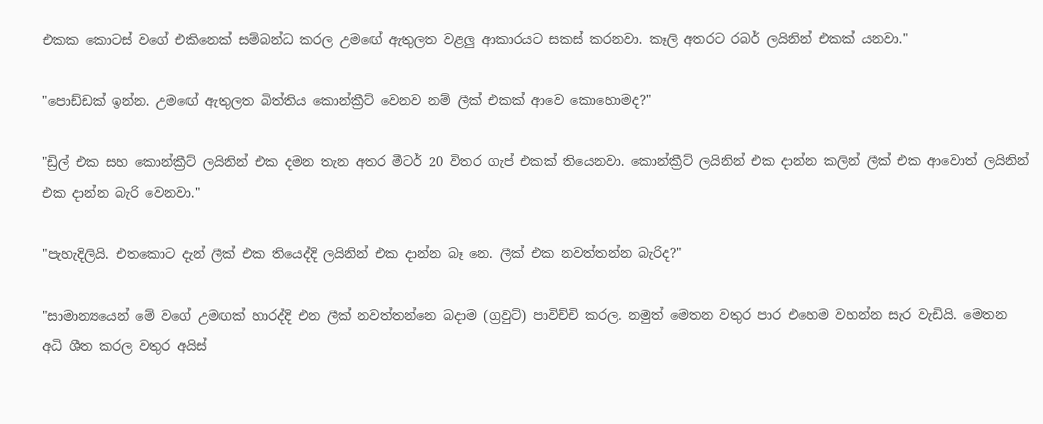එකක කොටස් වගේ එකිනෙක් සම්බන්ධ කරල උමඟේ ඇතුලත වළලු ආකාරයට සකස් කරනවා. කෑලි අතරට රබර් ලයිනින් එකක් යනවා."

"පොඩ්ඩක් ඉන්න. උමඟේ ඇතුලත බිත්තිය කොන්ක්‍රීට් වෙනව නම් ලීක් එකක් ආවෙ කොහොමද?"

"ඩ්‍රිල් එක සහ කොන්ක්‍රීට් ලයිනින් එක දමන තැන අතර මීටර් 20 විතර ගැප් එකක් තියෙනවා. කොන්ක්‍රීට් ලයිනින් එක දාන්න කලින් ලීක් එක ආවොත් ලයිනින් එක දාන්න බැරි වෙනවා."

"පැහැදිලියි. එතකොට දැන් ලීක් එක තියෙද්දි ලයිනින් එක දාන්න බෑ නෙ. ලීක් එක නවත්තන්න බැරිද?"

"සාමාන්‍යයෙන් මේ වගේ උමඟක් හාරද්දි එන ලීක් නවත්තන්නෙ බදාම (ග්‍රවුට්) පාවිච්චි කරල. නමුත් මෙතන වතුර පාර එහෙම වහන්න සැර වැඩියි. මෙතන අධි ශීත කරල වතුර අයිස්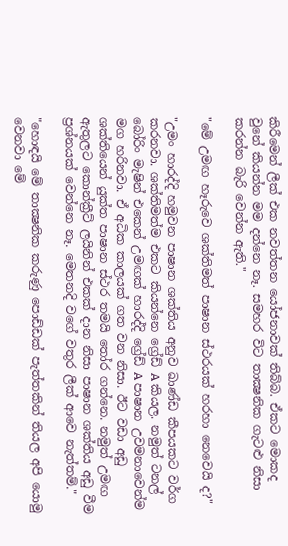කිරීමෙන් ලීක් එක නවත්තන යෝජනාවක් තිබ්බ. ඒකට මොකද වුනේ කියන්න මම දන්නෙ නෑ. සමහර විට තාක්‍ෂනික ගැටළු නිසා කරන්න බැරි වෙන්න ඇති."

"මේ උමඟ හෑරුවෙ ශක්තිමත් පාෂාන ස්ථරයක් හරහා නෙවෙයි ද?"

"උමං හාරද්දි හමුවන පාෂාන ශක්තිය අනුව ඛාණ්ඩ කීපයකට වර්ග කරනවා. ශක්තිමත්ම එකට කියන්නෙ ග්‍රේඩ් A කියල. නමුත් ටනල් බෝරිං මැෂින් එකෙන් උමඟක් හාරද්දි ග්‍රේඩ් A පාෂාන උවමනාවෙන්ම මග හරිනවා. ඒ අධික කාලයක් ගත වන නිසා. ඊට වඩා අඩු ශක්තියෙන් යුක්ත පාෂාන ස්ථර තමයි තෝර ගන්නෙ. නමුත් උමඟ ඇතුලට කොන්ක්‍රීට් ලයිනින් එකක් දාන නිසා පාෂාන ශක්තිය අඩු වීම ප්‍රශ්නයක් වෙන්නෙ නෑ. මෙතනදි වගේ වතුර ලීක් ආවෙ නැත්තම්."

"හොඳයි මේ තාක්‍ෂනික කරුණු පොඩ්ඩක් පැත්තකින් තියල අපි යොමු වෙනවා මේ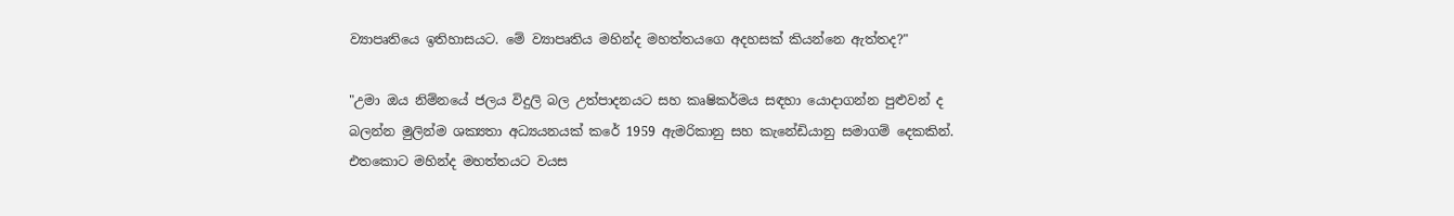ව්‍යාපෘතියෙ ඉතිහාසයට. මේ ව්‍යාපෘතිය මහින්ද මහත්තයගෙ අදහසක් කියන්නෙ ඇත්තද?"

"උමා ඔය නිම්නයේ ජලය විදුලි බල උත්පාදනයට සහ කෘෂිකර්මය සඳහා යොදාගන්න පුළුවන් ද බලන්න මුලින්ම ශක්‍යතා අධ්‍යයනයක් කරේ 1959 ඇමරිකානු සහ කැනේඩියානු සමාගම් දෙකකින්. එතකොට මහින්ද මහත්තයට වයස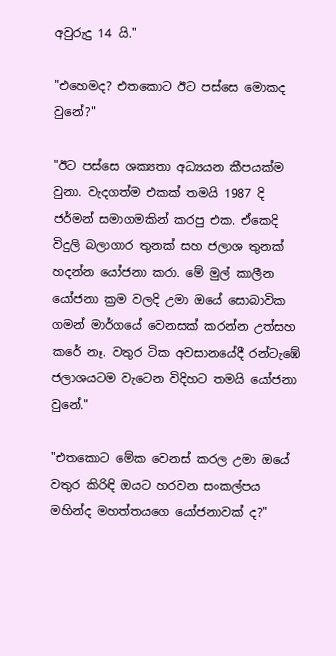අවුරුදු 14 යි."

"එහෙමද? එතකොට ඊට පස්සෙ මොකද වුනේ?"

"ඊට පස්සෙ ශක්‍යතා අධ්‍යයන කීපයක්ම වුනා. වැදගත්ම එකක් තමයි 1987 දි ජර්මන් සමාගමකින් කරපු එක. ඒකෙදි විදුලි බලාගාර තුනක් සහ ජලාශ තුනක් හදන්න යෝජනා කරා. මේ මුල් කාලීන යෝජනා ක්‍රම වලදි උමා ඔයේ සොබාවික ගමන් මාර්ගයේ වෙනසක් කරන්න උත්සහ කරේ නෑ. වතුර ටික අවසානයේදී රන්ටැඹේ ජලාශයටම වැටෙන විදිහට තමයි යෝජනා වුනේ."

"එතකොට මේක වෙනස් කරල උමා ඔයේ වතුර කිරිඳි ඔයට හරවන සංකල්පය මහින්ද මහත්තයගෙ යෝජනාවක් ද?"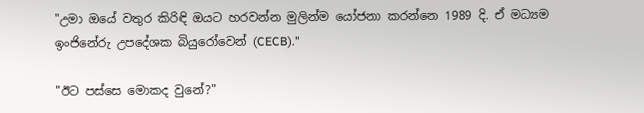"උමා ඔයේ වතුර කිරිඳි ඔයට හරවන්න මුලින්ම යෝජනා කරන්නෙ 1989 දි. ඒ මධ්‍යම ඉංජිනේරු උපදේශක බියුරෝවෙන් (CECB)."

"ඊට පස්සෙ මොකද වුනේ?"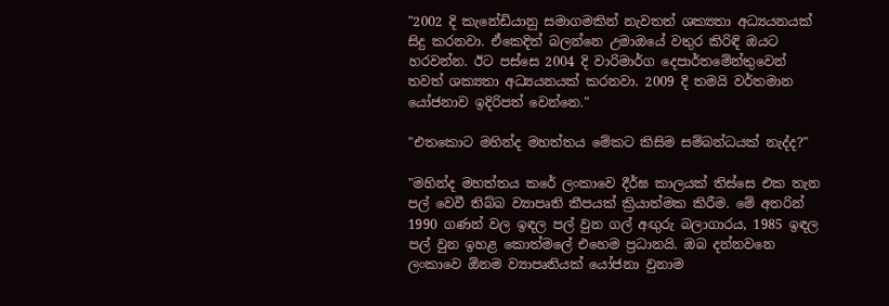"2002 දි කැනේඩියානු සමාගමකින් නැවතත් ශක්‍යතා අධ්‍යයනයක් සිදු කරනවා. ඒකෙදිත් බලන්නෙ උමාඔයේ වතුර කිරිඳි ඔයට හරවන්න. ඊට පස්සෙ 2004 දි වාරිමාර්ග දෙපාර්තමේන්තුවෙන් තවත් ශක්‍යතා අධ්‍යයනයක් කරනවා. 2009 දි තමයි වර්තමාන යෝජනාව ඉදිරිපත් වෙන්නෙ."

"එතකොට මහින්ද මහත්තය මේකට කිසිම සම්බන්ධයක් නැද්ද?"

"මහින්ද මහත්තය කරේ ලංකාවෙ දීර්ඝ කාලයක් තිස්සෙ එක තැන පල් වෙවී තිබ්බ ව්‍යාපෘති කීපයක් ක්‍රියාත්මක කිරීම. මේ අතරින් 1990 ගණන් වල ඉඳල පල් වුන ගල් අඟුරු බලාගාරය, 1985 ඉඳල පල් වුන ඉහළ කොත්මලේ එහෙම ප්‍රධානයි. ඔබ දන්නවනෙ ලංකාවෙ ඕනම ව්‍යාපෘතියක් යෝජනා වුනාම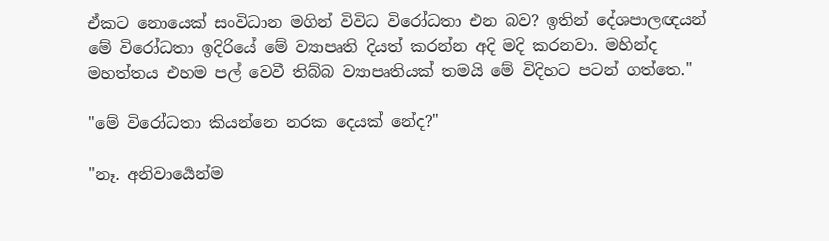ඒකට නොයෙක් සංවිධාන මගින් විවිධ විරෝධතා එන බව? ඉතින් දේශපාලඥයන් මේ විරෝධතා ඉදිරියේ මේ ව්‍යාපෘති දියත් කරන්න අදි මදි කරනවා. මහින්ද මහත්තය එහම පල් වෙවී තිබ්බ ව්‍යාපෘතියක් තමයි මේ විදිහට පටන් ගත්තෙ."

"මේ විරෝධතා කියන්නෙ නරක දෙයක් නේද?"

"නෑ. අනිවාර්‍යෙන්ම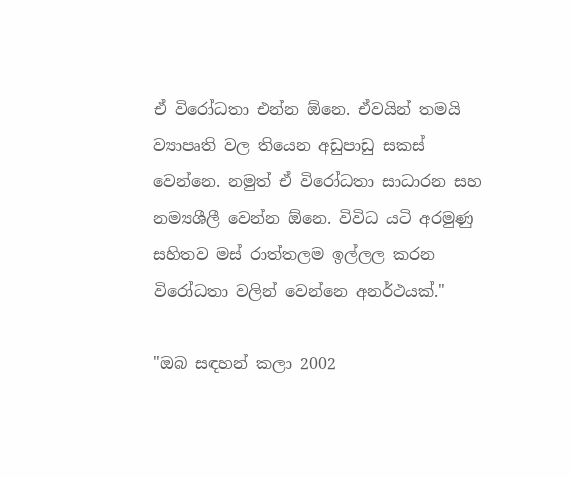ඒ විරෝධතා එන්න ඕනෙ. ඒවයින් තමයි ව්‍යාපෘති වල තියෙන අඩුපාඩු සකස් වෙන්නෙ. නමුත් ඒ විරෝධතා සාධාරන සහ නම්‍යශීලී වෙන්න ඕනෙ. විවිධ යටි අරමුණු සහිතව මස් රාත්තලම ඉල්ලල කරන විරෝධතා වලින් වෙන්නෙ අනර්ථයක්."

"ඔබ සඳහන් කලා 2002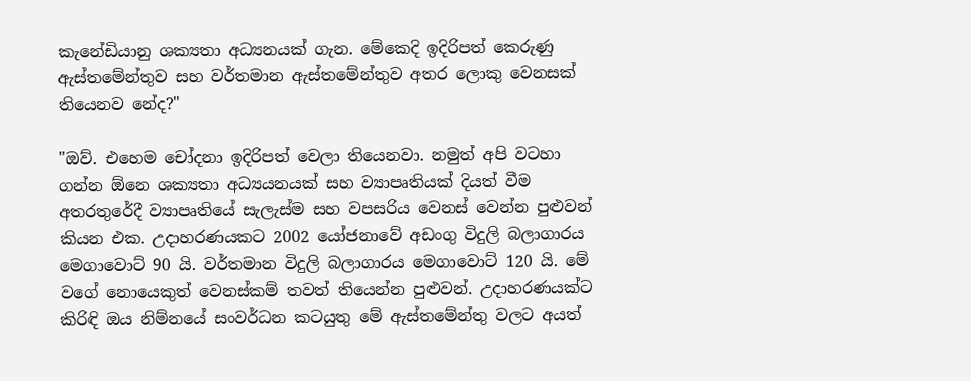කැනේඩියානු ශක්‍යතා අධ්‍යනයක් ගැන. මේකෙදි ඉදිරිපත් කෙරුණු ඇස්තමේන්තුව සහ වර්තමාන ඇස්තමේන්තුව අතර ලොකු වෙනසක් තියෙනව නේද?"

"ඔව්. එහෙම චෝදනා ඉදිරිපත් වෙලා තියෙනවා. නමුත් අපි වටහා ගන්න ඕනෙ ශක්‍යතා අධ්‍යයනයක් සහ ව්‍යාපෘතියක් දියත් වීම අතරතුරේදී ව්‍යාපෘතියේ සැලැස්ම සහ වපසරිය වෙනස් වෙන්න පුළුවන් කියන එක. උදාහරණයකට 2002 යෝජනාවේ අඩංගු විදුලි බලාගාරය මෙගාවොට් 90 යි. වර්තමාන විදුලි බලාගාරය මෙගාවොට් 120 යි. මේ වගේ නොයෙකුත් වෙනස්කම් තවත් තියෙන්න පුළුවන්. උදාහරණයක්ට කිරිඳි ඔය නිම්නයේ සංවර්ධන කටයුතු මේ ඇස්තමේන්තු වලට අයත්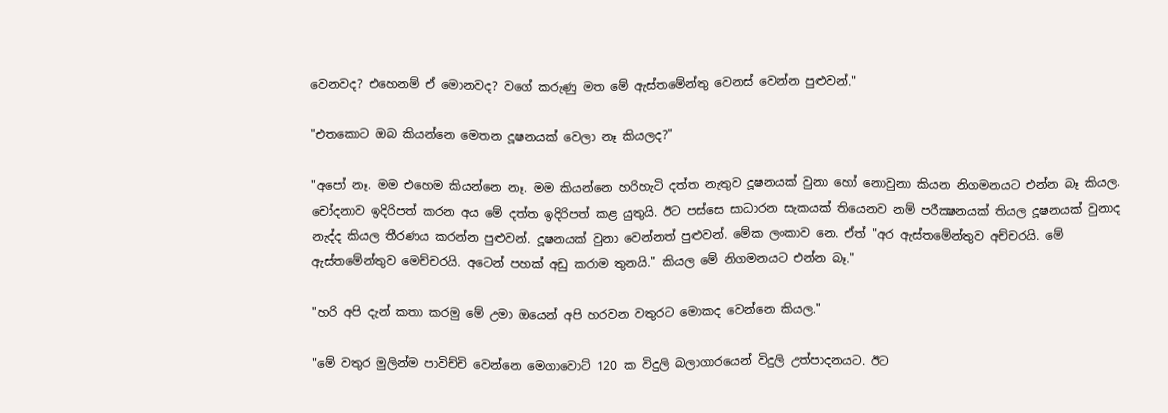වෙනවද? එහෙනම් ඒ මොනවද? වගේ කරුණු මත මේ ඇස්තමේන්තු වෙනස් වෙන්න පුළුවන්."

"එතකොට ඔබ කියන්නෙ මෙතන දූෂනයක් වෙලා නෑ කියලද?"

"අපෝ නෑ. මම එහෙම කියන්නෙ නෑ. මම කියන්නෙ හරිහැටි දත්ත නැතුව දූෂනයක් වුනා හෝ නොවුනා කියන නිගමනයට එන්න බෑ කියල. චෝදනාව ඉදිරිපත් කරන අය මේ දත්ත ඉදිරිපත් කළ යුතුයි. ඊට පස්සෙ සාධාරන සැකයක් තියෙනව නම් පරීක්‍ෂනයක් තියල දූෂනයක් වුනාද නැද්ද කියල තීරණය කරන්න පුළුවන්. දූෂනයක් වුනා වෙන්නත් පුළුවන්. මේක ලංකාව නෙ. ඒත් "අර ඇස්තමේන්තුව අච්චරයි. මේ ඇස්තමේන්තුව මෙච්චරයි. අටෙන් පහක් අඩු කරාම තුනයි." කියල මේ නිගමනයට එන්න බෑ."

"හරි අපි දැන් කතා කරමු මේ උමා ඔයෙන් අපි හරවන වතුරට මොකද වෙන්නෙ කියල."

"මේ වතුර මුලින්ම පාවිච්චි වෙන්නෙ මෙගාවොට් 120 ක විදුලි බලාගාරයෙන් විදුලි උත්පාදනයට. ඊට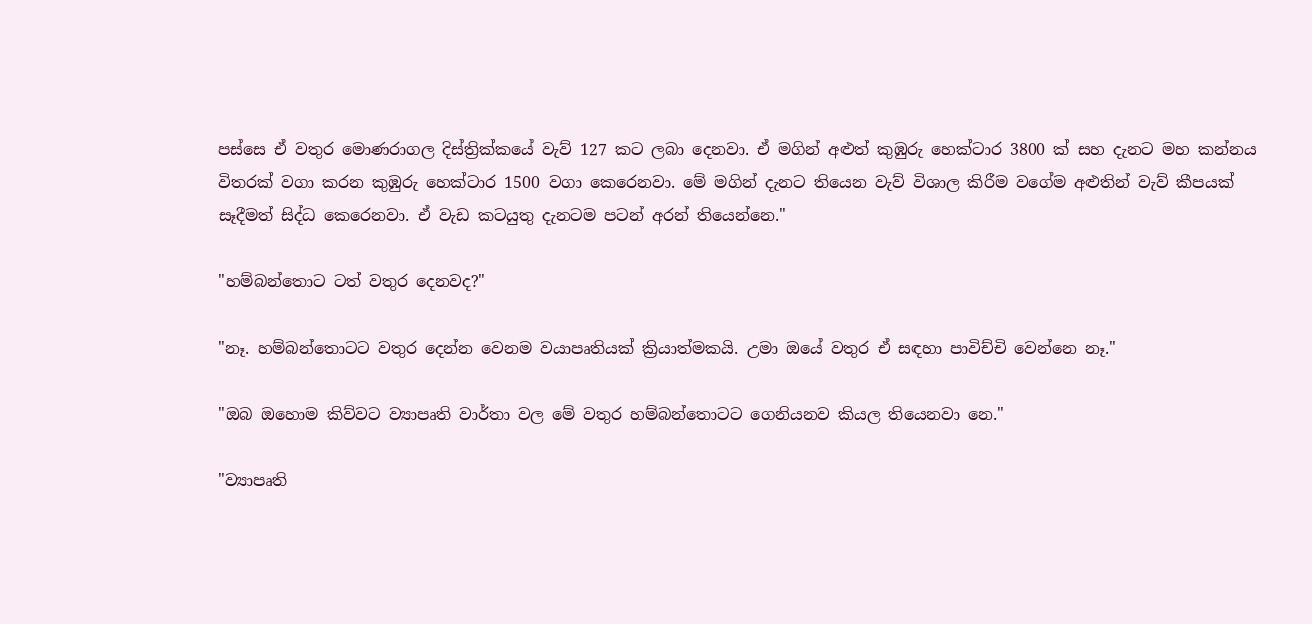පස්සෙ ඒ වතුර මොණරාගල දිස්ත්‍රික්කයේ වැව් 127 කට ලබා දෙනවා. ඒ මගින් අළුත් කුඹුරු හෙක්ටාර 3800 ක් සහ දැනට මහ කන්නය විතරක් වගා කරන කුඹුරු හෙක්ටාර 1500 වගා කෙරෙනවා. මේ මගින් දැනට තියෙන වැව් විශාල කිරීම වගේම අළුතින් වැව් කීපයක් සෑදීමත් සිද්ධ කෙරෙනවා. ඒ වැඩ කටයුතු දැනටම පටන් අරන් තියෙන්නෙ."

"හම්බන්තොට ටත් වතුර දෙනවද?"

"නෑ. හම්බන්තොටට වතුර දෙන්න වෙනම වයාපෘතියක් ක්‍රියාත්මකයි. උමා ඔයේ වතුර ඒ සඳහා පාවිච්චි වෙන්නෙ නෑ."

"ඔබ ඔහොම කිව්වට ව්‍යාපෘති වාර්තා වල මේ වතුර හම්බන්තොටට ගෙනියනව කියල තියෙනවා නෙ."

"ව්‍යාපෘති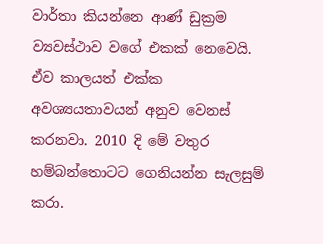වාර්තා කියන්නෙ ආණ් ඩුක්‍රම ව්‍යවස්ථාව වගේ එකක් නෙවෙයි. ඒව කාලයත් එක්ක අවශ්‍යයතාවයන් අනුව වෙනස් කරනවා. 2010 දි මේ වතුර හම්බන්තොටට ගෙනියන්න සැලසුම් කරා.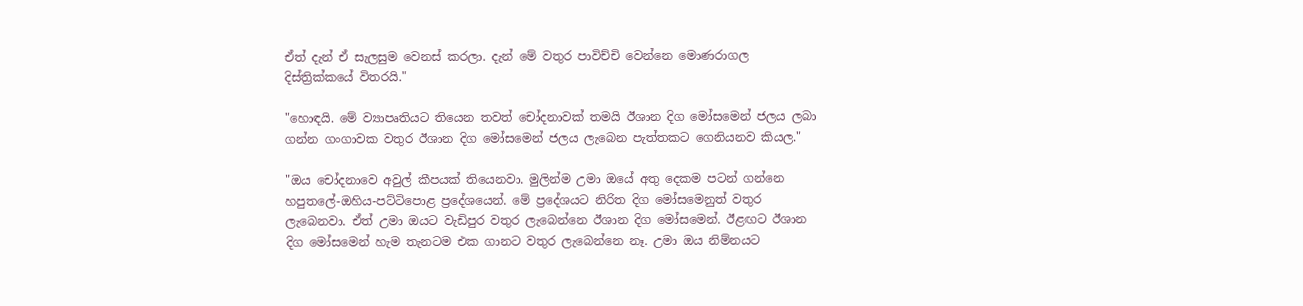ඒත් දැන් ඒ සැලසුම වෙනස් කරලා. දැන් මේ වතුර පාවිච්චි වෙන්නෙ මොණරාගල දිස්ත්‍රික්කයේ විතරයි."

"හොඳයි. මේ ව්‍යාපෘතියට තියෙන තවත් චෝදනාවක් තමයි ඊශාන දිග මෝසමෙන් ජලය ලබා ගන්න ගංගාවක වතුර ඊශාන දිග මෝසමෙන් ජලය ලැබෙන පැත්තකට ගෙනියනව කියල."

"ඔය චෝදනාවෙ අවුල් කීපයක් තියෙනවා. මුලින්ම උමා ඔයේ අතු දෙකම පටන් ගන්නෙ හපුතලේ-ඔහිය-පට්ටිපොළ ප්‍රදේශයෙන්. මේ ප්‍රදේශයට නිරිත දිග මෝසමෙනුත් වතුර ලැබෙනවා. ඒත් උමා ඔයට වැඩිපුර වතුර ලැබෙන්නෙ ඊශාන දිග මෝසමෙන්. ඊළඟට ඊශාන දිග මෝසමෙන් හැම තැනටම එක ගානට වතුර ලැබෙන්නෙ නෑ. උමා ඔය නිම්නයට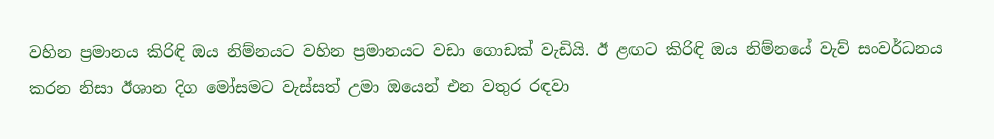වහින ප්‍රමානය කිරිඳි ඔය නිම්නයට වහින ප්‍රමානයට වඩා ගොඩක් වැඩියි. ඊ ළඟට කිරිඳි ඔය නිම්නයේ වැව් සංවර්ධනය කරන නිසා ඊශාන දිග මෝසමට වැස්සත් උමා ඔයෙන් එන වතුර රඳවා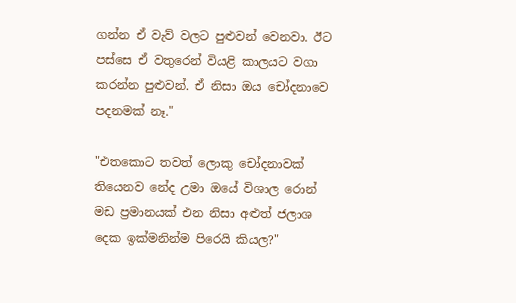ගන්න ඒ වැව් වලට පුළුවන් වෙනවා. ඊට පස්සෙ ඒ වතුරෙන් වියළි කාලයට වගා කරන්න පුළුවන්. ඒ නිසා ඔය චෝදනාවෙ පදනමක් නෑ."

"එතකොට තවත් ලොකු චෝදනාවක් තියෙනව නේද උමා ඔයේ විශාල රොන් මඩ ප්‍රමානයක් එන නිසා අළුත් ජලාශ දෙක ඉක්මනින්ම පිරෙයි කියල?"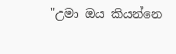"උමා ඔය කියන්නෙ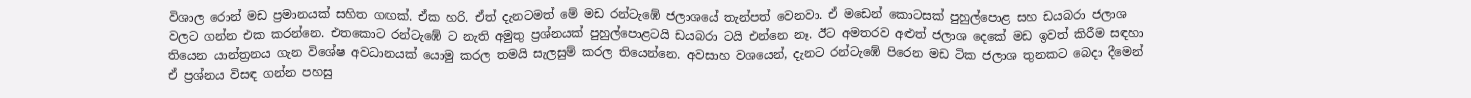විශාල රොන් මඩ ප්‍රමානයක් සහිත ගඟක්. ඒක හරි. ඒත් දැනටමත් මේ මඩ රන්ටැඹේ ජලාශයේ තැන්පත් වෙනවා. ඒ මඩෙන් කොටසක් පුහුල්පොළ සහ ඩයබරා ජලාශ වලට ගන්න එක කරන්නෙ. එතකොට රන්ටැඹේ ට නැති අමුතු ප්‍රශ්නයක් පුහුල්පොළටයි ඩයබරා ටයි එන්නෙ නෑ. ඊට අමතරව අළුත් ජලාශ දෙකේ මඩ ඉවත් කිරීම සඳහා තියෙන යාන්ත්‍රනය ගැන විශේෂ අවධානයක් යොමු කරල තමයි සැලසුම් කරල තියෙන්නෙ. අවසාහ වශයෙන්, දැනට රන්ටැඹේ පිරෙන මඩ ටික ජලාශ තුනකට බෙදා දීමෙන් ඒ ප්‍රශ්නය විසඳ ගන්න පහසු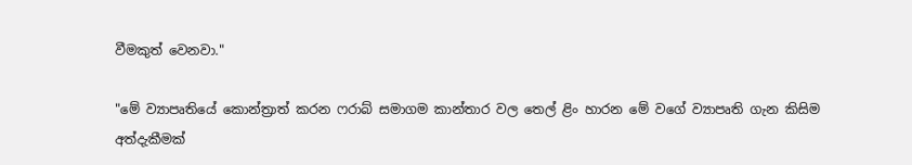වීමකුත් වෙනවා."

"මේ ව්‍යාපෘතියේ කොන්ත්‍රාත් කරන ෆරාබ් සමාගම කාන්තාර වල තෙල් ළිං හාරන මේ වගේ ව්‍යාපෘති ගැන කිසිම අත්දැකීමක්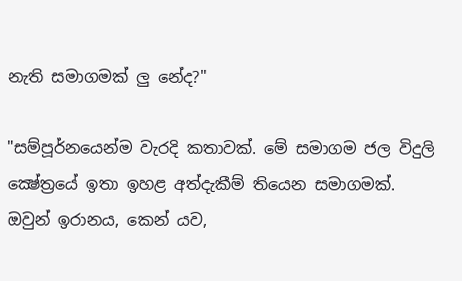නැති සමාගමක් ලු නේද?"

"සම්පූර්නයෙන්ම වැරදි කතාවක්. මේ සමාගම ජල විදුලි ක්‍ෂේත්‍රයේ ඉතා ඉහළ අත්දැකීම් තියෙන සමාගමක්. ඔවුන් ඉරානය, කෙන් යව,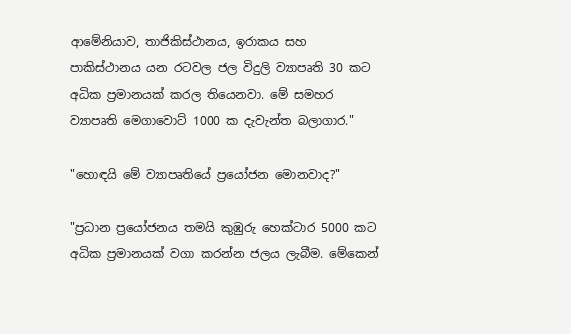ආමේනියාව, තාජිකිස්ථානය, ඉරාකය සහ පාකිස්ථානය යන රටවල ජල විදුලි ව්‍යාපෘති 30 කට අධික ප්‍රමානයක් කරල තියෙනවා. මේ සමහර ව්‍යාපෘති මෙගාවොට් 1000 ක දැවැන්ත බලාගාර."

"හොඳයි මේ ව්‍යාපෘතියේ ප්‍රයෝජන මොනවාද?"

"ප්‍රධාන ප්‍රයෝජනය තමයි කුඹුරු හෙක්ටාර 5000 කට අධික ප්‍රමානයක් වගා කරන්න ජලය ලැබීම. මේකෙන්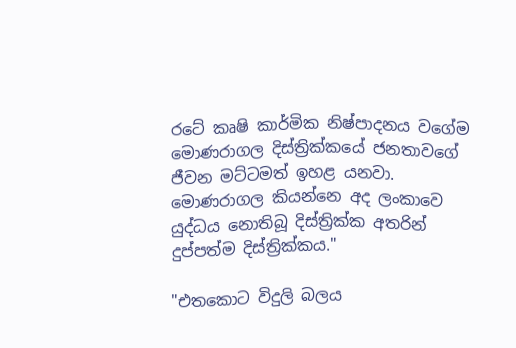රටේ කෘෂි කාර්මික නිෂ්පාදනය වගේම මොණරාගල දිස්ත්‍රික්කයේ ජනතාවගේ ජීවන මට්ටමත් ඉහළ යනවා. මොණරාගල කියන්නෙ අද ලංකාවෙ යුද්ධය නොතිබූ දිස්ත්‍රික්ක අතරින් දුප්පත්ම දිස්ත්‍රික්කය."

"එතකොට විදුලි බලය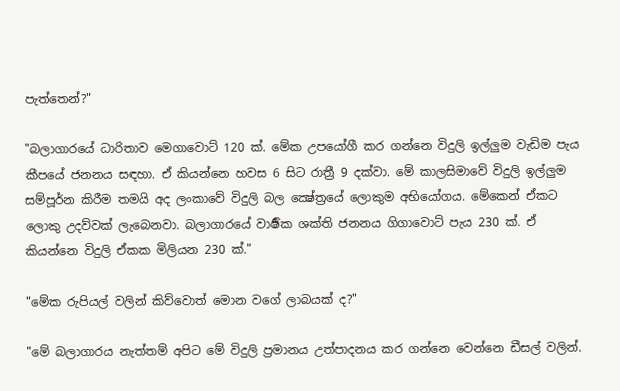පැත්තෙන්?"

"බලාගාරයේ ධාරිතාව මෙගාවොට් 120 ක්. මේක උපයෝගී කර ගන්නෙ විදුලි ඉල්ලුම වැඩිම පැය කීපයේ ජනනය සඳහා. ඒ කියන්නෙ හවස 6 සිට රාත්‍රී 9 දක්වා. මේ කාලසිමාවේ විදුලි ඉල්ලුම සම්පූර්න කිරීම තමයි අද ලංකාවේ විදුලි බල ක්‍ෂේත්‍රයේ ලොකුම අභියෝගය. මේකෙන් ඒකට ලොකු උදව්වක් ලැබෙනවා. බලාගාරයේ වාර්‍ෂික ශක්ති ජනනය ගිගාවොට් පැය 230 ක්. ඒ කියන්නෙ විදුලි ඒකක මිලියන 230 ක්."

"මේක රුපියල් වලින් කිව්වොත් මොන වගේ ලාබයක් ද?"

"මේ බලාගාරය නැත්තම් අපිට මේ විදුලි ප්‍රමානය උත්පාදනය කර ගන්නෙ වෙන්නෙ ඩීසල් වලින්.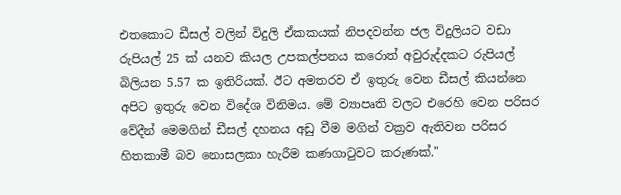එතකොට ඩීසල් වලින් විදුලි ඒකකයක් නිපදවන්න ජල විදුලියට වඩා රුපියල් 25 ක් යනව කියල උපකල්පනය කරොත් අවුරුද්දකට රුපියල් බිලියන 5.57 ක ඉතිරියක්. ඊට අමතරව ඒ ඉතුරු වෙන ඩීසල් කියන්නෙ අපිට ඉතුරු වෙන විදේශ විනිමය. මේ ව්‍යාපෘති වලට එරෙහි වෙන පරිසර වේදීන් මෙමගින් ඩීසල් දහනය අඩු වීම මගින් වක්‍රව ඇතිවන පරිසර හිතකාමී බව නොසලකා හැරීම කණගාටුවට කරුණක්."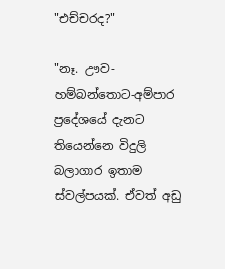"එච්චරද?"

"නෑ. ඌව-හම්බන්තොට-අම්පාර ප්‍රදේශයේ දැනට තියෙන්නෙ විදුලි බලාගාර ඉතාම ස්වල්පයක්. ඒවත් අඩු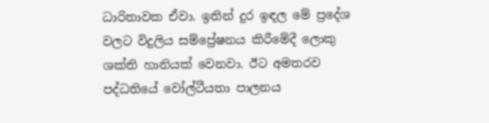ධාරිතාවක ඒවා. ඉතින් දුර ඉඳල මේ ප්‍රදේශ වලට විදුලිය සම්ප්‍රේෂනය කිරීමේදී ලොකු ශක්ති හානියක් වෙනවා. ඊට අමතරව පද්ධතියේ වෝල්ටීයතා පාලනය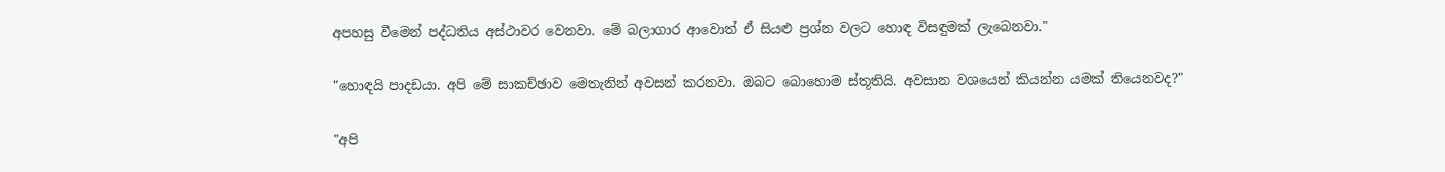අපහසු වීමෙන් පද්ධතිය අස්ථාවර වෙනවා. මේ බලාගාර ආවොත් ඒ සියළු ප්‍රශ්න වලට හොඳ විසඳුමක් ලැබෙනවා."

"හොඳයි පාදඩයා. අපි මේ සාකච්ඡාව මෙතැනින් අවසන් කරනවා. ඔබට බොහොම ස්තූතියි. අවසාන වශයෙන් කියන්න යමක් තියෙනවද?"

"අපි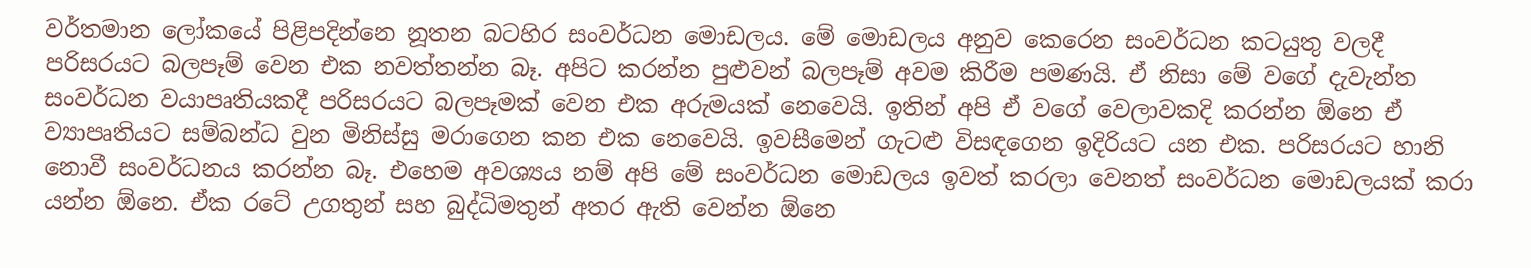වර්තමාන ලෝකයේ පිළිපදින්නෙ නූතන බටහිර සංවර්ධන මොඩලය. මේ මොඩලය අනුව කෙරෙන සංවර්ධන කටයුතු වලදී පරිසරයට බලපෑම් වෙන එක නවත්තන්න බෑ. අපිට කරන්න පුළුවන් බලපෑම් අවම කිරීම පමණයි. ඒ නිසා මේ වගේ දැවැන්ත සංවර්ධන වයාපෘතියකදී පරිසරයට බලපෑමක් වෙන එක අරුමයක් නෙවෙයි. ඉතින් අපි ඒ වගේ වෙලාවකදි කරන්න ඕනෙ ඒ ව්‍යාපෘතියට සම්බන්ධ වුන මිනිස්සු මරාගෙන කන එක නෙවෙයි. ඉවසීමෙන් ගැටළු විසඳගෙන ඉදිරියට යන එක. පරිසරයට හානි නොවී සංවර්ධනය කරන්න බෑ. එහෙම අවශ්‍යය නම් අපි මේ සංවර්ධන මොඩලය ඉවත් කරලා වෙනත් සංවර්ධන මොඩලයක් කරා යන්න ඕනෙ. ඒක රටේ උගතුන් සහ බුද්ධිමතුන් අතර ඇති වෙන්න ඕනෙ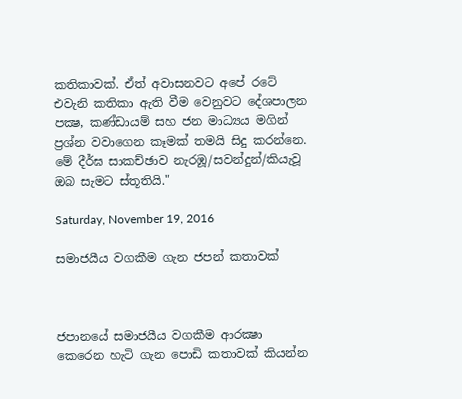කතිකාවක්. ඒත් අවාසනවට අපේ රටේ එවැනි කතිකා ඇති වීම වෙනුවට දේශපාලන පක්‍ෂ, කණ්ඩායම් සහ ජන මාධ්‍යය මගින් ප්‍රශ්න වවාගෙන කෑමක් තමයි සිදු කරන්නෙ. මේ දීර්ඝ සාකච්ඡාව නැරඹූ/සවන්දුන්/කියැවූ ඔබ සැමට ස්තූතියි."

Saturday, November 19, 2016

සමාජයීය වගකීම ගැන ජපන් කතාවක්



ජපානයේ සමාජයීය වගකීම ආරක්‍ෂා කෙරෙන හැටි ගැන පොඩි කතාවක් කියන්න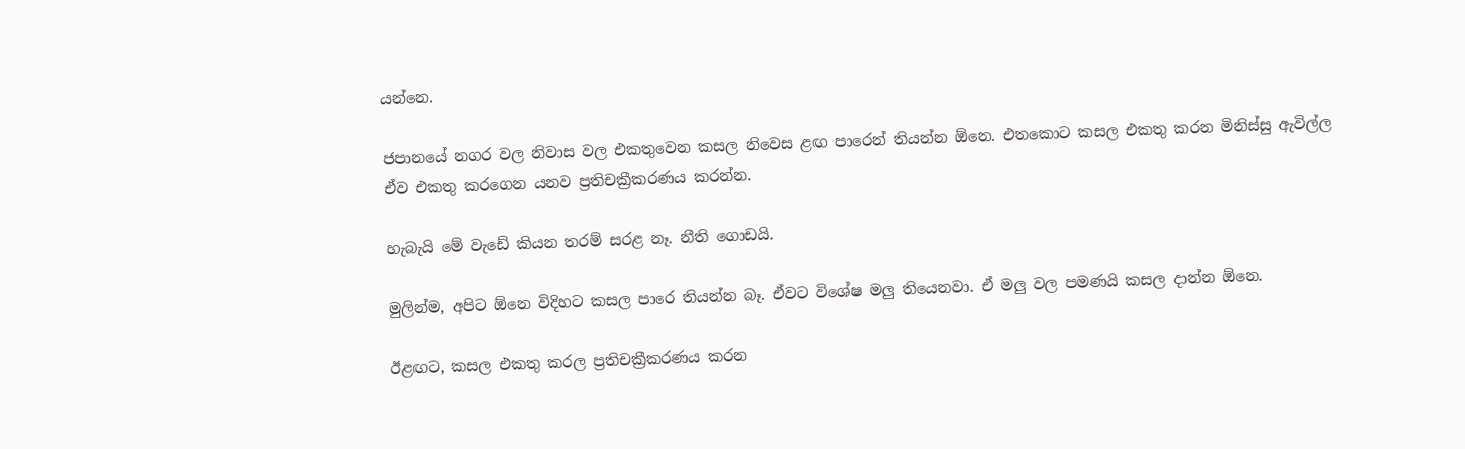යන්නෙ.

ජපානයේ නගර වල නිවාස වල එකතුවෙන කසල නිවෙස ළඟ පාරෙන් තියන්න ඕනෙ. එතකොට කසල එකතු කරන මිනිස්සු ඇවිල්ල ඒව එකතු කරගෙන යනව ප්‍රතිචක්‍රීකරණය කරන්න.

හැබැයි මේ වැඩේ කියන තරම් සරළ නෑ. නීති ගොඩයි.

මුලින්ම, අපිට ඕනෙ විදිහට කසල පාරෙ තියන්න බෑ. ඒවට විශේෂ මලු තියෙනවා. ඒ මලු වල පමණයි කසල දාන්න ඕනෙ.

ඊළඟට, කසල එකතු කරල ප්‍රතිචක්‍රීකරණය කරන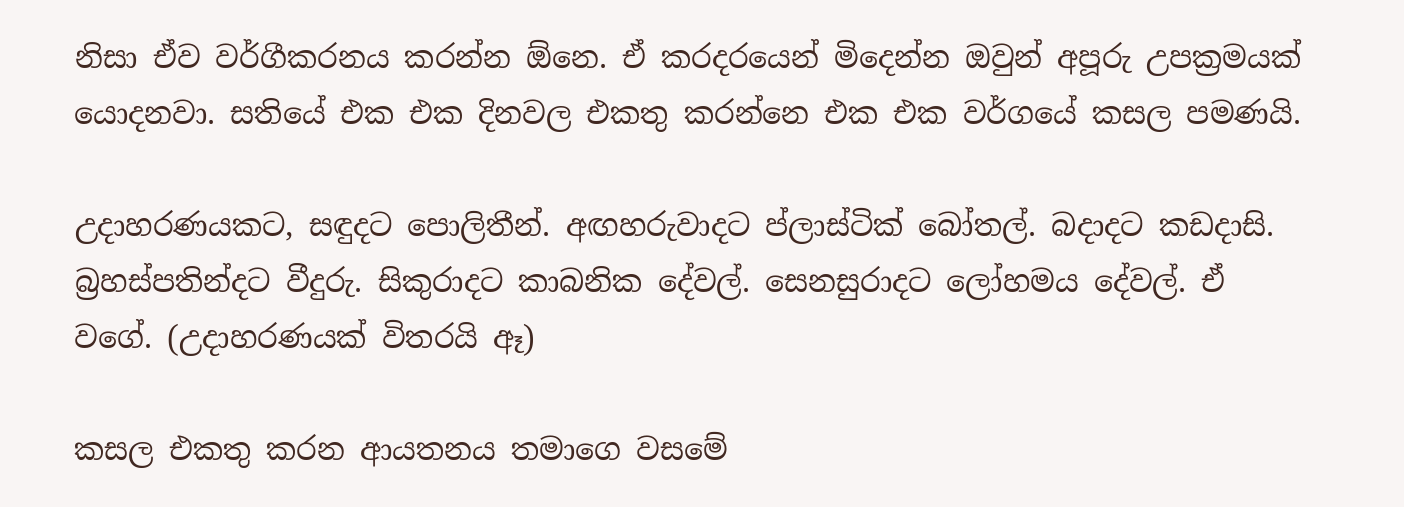නිසා ඒව වර්ගීකරනය කරන්න ඕනෙ. ඒ කරදරයෙන් මිදෙන්න ඔවුන් අපූරු උපක්‍රමයක් යොදනවා. සතියේ එක එක දිනවල එකතු කරන්නෙ එක එක වර්ගයේ කසල පමණයි.

උදාහරණයකට, සඳුදට පොලිතීන්. අඟහරුවාදට ප්ලාස්ටික් බෝතල්. බදාදට කඩදාසි. බ්‍රහස්පතින්දට වීදුරු. සිකුරාදට කාබනික දේවල්. සෙනසුරාදට ලෝහමය දේවල්. ඒ වගේ. (උදාහරණයක් විතරයි ඈ)

කසල එකතු කරන ආයතනය තමාගෙ වසමේ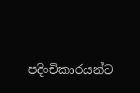පදිංචිකාරයන්ට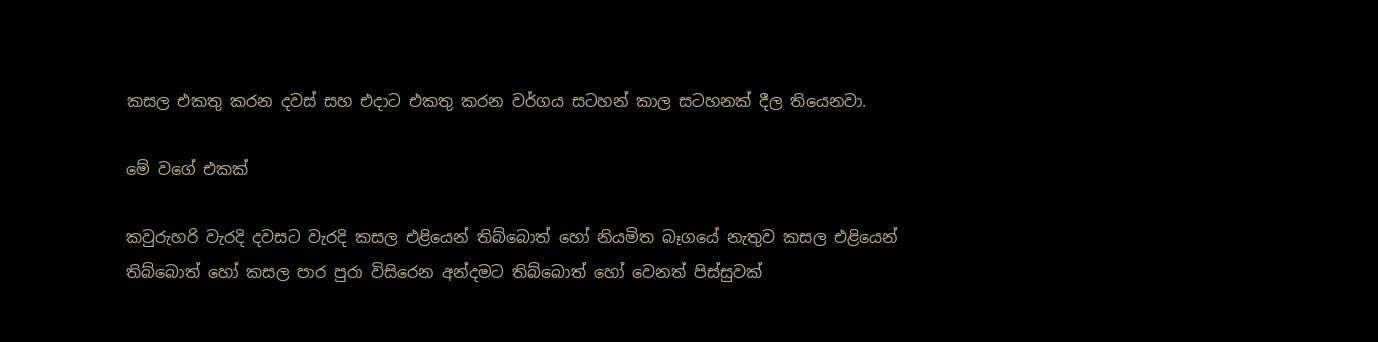කසල එකතු කරන දවස් සහ එදාට එකතු කරන වර්ගය සටහන් කාල සටහනක් දීල තියෙනවා.

මේ වගේ එකක්

කවුරුහරි වැරදි දවසට වැරදි කසල එළියෙන් තිබ්බොත් හෝ නියමිත බෑගයේ නැතුව කසල එළියෙන් තිබ්බොත් හෝ කසල පාර පුරා විසිරෙන අන්දමට තිබ්බොත් හෝ වෙනත් පිස්සුවක්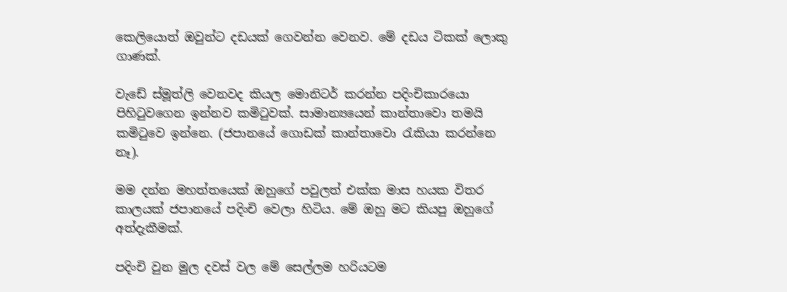කෙලියොත් ඔවුන්ට දඩයක් ගෙවන්න වෙනව. මේ දඩය ටිකක් ලොකු ගාණක්.

වැඩේ ස්මූත්ලි වෙනවද කියල මොනිටර් කරන්න පදිංචිකාරයො පිහිටුවගෙන ඉන්නව කමිටුවක්. සාමාන්‍යයෙන් කාන්තාවො තමයි කමිටුවෙ ඉන්නෙ. (ජපානයේ ගොඩක් කාන්තාවො රැකියා කරන්නෙ නෑ).

මම දන්න මහත්තයෙක් ඔහුගේ පවුලත් එක්ක මාස හයක විතර කාලයක් ජපානයේ පදිංචි වෙලා හිටිය. මේ ඔහු මට කියපු ඔහුගේ අත්දැකීමක්.

පදිංචි වුන මුල දවස් වල මේ සෙල්ලම හරියටම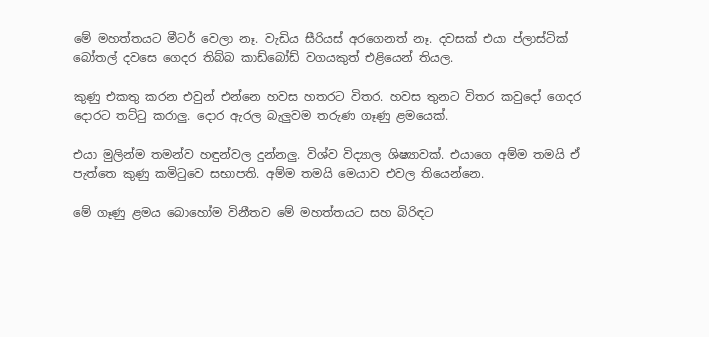මේ මහත්තයට මීටර් වෙලා නෑ. වැඩිය සීරියස් අරගෙනත් නෑ. දවසක් එයා ප්ලාස්ටික් බෝතල් දවසෙ ගෙදර තිබ්බ කාඩ්බෝඩ් වගයකුත් එළියෙන් තියල.

කුණු එකතු කරන එවුන් එන්නෙ හවස හතරට විතර. හවස තුනට විතර කවුදෝ ගෙදර දොරට තට්ටු කරාලු. දොර ඇරල බැලුවම තරුණ ගෑණු ළමයෙක්.

එයා මුලින්ම තමන්ව හඳුන්වල දුන්නලු. විශ්ව විද්‍යාල ශිෂ්‍යාවක්. එයාගෙ අම්ම තමයි ඒ පැත්තෙ කුණු කමිටුවෙ සභාපති. අම්ම තමයි මෙයාව එවල තියෙන්නෙ.

මේ ගෑණු ළමය බොහෝම විනීතව මේ මහත්තයට සහ බිරිඳට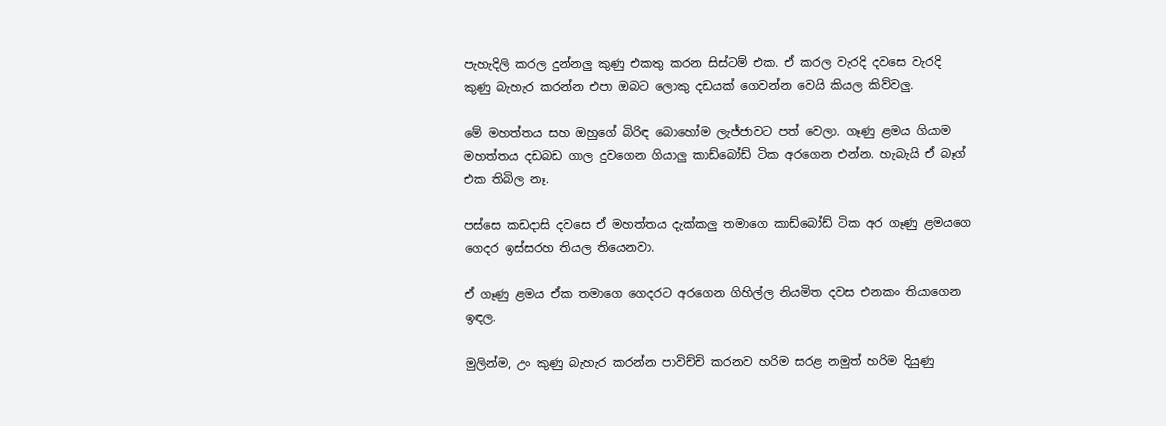පැහැදිලි කරල දුන්නලු කුණු එකතු කරන සිස්ටම් එක. ඒ කරල වැරදි දවසෙ වැරදි කුණු බැහැර කරන්න එපා ඔබට ලොකු දඩයක් ගෙවන්න වෙයි කියල කිව්වලු.

මේ මහත්තය සහ ඔහුගේ බිරිඳ බොහෝම ලැජ්ජාවට පත් වෙලා. ගෑණු ළමය ගියාම මහත්තය දඩබඩ ගාල දුවගෙන ගියාලු කාඩ්බෝඩ් ටික අරගෙන එන්න. හැබැයි ඒ බෑග් එක තිබිල නෑ.

පස්සෙ කඩදාසි දවසෙ ඒ මහත්තය දැක්කලු තමාගෙ කාඩ්බෝඩ් ටික අර ගෑණු ළමයගෙ ගෙදර ඉස්සරහ තියල තියෙනවා.

ඒ ගෑණු ළමය ඒක තමාගෙ ගෙදරට අරගෙන ගිහිල්ල නියමිත දවස එනකං තියාගෙන ඉඳල.

මුලින්ම, උං කුණු බැහැර කරන්න පාවිච්චි කරනව හරිම සරළ නමුත් හරිම දියුණු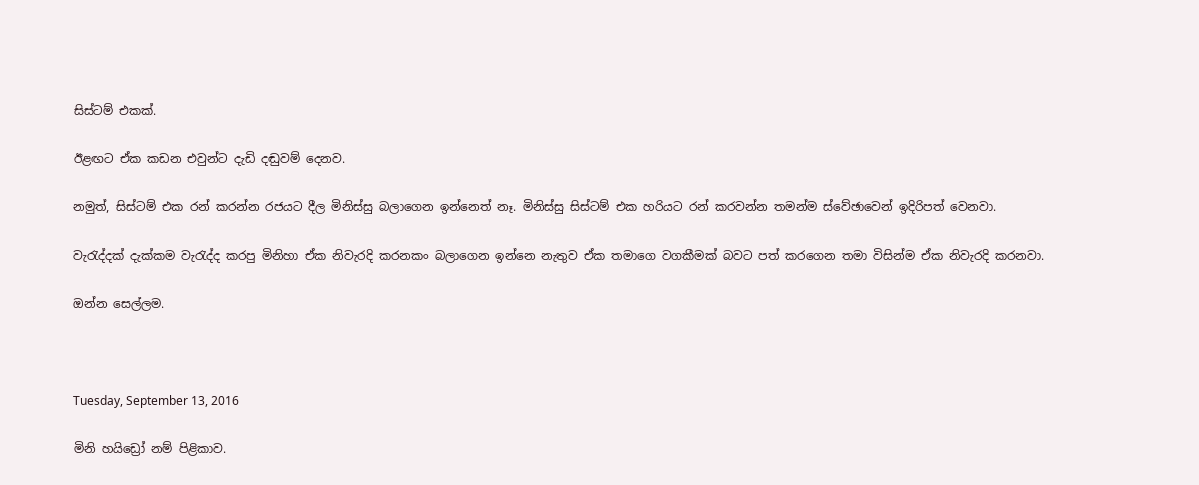සිස්ටම් එකක්.

ඊළඟට ඒක කඩන එවුන්ට දැඩි දඬුවම් දෙනව.

නමුත්, සිස්ටම් එක රන් කරන්න රජයට දීල මිනිස්සු බලාගෙන ඉන්නෙත් නෑ. මිනිස්සු සිස්ටම් එක හරියට රන් කරවන්න තමන්ම ස්වේඡාවෙන් ඉදිරිපත් වෙනවා.

වැරැද්දක් දැක්කම වැරැද්ද කරපු මිනිහා ඒක නිවැරදි කරනකං බලාගෙන ඉන්නෙ නැතුව ඒක තමාගෙ වගකීමක් බවට පත් කරගෙන තමා විසින්ම ඒක නිවැරදි කරනවා.

ඔන්න සෙල්ලම.



Tuesday, September 13, 2016

මිනි හයිඩ්‍රෝ නම් පිළිකාව.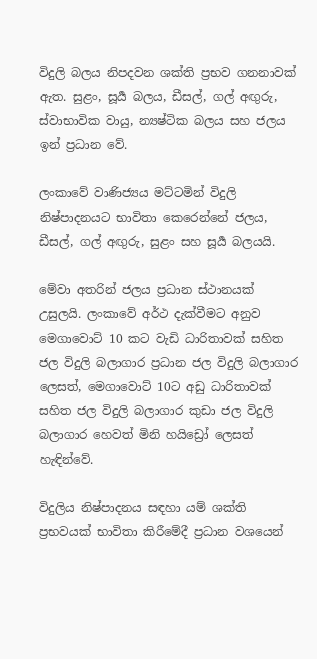විදුලි බලය නිපදවන ශක්ති ප්‍රභව ගනනාවක් ඇත. සුළං, සූර්‍ය බලය, ඩීසල්, ගල් අඟුරු, ස්වාභාවික වායු, න්‍යෂ්ටික බලය සහ ජලය ඉන් ප්‍රධාන වේ.

ලංකාවේ වාණිජ්‍යය මට්ටමින් විදුලි නිෂ්පාදනයට භාවිතා කෙරෙන්නේ ජලය, ඩීසල්, ගල් අඟුරු, සුළං සහ සූර්‍ය බලයයි.

මේවා අතරින් ජලය ප්‍රධාන ස්ථානයක් උසුලයි. ලංකාවේ අර්ථ දැක්වීමට අනුව මෙගාවොට් 10 කට වැඩි ධාරිතාවක් සහිත ජල විදුලි බලාගාර ප්‍රධාන ජල විදුලි බලාගාර ලෙසත්, මෙගාවොට් 10ට අඩු ධාරිතාවක් සහිත ජල විදුලි බලාගාර කුඩා ජල විදුලි බලාගාර හෙවත් මිනි හයිඩ්‍රෝ ලෙසත් හැඳින්වේ.

විදුලිය නිෂ්පාදනය සඳහා යම් ශක්ති ප්‍රභවයක් භාවිතා කිරීමේදී ප්‍රධාන වශයෙන්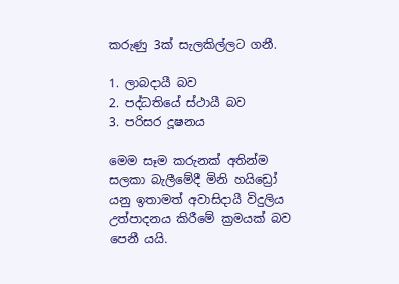කරුණු 3ක් සැලකිල්ලට ගනී.

1. ලාබදායී බව
2. පද්ධතියේ ස්ථායී බව
3. පරිසර දූෂනය

මෙම සෑම කරුනක් අතින්ම සලකා බැලීමේදී මිනි හයිඩ්‍රෝ යනු ඉතාමත් අවාසිදායී විදුලිය උත්පාදනය කිරීමේ ක්‍රමයක් බව පෙනී යයි.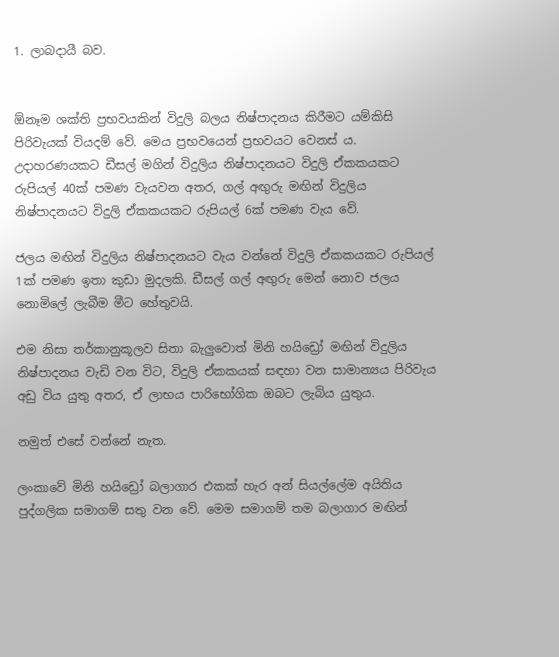1. ලාබදායී බව.


ඕනෑම ශක්ති ප්‍රභවයකින් විදුලි බලය නිෂ්පාදනය කිරීමට යම්කිසි පිරිවැයක් වියදම් වේ. මෙය ප්‍රභවයෙන් ප්‍රභවයට වෙනස් ය. උදාහරණයකට ඩීසල් මගින් විදුලිය නිෂ්පාදනයට විදුලි ඒකකයකට රුපියල් 40ක් පමණ වැයවන අතර, ගල් අඟුරු මඟින් විදුලිය නිෂ්පාදනයට විදුලි ඒකකයකට රුපියල් 6ක් පමණ වැය වේ.

ජලය මඟින් විදුලිය නිෂ්පාදනයට වැය වන්නේ විදුලි ඒකකයකට රුපියල් 1ක් පමණ ඉතා කුඩා මුදලකි. ඩීසල් ගල් අඟුරු මෙන් නොව ජලය නොමිලේ ලැබීම මීට හේතුවයි.

එම නිසා තර්කානුකූලව සිතා බැලුවොත් මිනි හයිඩ්‍රෝ මඟින් විදුලිය නිෂ්පාදනය වැඩි වන විට, විදුලි ඒකකයක් සඳහා වන සාමාන්‍යය පිරිවැය අඩු විය යුතු අතර, ඒ ලාභය පාරිභෝගික ඔබට ලැබිය යුතුය.

නමුත් එසේ වන්නේ නැත.

ලංකාවේ මිනි හයිඩ්‍රෝ බලාගාර එකක් හැර අන් සියල්ලේම අයිතිය පුද්ගලික සමාගම් සතු වන වේ. මෙම සමාගම් තම බලාගාර මඟින්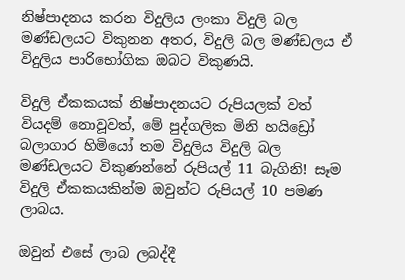නිෂ්පාදනය කරන විදුලිය ලංකා විදුලි බල මණ්ඩලයට විකුනන අතර, විදුලි බල මණ්ඩලය ඒ විදුලිය පාරිභෝගික ඔබට විකුණයි.

විදුලි ඒකකයක් නිෂ්පාදනයට රුපියලක් වත් වියදම් නොවූවත්, මේ පුද්ගලික මිනි හයිඩ්‍රෝ බලාගාර හිමියෝ තම විදුලිය විදුලි බල මණ්ඩලයට විකුණන්නේ රුපියල් 11 බැගිනි! සෑම විදුලි ඒකකයකින්ම ඔවුන්ට රුපියල් 10 පමණ ලාබය.

ඔවුන් එසේ ලාබ ලබද්දී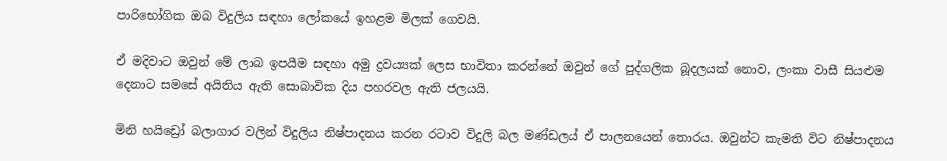පාරිභෝගික ඔබ විදුලිය සඳහා ලෝකයේ ඉහළම මිලක් ගෙවයි.

ඒ මදිවාට ඔවුන් මේ ලාබ ඉපයීම සඳහා අමු ද්‍රවය්‍යක් ලෙස භාවිතා කරන්නේ ඔවුන් ගේ පුද්ගලික බූදලයක් නොව, ලංකා වාසී සියළුම දෙනාට සමසේ අයිතිය ඇති සොබාවික දිය පහරවල ඇති ජලයයි.

මිනි හයිඩ්‍රෝ බලාගාර වලින් විදුලිය නිෂ්පාදනය කරන රටාව විදුලි බල මණ්ඩලය් ඒ පාලනයෙන් තොරය. ඔවුන්ට කැමති විට නිෂ්පාදනය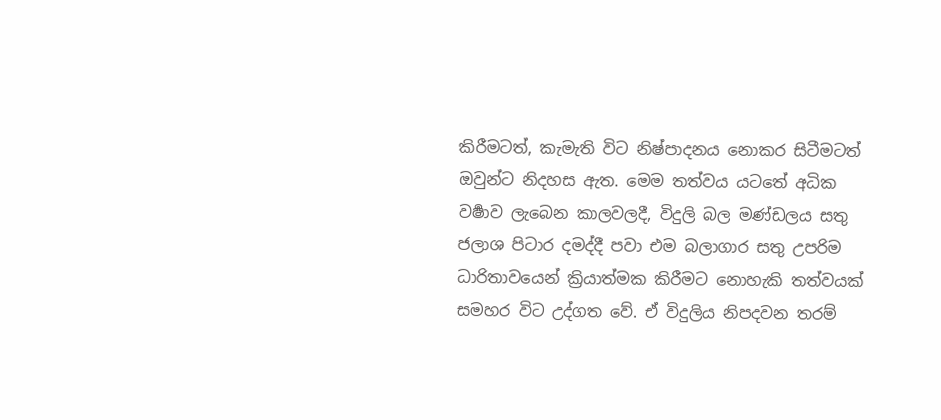කිරීමටත්, කැමැති විට නිෂ්පාදනය නොකර සිටීමටත් ඔවුන්ට නිදහස ඇත. මෙම තත්වය යටතේ අධික වර්‍ෂාව ලැබෙන කාලවලදී, විදුලි බල මණ්ඩලය සතු ජලාශ පිටාර දමද්දී පවා එම බලාගාර සතු උපරිම ධාරිතාවයෙන් ක්‍රියාත්මක කිරීමට නොහැකි තත්වයක් සමහර විට උද්ගත වේ. ඒ විදුලිය නිපදවන තරම්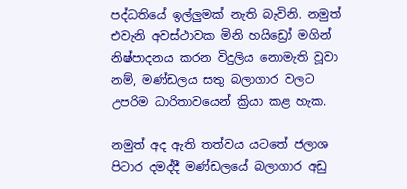පද්ධතියේ ඉල්ලුමක් නැති බැවිනි. නමුත් එවැනි අවස්ථාවක මිනි හයිඩ්‍රෝ මගින් නිෂ්පාදනය කරන විදුලිය නොමැති වූවා නම්, මණ්ඩලය සතු බලාගාර වලට උපරිම ධාරිතාවයෙන් ක්‍රියා කළ හැක.

නමුත් අද ඇති තත්වය යටතේ ජලාශ පිටාර දමද්දී මණ්ඩලයේ බලාගාර අඩු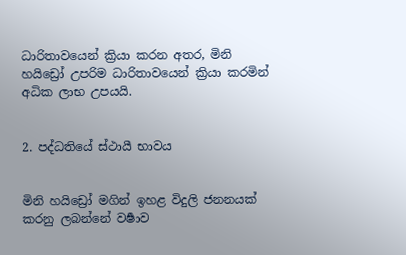ධාරිතාවයෙන් ක්‍රියා කරන අතර, මිනි හයිඩ්‍රෝ උපරිම ධාරිතාවයෙන් ක්‍රියා කරමින් අධික ලාභ උපයයි.


2. පද්ධතියේ ස්ථායී භාවය


මිනි හයිඩ්‍රෝ මගින් ඉහළ විදුලි ජනනයක් කරනු ලබන්නේ වර්‍ෂාව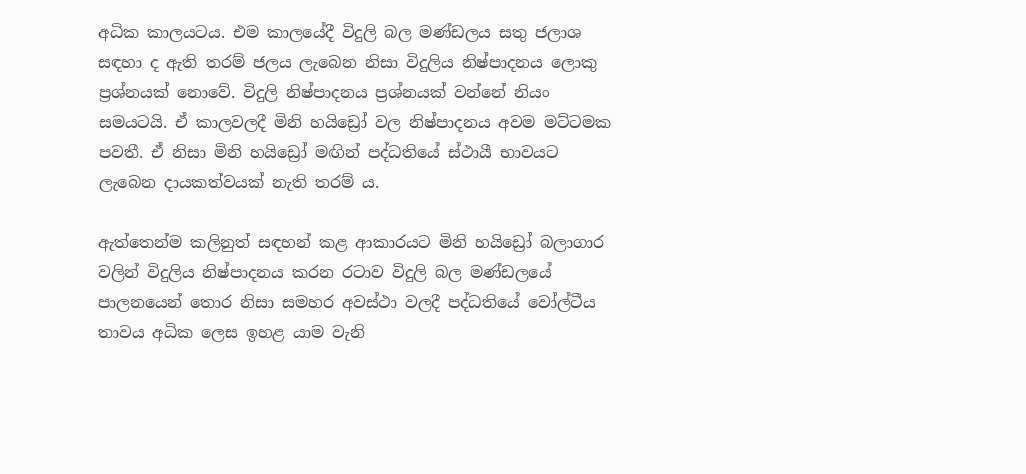අධික කාලයටය. එම කාලයේදී විදුලි බල මණ්ඩලය සතු ජලාශ සඳහා ද ඇති තරම් ජලය ලැබෙන නිසා විදුලිය නිෂ්පාදනය ලොකු ප්‍රශ්නයක් නොවේ. විදුලි නිෂ්පාදනය ප්‍රශ්නයක් වන්නේ නියං සමයටයි. ඒ කාලවලදී මිනි හයිඩ්‍රෝ වල නිෂ්පාදනය අවම මට්ටමක පවතී. ඒ නිසා මිනි හයිඩ්‍රෝ මඟින් පද්ධතියේ ස්ථායී භාවයට ලැබෙන දායකත්වයක් නැති තරම් ය.

ඇත්තෙන්ම කලිනුත් සඳහන් කළ ආකාරයට මිනි හයිඩ්‍රෝ බලාගාර වලින් විදුලිය නිෂ්පාදනය කරන රටාව විදුලි බල මණ්ඩලයේ පාලනයෙන් තොර නිසා සමහර අවස්ථා වලදී පද්ධතියේ වෝල්ටීය තාවය අධික ලෙස ඉහළ යාම වැනි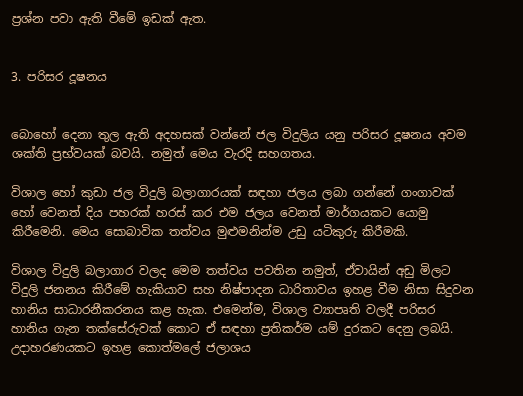ප්‍රශ්න පවා ඇති වීමේ ඉඩක් ඇත.


3. පරිසර දූෂනය


බොහෝ දෙනා තුල ඇති අදහසක් වන්නේ ජල විදුලිය යනු පරිසර දූෂනය අවම ශක්ති ප්‍රභ්වයක් බවයි. නමුත් මෙය වැරදි සහගතය.

විශාල හෝ කුඩා ජල විදුලි බලාගාරයක් සඳහා ජලය ලබා ගන්නේ ගංගාවක් හෝ වෙනත් දිය පහරක් හරස් කර එම ජලය වෙනත් මාර්ගයකට යොමු කිරීමෙනි. මෙය සොබාවික තත්වය මුළුමනින්ම උඩු යටිකුරු කිරීමකි.

විශාල විදුලි බලාගාර වලද මෙම තත්වය පවතින නමුත්, ඒවායින් අඩු මිලට විදුලි ජනනය කිරීමේ හැකියාව සහ නිෂ්පාදන ධාරිතාවය ඉහළ වීම නිසා සිදුවන හානිය සාධාරනීකරනය කළ හැක. එමෙන්ම, විශාල ව්‍යාපෘති වලදී පරිසර හානිය ගැන තක්සේරුවක් කොට ඒ සඳහා ප්‍රතිකර්ම යම් දුරකට දෙනු ලබයි. උදාහරණයකට ඉහළ කොත්මලේ ජලාශය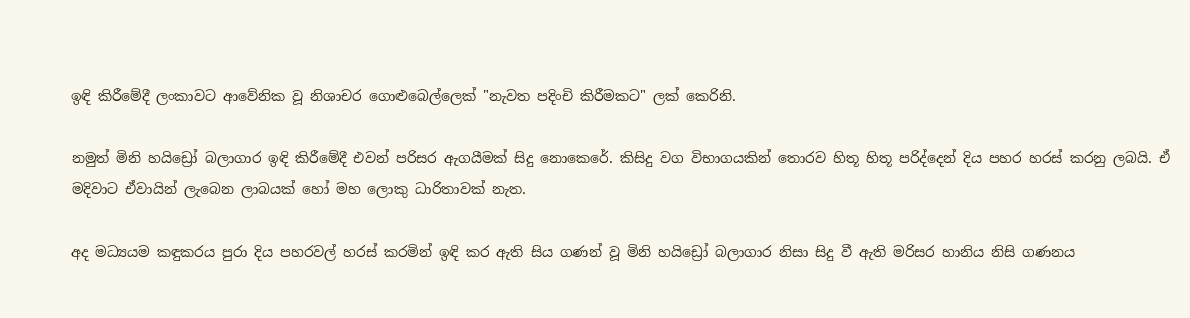ඉඳි කිරීමේදී ලංකාවට ආවේනික වූ නිශාචර ගොළුබෙල්ලෙක් "නැවත පදිංචි කිරීමකට" ලක් කෙරිනි.

නමුත් මිනි හයිඩ්‍රෝ බලාගාර ඉඳි කිරීමේදී එවන් පරිසර ඇගයීමක් සිදු නොකෙරේ. කිසිදු වග විභාගයකින් තොරව හිතූ හිතූ පරිද්දෙන් දිය පහර හරස් කරනු ලබයි. ඒ මදිවාට ඒවායින් ලැබෙන ලාබයක් හෝ මහ ලොකු ධාරිතාවක් නැත.

අද මධ්‍යයම කඳුකරය පුරා දිය පහරවල් හරස් කරමින් ඉඳි කර ඇති සිය ගණන් වූ මිනි හයිඩ්‍රෝ බලාගාර නිසා සිදු වී ඇති මරිසර හානිය නිසි ගණනය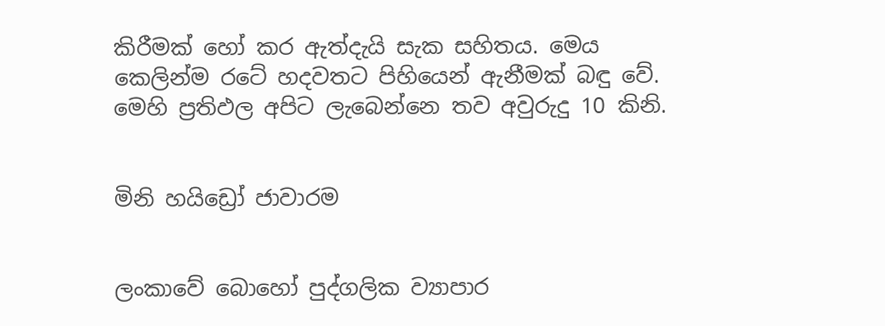කිරීමක් හෝ කර ඇත්දැයි සැක සහිතය. මෙය කෙලින්ම රටේ හදවතට පිහියෙන් ඇනීමක් බඳු වේ. මෙහි ප්‍රතිඵල අපිට ලැබෙන්නෙ තව අවුරුදු 10 කිනි.


මිනි හයිඩ්‍රෝ ජාවාරම


ලංකාවේ බොහෝ පුද්ගලික ව්‍යාපාර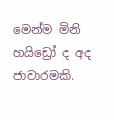මෙන්ම මිනි හයිඩ්‍රෝ ද අද ජාවාරමකි.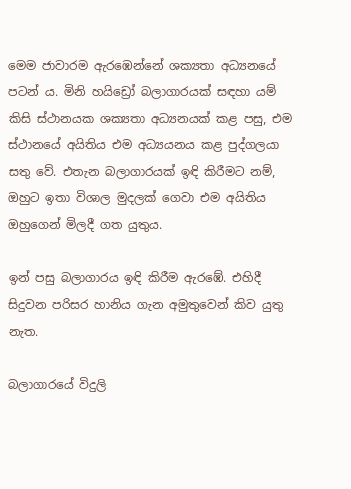මෙම ජාවාරම ඇරඹෙන්නේ ශක්‍යතා අධ්‍යනයේ පටන් ය. මිනි හයිඩ්‍රෝ බලාගාරයක් සඳහා යම් කිසි ස්ථානයක ශක්‍යතා අධ්‍යනයක් කළ පසු, එම ස්ථානයේ අයිතිය එම අධ්‍යයනය කළ පුද්ගලයා සතු වේ. එතැන බලාගාරයක් ඉඳි කිරීමට නම්, ඔහුට ඉතා විශාල මුදලක් ගෙවා එම අයිතිය ඔහුගෙන් මිලදී ගත යුතුය.

ඉන් පසු බලාගාරය ඉඳි කිරීම ඇරඹේ. එහිදී සිදුවන පරිසර හානිය ගැන අමුතුවෙන් කිව යුතු නැත.

බලාගාරයේ විදුලි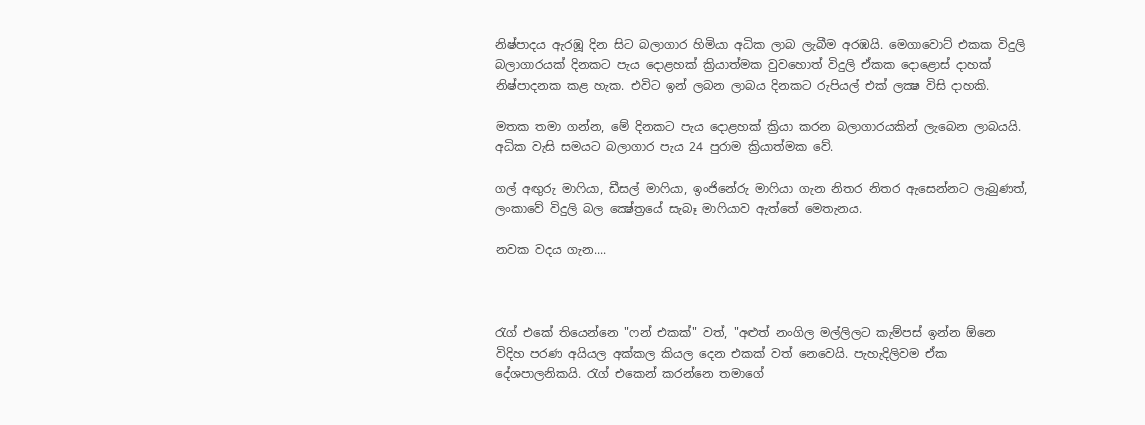නිෂ්පාදය ඇරඹූ දින සිට බලාගාර හිමියා අධික ලාබ ලැබීම අරඹයි. මෙගාවොට් එකක විදුලි බලාගාරයක් දිනකට පැය දොළහක් ක්‍රියාත්මක වුවහොත් විදුලි ඒකක දොළොස් දාහක් නිෂ්පාදනක කළ හැක. එවිට ඉන් ලබන ලාබය දිනකට රුපියල් එක් ලක්‍ෂ විසි දාහකි.

මතක තමා ගන්න, මේ දිනකට පැය දොළහක් ක්‍රියා කරන බලාගාරයකින් ලැබෙන ලාබයයි. අධික වැසි සමයට බලාගාර පැය 24 පුරාම ක්‍රියාත්මක වේ.

ගල් අඟුරු මාෆියා, ඩීසල් මාෆියා, ඉංජිනේරු මාෆියා ගැන නිතර නිතර ඇසෙන්නට ලැබුණත්, ලංකාවේ විදුලි බල ක්‍ෂේත්‍රයේ සැබෑ මාෆියාව ඇත්තේ මෙතැනය.

නවක වදය ගැන....



රැග් එකේ තියෙන්නෙ "ෆන් එකක්" වත්, "අළුත් නංගිල මල්ලිලට කැම්පස් ඉන්න ඕනෙ විදිහ පරණ අයියල අක්කල කියල දෙන එකක් වත් නෙවෙයි. පැහැදිලිවම ඒක දේශපාලනිකයි. රැග් එකෙන් කරන්නෙ තමාගේ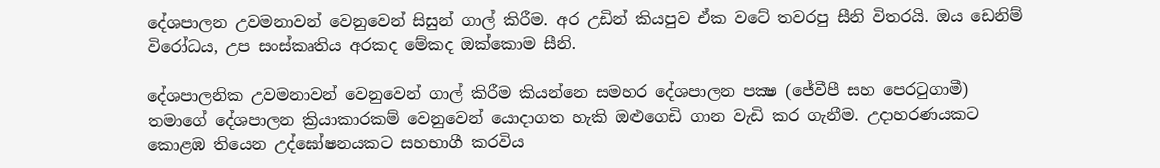දේශපාලන උවමනාවන් වෙනුවෙන් සිසුන් ගාල් කිරීම. අර උඩින් කියපුව ඒක වටේ තවරපු සීනි විතරයි. ඔය ඩෙනිම් විරෝධය, උප සංස්කෘතිය අරකද මේකද ඔක්කොම සීනි.

දේශපාලනික උවමනාවන් වෙනුවෙන් ගාල් කිරීම කියන්නෙ සමහර දේශපාලන පක්‍ෂ (ජේවීපී සහ පෙරටුගාමී) තමාගේ දේශපාලන ක්‍රියාකාරකම් වෙනුවෙන් යොදාගත හැකි ඔළුගෙඩි ගාන වැඩි කර ගැනීම. උදාහරණයකට කොළඹ තියෙන උද්ඝෝෂනයකට සහභාගී කරවිය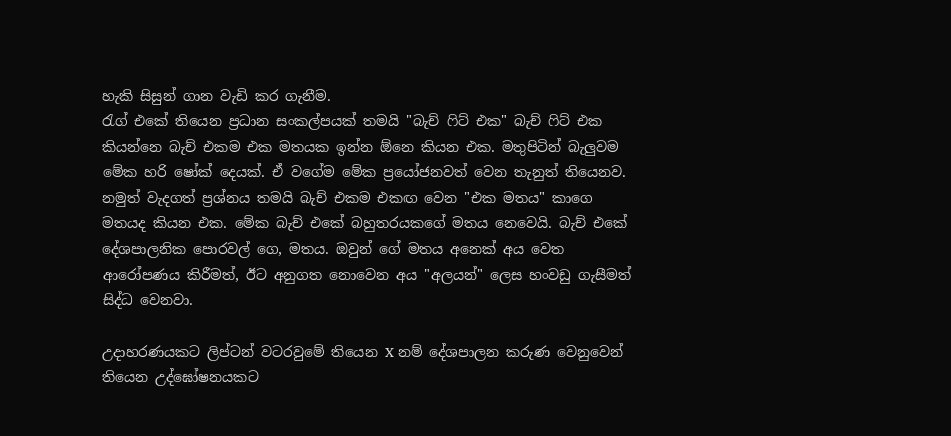හැකි සිසුන් ගාන වැඩි කර ගැනීම.
රැග් එකේ තියෙන ප්‍රධාන සංකල්පයක් තමයි "බැච් ෆිට් එක" බැච් ෆිට් එක කියන්නෙ බැච් එකම එක මතයක ඉන්න ඕනෙ කියන එක. මතුපිටින් බැලුවම මේක හරි ෂෝක් දෙයක්. ඒ වගේම මේක ප්‍රයෝජනවත් වෙන තැනුත් තියෙනව. නමුත් වැදගත් ප්‍රශ්නය තමයි බැච් එකම එකඟ වෙන "එක මතය" කාගෙ මතයද කියන එක. මේක බැච් එකේ බහුතරයකගේ මතය නෙවෙයි. බැච් එකේ දේශපාලනික පොරවල් ගෙ, මතය. ඔවුන් ගේ මතය අනෙක් අය වෙත ආරෝපණය කිරීමත්, ඊට අනුගත නොවෙන අය "අලයන්" ලෙස හංවඩු ගැසීමත් සිද්ධ වෙනවා.

උදාහරණයකට ලිප්ටන් වටරවුමේ තියෙන X නම් දේශපාලන කරුණ වෙනුවෙන් තියෙන උද්ඝෝෂනයකට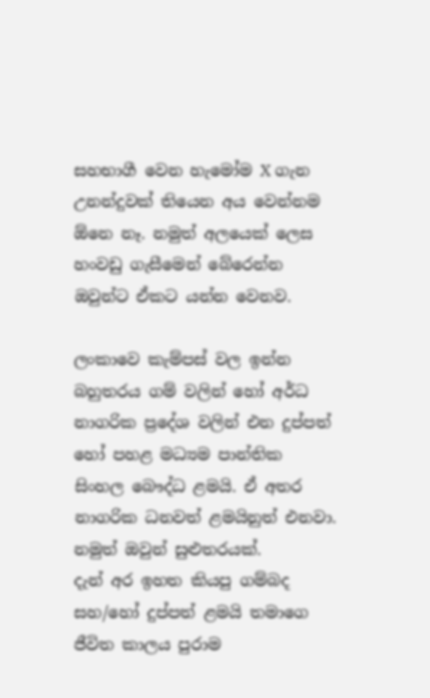සහභාගී වෙන හැමෝම X ගැන උනන්දුවක් තියෙන අය වෙන්නම ඕනෙ නෑ. නමුත් අලයෙක් ලෙස හංවඩු ගැසීමෙන් බේරෙන්න ඔවුන්ට ඒකට යන්න වෙනව.

ලංකාවෙ කැම්පස් වල ඉන්න බහුතරය ගම් වලින් හෝ අර්ධ නාගරික ප්‍රදේශ වලින් එන දුප්පත් හෝ පහළ මධ්‍යම පාන්තික සිංහල බෞද්ධ ළමයි. ඒ අතර නාගරික ධනවත් ළමයිනුත් එනවා. නමුත් ඔවුන් සුළුතරයක්.
දැන් අර ඉහත කියපු ගම්බද සහ/හෝ දුප්පත් ළමයි තමාගෙ ජීවිත කාලය පුරාම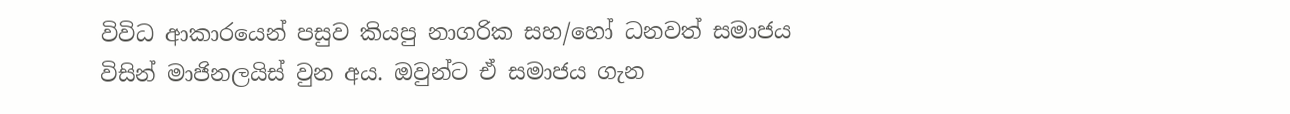විවිධ ආකාරයෙන් පසුව කියපු නාගරික සහ/හෝ ධනවත් සමාජය විසින් මාජිනලයිස් වුන අය. ඔවුන්ට ඒ සමාජය ගැන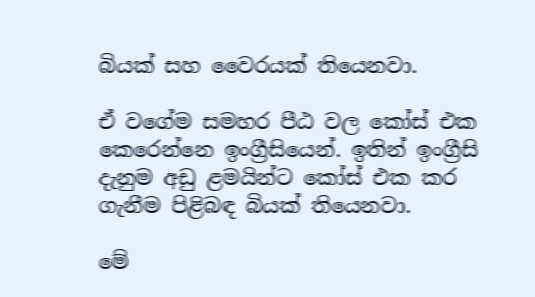බියක් සහ වෛරයක් තියෙනවා.

ඒ වගේම සමහර පීඨ වල කෝස් එක කෙරෙන්නෙ ඉංග්‍රීසියෙන්. ඉතින් ඉංග්‍රීසි දැනුම අඩු ළමයින්ට කෝස් එක කර ගැනීම පිළිබඳ බියක් තියෙනවා.

මේ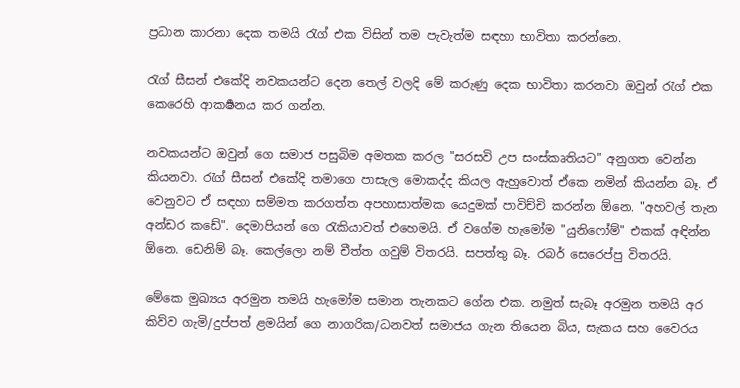ප්‍රධාන කාරනා දෙක තමයි රැග් එක විසින් තම පැවැත්ම සඳහා භාවිතා කරන්නෙ.

රැග් සීසන් එකේදි නවකයන්ට දෙන තෙල් වලදි මේ කරුණු දෙක භාවිතා කරනවා ඔවුන් රැග් එක කෙරෙහි ආකර්‍ෂනය කර ගන්න.

නවකයන්ට ඔවුන් ගෙ සමාජ පසුබිම අමතක කරල "සරසවි උප සංස්කෘතියට" අනුගත වෙන්න කියනවා. රැග් සීසන් එකේදි තමාගෙ පාසැල මොකද්ද කියල ඇහුවොත් ඒකෙ නමින් කියන්න බෑ. ඒ වෙනුවට ඒ සඳහා සම්මත කරගත්ත අපහාසාත්මක යෙදුමක් පාවිච්චි කරන්න ඕනෙ. "අහවල් තැන අන්ඩර කඩේ". දෙමාපියන් ගෙ රැකියාවත් එහෙමයි. ඒ වගේම හැමෝම "යුනිෆෝම්" එකක් අඳින්න ඕනෙ. ඩෙනිම් බෑ. කෙල්ලො නම් චීත්ත ගවුම් විතරයි. සපත්තු බෑ. රබර් සෙරෙප්පු විතරයි.

මේකෙ මුඛ්‍යය අරමුන තමයි හැමෝම සමාන තැනකට ගේන එක. නමුත් සැබෑ අරමුන තමයි අර කිව්ව ගැමි/දුප්පත් ළමයින් ගෙ නාගරික/ධනවත් සමාජය ගැන තියෙන බිය, සැකය සහ වෛරය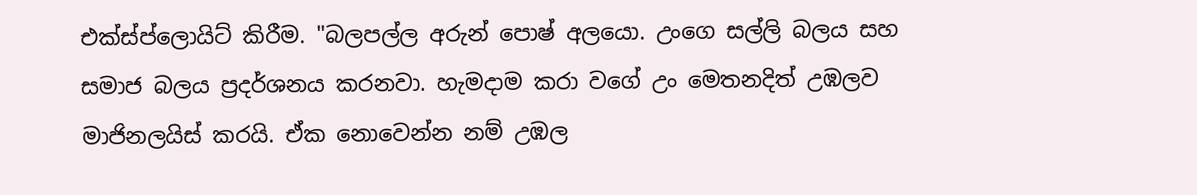එක්ස්ප්ලොයිට් කිරීම. "බලපල්ල අරුන් පොෂ් අලයො. උංගෙ සල්ලි බලය සහ සමාජ බලය ප්‍රදර්ශනය කරනවා. හැමදාම කරා වගේ උං මෙතනදිත් උඹලව මාජිනලයිස් කරයි. ඒක නොවෙන්න නම් උඹල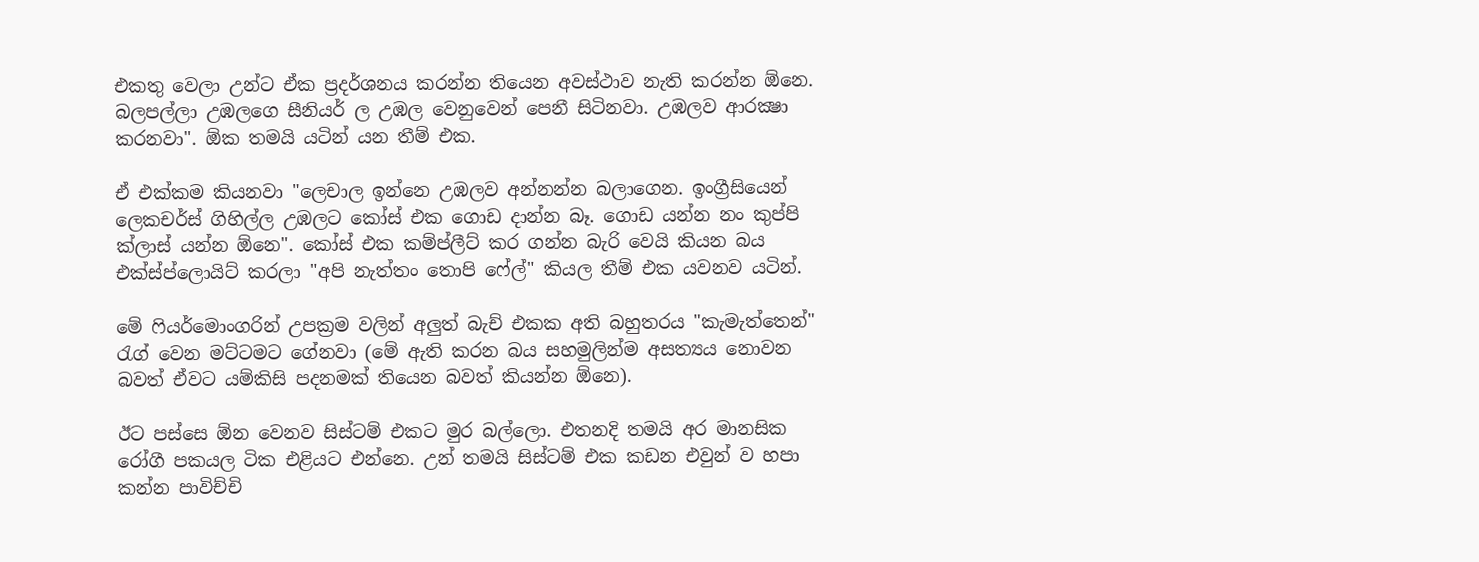එකතු වෙලා උන්ට ඒක ප්‍රදර්ශනය කරන්න තියෙන අවස්ථාව නැති කරන්න ඕනෙ. බලපල්ලා උඹලගෙ සීනියර් ල උඹල වෙනුවෙන් පෙනී සිටිනවා. උඹලව ආරක්‍ෂා කරනවා". ඕක තමයි යටින් යන තීම් එක.

ඒ එක්කම කියනවා "ලෙචාල ඉන්නෙ උඹලව අන්නන්න බලාගෙන. ඉංග්‍රීසියෙන් ලෙකචර්ස් ගිහිල්ල උඹලට කෝස් එක ගොඩ දාන්න බෑ. ගොඩ යන්න නං කුප්පි ක්ලාස් යන්න ඕනෙ". කෝස් එක කම්ප්ලීට් කර ගන්න බැරි වෙයි කියන බය එක්ස්ප්ලොයිට් කරලා "අපි නැත්තං තොපි ෆේල්" කියල තීම් එක යවනව යටින්.

මේ ෆියර්මොංගරින් උපක්‍රම වලින් අලුත් බැච් එකක අති බහුතරය "කැමැත්තෙන්" රැග් වෙන මට්ටමට ගේනවා (මේ ඇති කරන බය සහමුලින්ම අසත්‍යය නොවන බවත් ඒවට යම්කිසි පදනමක් තියෙන බවත් කියන්න ඕනෙ).

ඊට පස්සෙ ඕන වෙනව සිස්ටම් එකට මුර බල්ලො. එතනදි තමයි අර මානසික රෝගී පකයල ටික එළියට එන්නෙ. උන් තමයි සිස්ටම් එක කඩන එවුන් ව හපා කන්න පාවිච්චි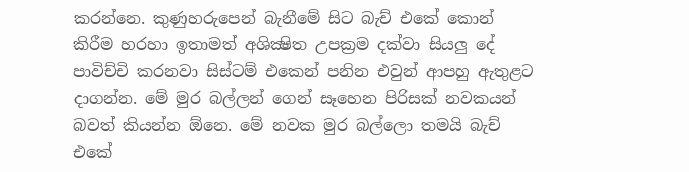කරන්නෙ. කුණුහරුපෙන් බැනීමේ සිට බැච් එකේ කොන් කිරීම හරහා ඉතාමත් අශික්‍ෂිත උපක්‍රම දක්වා සියලු දේ පාවිච්චි කරනවා සිස්ටම් එකෙන් පනින එවුන් ආපහු ඇතුළට දාගන්න. මේ මුර බල්ලන් ගෙන් සෑහෙන පිරිසක් නවකයන් බවත් කියන්න ඕනෙ. මේ නවක මුර බල්ලො තමයි බැච් එකේ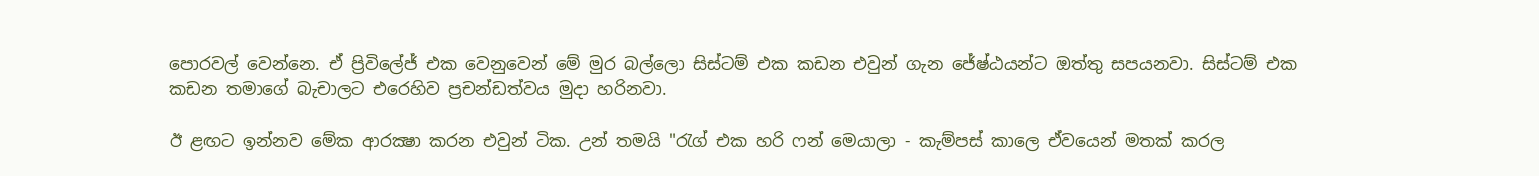පොරවල් වෙන්නෙ. ඒ ප්‍රිවිලේජ් එක වෙනුවෙන් මේ මුර බල්ලො සිස්ටම් එක කඩන එවුන් ගැන ජේෂ්ඨයන්ට ඔත්තු සපයනවා. සිස්ටම් එක කඩන තමාගේ බැචාලට එරෙහිව ප්‍රචන්ඩත්වය මුදා හරිනවා.

ඊ ළඟට ඉන්නව මේක ආරක්‍ෂා කරන එවුන් ටික. උන් තමයි "රැග් එක හරි ෆන් මෙයාලා - කැම්පස් කාලෙ ඒවයෙන් මතක් කරල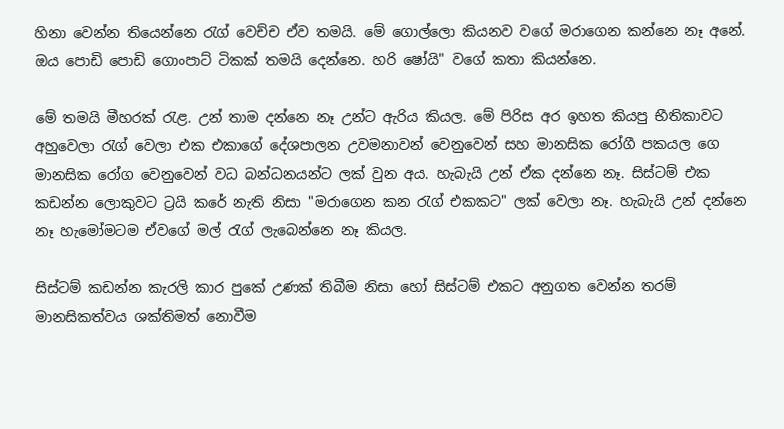හිනා වෙන්න තියෙන්නෙ රැග් වෙච්ච ඒව තමයි. මේ ගොල්ලො කියනව වගේ මරාගෙන කන්නෙ නෑ අනේ. ඔය පොඩි පොඩි ගොංපාට් ටිකක් තමයි දෙන්නෙ. හරි ෂෝයි" වගේ කතා කියන්නෙ.

මේ තමයි මීහරක් රැළ. උන් තාම දන්නෙ නෑ උන්ට ඇරිය කියල. මේ පිරිස අර ඉහත කියපු භීතිකාවට අහුවෙලා රැග් වෙලා එක එකාගේ දේශපාලන උවමනාවන් වෙනුවෙන් සහ මානසික රෝගී පකයල ගෙ මානසික රෝග වෙනුවෙන් වධ බන්ධනයන්ට ලක් වුන අය. හැබැයි උන් ඒක දන්නෙ නෑ. සිස්ටම් එක කඩන්න ලොකුවට ට්‍රයි කරේ නැති නිසා "මරාගෙන කන රැග් එකකට" ලක් වෙලා නෑ. හැබැයි උන් දන්නෙ නෑ හැමෝමටම ඒවගේ මල් රැග් ලැබෙන්නෙ නෑ කියල.

සිස්ටම් කඩන්න කැරලි කාර පුකේ උණක් තිබීම නිසා හෝ සිස්ටම් එකට අනුගත වෙන්න තරම් මානසිකත්වය ශක්තිමත් නොවීම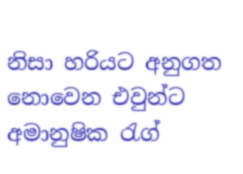නිසා හරියට අනුගත නොවෙන එවුන්ට අමානුෂික රැග්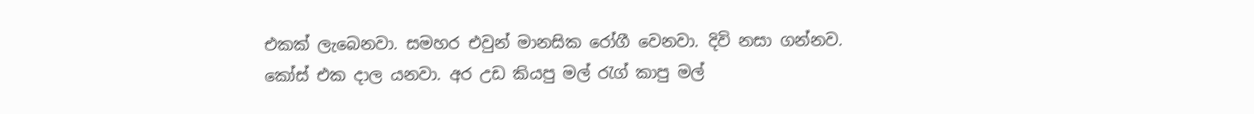එකක් ලැබෙනවා. සමහර එවුන් මානසික රෝගී වෙනවා. දිවි නසා ගන්නව. කෝස් එක දාල යනවා. අර උඩ කියපු මල් රැග් කාපු මල්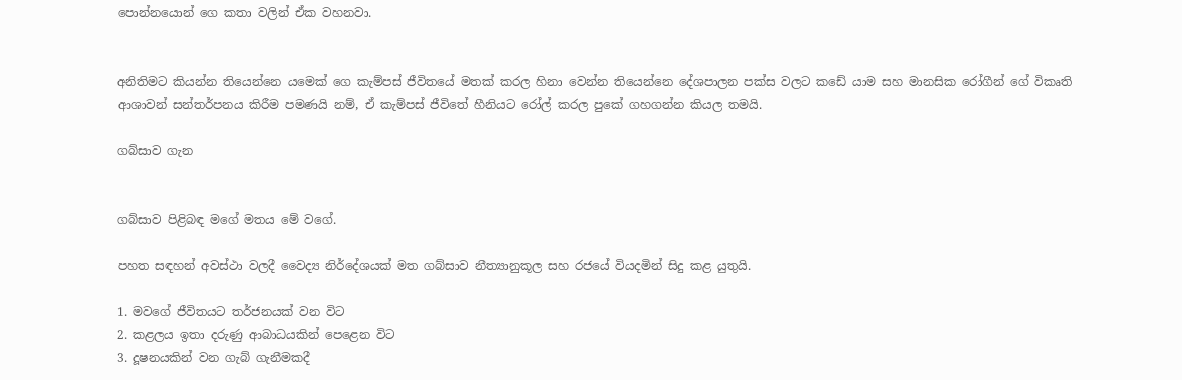පොන්නයොන් ගෙ කතා වලින් ඒක වහනවා.


අනිතිමට කියන්න තියෙන්නෙ යමෙක් ගෙ කැම්පස් ජීවිතයේ මතක් කරල හිනා වෙන්න තියෙන්නෙ දේශපාලන පක්ස වලට කඩේ යාම සහ මානසික රෝගීන් ගේ විකෘති ආශාවන් සන්තර්පනය කිරීම පමණයි නම්, ඒ කැම්පස් ජීවිතේ හීනියට රෝල් කරල පුකේ ගහගන්න කියල තමයි.

ගබ්සාව ගැන


ගබ්සාව පිළිබඳ මගේ මතය මේ වගේ.

පහත සඳහන් අවස්ථා වලදී වෛද්‍ය නිර්දේශයක් මත ගබ්සාව නීත්‍යානුකූල සහ රජයේ වියදමින් සිදු කළ යුතුයි.

1. මවගේ ජීවිතයට තර්ජනයක් වන විට
2. කළලය ඉතා දරුණු ආබාධයකින් පෙළෙන විට
3. දූෂනයකින් වන ගැබ් ගැනීමකදී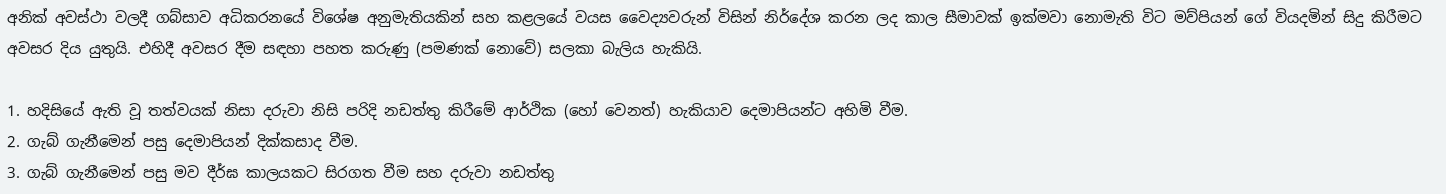අනික් අවස්ථා වලදී ගබ්සාව අධිකරනයේ විශේෂ අනුමැතියකින් සහ කළලයේ වයස වෛද්‍යවරුන් විසින් නිර්දේශ කරන ලද කාල සීමාවක් ඉක්මවා නොමැති විට මව්පියන් ගේ වියදමින් සිදු කිරීමට අවසර දිය යුතුයි. එහිදී අවසර දීම සඳහා පහත කරුණු (පමණක් නොවේ) සලකා බැලිය හැකියි.

1. හදිසියේ ඇති වූ තත්වයක් නිසා දරුවා නිසි පරිදි නඩත්තු කිරීමේ ආර්ථික (හෝ වෙනත්) හැකියාව දෙමාපියන්ට අහිමි වීම.
2. ගැබ් ගැනීමෙන් පසු දෙමාපියන් දික්කසාද වීම.
3. ගැබ් ගැනීමෙන් පසු මව දීර්ඝ කාලයකට සිරගත වීම සහ දරුවා නඩත්තු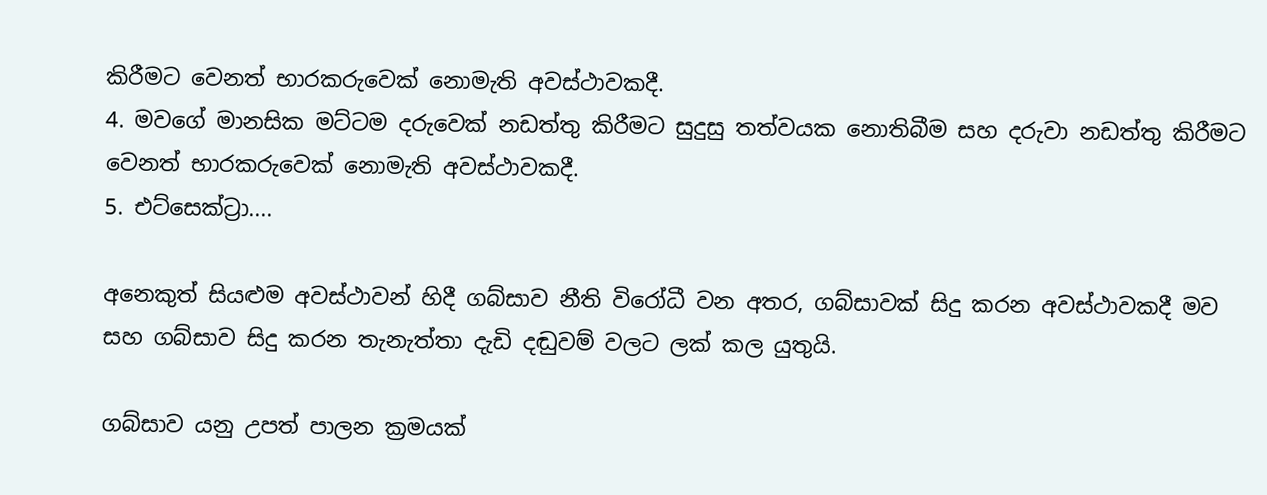කිරීමට වෙනත් භාරකරුවෙක් නොමැති අවස්ථාවකදී.
4. මවගේ මානසික මට්ටම දරුවෙක් නඩත්තු කිරීමට සුදුසු තත්වයක නොතිබීම සහ දරුවා නඩත්තු කිරීමට වෙනත් භාරකරුවෙක් නොමැති අවස්ථාවකදී.
5. එට්සෙක්ට්‍රා....

අනෙකුත් සියළුම අවස්ථාවන් හිදී ගබ්සාව නීති විරෝධී වන අතර, ගබ්සාවක් සිදු කරන අවස්ථාවකදී මව සහ ගබ්සාව සිදු කරන තැනැත්තා දැඩි දඬුවම් වලට ලක් කල යුතුයි.

ගබ්සාව යනු උපත් පාලන ක්‍රමයක්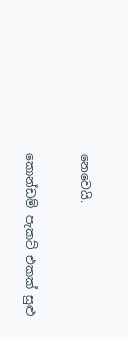නෙවෙයි.

කොන්ඩම් පැකට් එකක් සුළු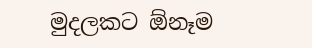මුදලකට ඕනෑම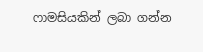ෆාමසියකින් ලබා ගන්න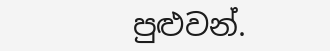පුළුවන්.